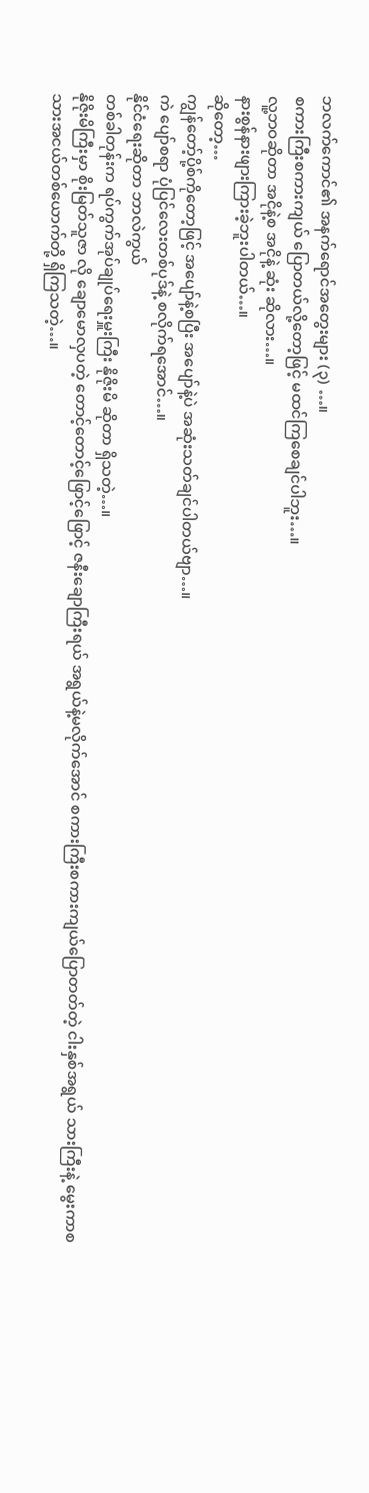ဘလက်ကောင်၏ အနက်ရောင်အတွေးများ (၃) …။
စကားကြီးစကားကျယ် ပြောတယ်လို့တော့ဖြင့် မထင်ကြစေချင်ပါဘူး…။
လူ့ဘဝဆိုတာ အငိုနဲ့စ အငိုနဲ့ ဆုံး ဆိုလား…။
နားစွန်နားဖျားကြားခဲ့ဘူးပါတယ်…။
ဆိုတော့…
ကျွန်တော့်ပို့စ်ကိုတော့ဖြင့် အပျော်နဲ့စပြီး အပျော်နဲ့ပဲ အဆုံးသတ်ချင်ပါတယ်ဗျာ…။
ကဲ ပျော်စရာ ပုံပြင်လေးတစ်ပုဒ်နဲ့ စလိုက်ရအောင်…။
နိုင်ငံရေးဆိုတာ ဘာလဲကွယ်
တစ်ခါတုန်းက ရပ်ကွက်အုပ်ချုပ်ရေးမှူးကြီး နိုဇိုးမိ ဆိုတာ ရှိသတဲ့…။
နိုဇိုးမိကြီးမှာ စိုးမြတ်သူဇာ လို ချောမောလှပတဲ့ တောင့်တောင့်ဖြောင့်ဖြောင့် ဇနီးချောကြီးရယ် အရွယ်နဲ့မလိုက်အောင် စကားကြီးစကားကျယ်ပြောတတ်တဲ့ ငါးနှစ်အရွယ် သားကြီးနဲ့ မွေးကာစ သားအငယ်တစ်ယောက်တို့ ရှိကြသတဲ့…။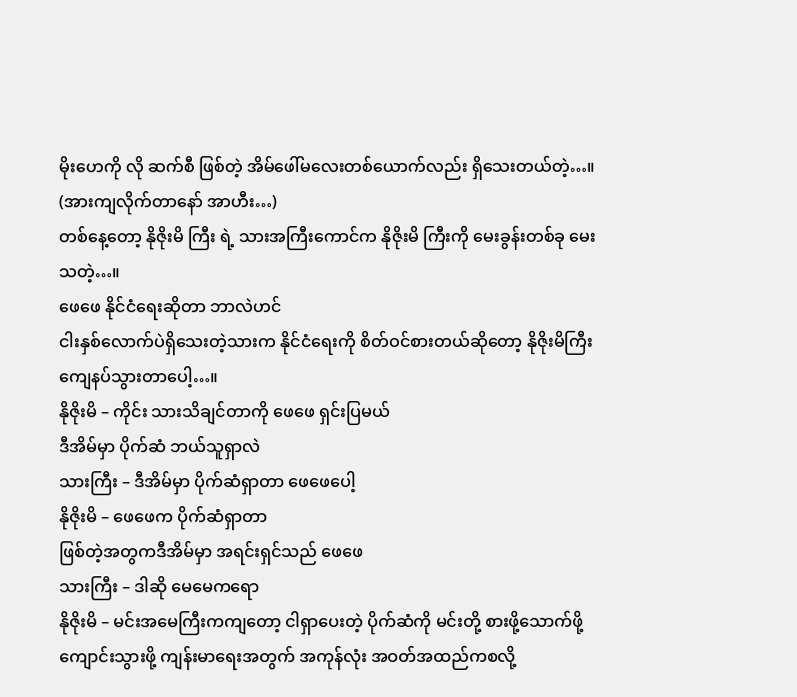မိုးဟေကို လို ဆက်စီ ဖြစ်တဲ့ အိမ်ဖေါ်မလေးတစ်ယောက်လည်း ရှိသေးတယ်တဲ့…။
(အားကျလိုက်တာနော် အာဟီး…)
တစ်နေ့တော့ နိုဇိုးမိ ကြီး ရဲ့ သားအကြီးကောင်က နိုဇိုးမိ ကြီးကို မေးခွန်းတစ်ခု မေးသတဲ့…။
ဖေဖေ နိုင်ငံရေးဆိုတာ ဘာလဲဟင်
ငါးနှစ်လောက်ပဲရှိသေးတဲ့သားက နိုင်ငံရေးကို စိတ်ဝင်စားတယ်ဆိုတော့ နိုဇိုးမိကြီး ကျေနပ်သွားတာပေါ့…။
နိုဇိုးမိ – ကိုင်း သားသိချင်တာကို ဖေဖေ ရှင်းပြမယ်
ဒီအိမ်မှာ ပိုက်ဆံ ဘယ်သူရှာလဲ
သားကြီး – ဒီအိမ်မှာ ပိုက်ဆံရှာတာ ဖေဖေပေါ့
နိုဇိုးမိ – ဖေဖေက ပိုက်ဆံရှာတာ
ဖြစ်တဲ့အတွကဒီအိမ်မှာ အရင်းရှင်သည် ဖေဖေ
သားကြီး – ဒါဆို မေမေကရော
နိုဇိုးမိ – မင်းအမေကြီးကကျတော့ ငါရှာပေးတဲ့ ပိုက်ဆံကို မင်းတို့ စားဖို့သောက်ဖို့ ကျောင်းသွားဖို့ ကျန်းမာရေးအတွက် အကုန်လုံး အဝတ်အထည်ကစလို့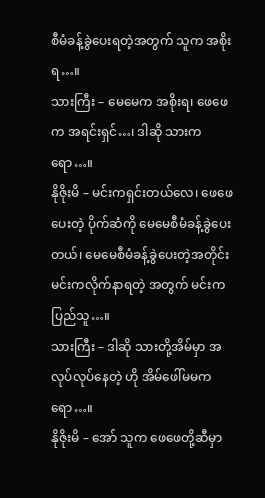စီမံခန့်ခွဲပေးရတဲ့အတွက် သူက အစိုးရ…။
သားကြီး – မေမေက အစိုးရ၊ ဖေဖေက အရင်းရှင်…၊ ဒါဆို သားကရော…။
နိုဇိုးမိ – မင်းကရှင်းတယ်လေ၊ ဖေဖေပေးတဲ့ ပိုက်ဆံကို မေမေစီမံခန့်ခွဲပေးတယ်၊ မေမေစီမံခန့်ခွဲပေးတဲ့အတိုင်း မင်းကလိုက်နာရတဲ့ အတွက် မင်းက ပြည်သူ…။
သားကြီး – ဒါဆို သားတို့အိမ်မှာ အလုပ်လုပ်နေတဲ့ ဟို အိမ်ဖေါ်မမကရော…။
နိုဇိုးမိ – အော် သူက ဖေဖေတို့ဆီမှာ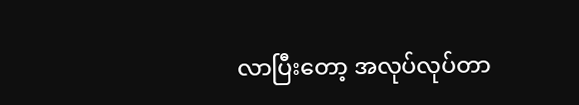လာပြီးတော့ အလုပ်လုပ်တာ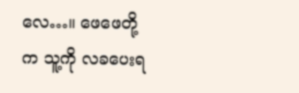လေ…။ ဖေဖေတို့က သူ့ကို လခပေးရ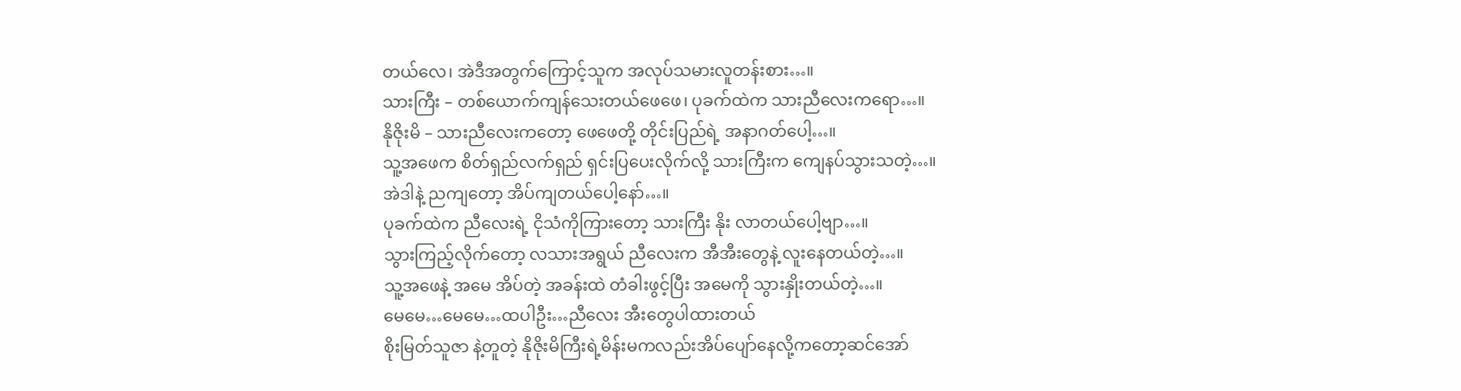တယ်လေ၊ အဲဒီအတွက်ကြောင့်သူက အလုပ်သမားလူတန်းစား…။
သားကြီး – တစ်ယောက်ကျန်သေးတယ်ဖေဖေ၊ ပုခက်ထဲက သားညီလေးကရော…။
နိုဇိုးမိ – သားညီလေးကတော့ ဖေဖေတို့ တိုင်းပြည်ရဲ့ အနာဂတ်ပေါ့…။
သူ့အဖေက စိတ်ရှည်လက်ရှည် ရှင်းပြပေးလိုက်လို့ သားကြီးက ကျေနပ်သွားသတဲ့…။
အဲဒါနဲ့ ညကျတော့ အိပ်ကျတယ်ပေါ့နော်…။
ပုခက်ထဲက ညီလေးရဲ့ ငိုသံကိုကြားတော့ သားကြီး နိုး လာတယ်ပေါ့ဗျာ…။
သွားကြည့်လိုက်တော့ လသားအရွယ် ညီလေးက အီအီးတွေနဲ့ လူးနေတယ်တဲ့…။
သူ့အဖေနဲ့ အမေ အိပ်တဲ့ အခန်းထဲ တံခါးဖွင့်ပြီး အမေကို သွားနှိုးတယ်တဲ့…။
မေမေ…မေမေ…ထပါဦး…ညီလေး အီးတွေပါထားတယ်
စိုးမြတ်သူဇာ နဲ့တူတဲ့ နိုဇိုးမိကြီးရဲ့မိန်းမကလည်းအိပ်ပျော်နေလို့ကတော့ဆင်အော်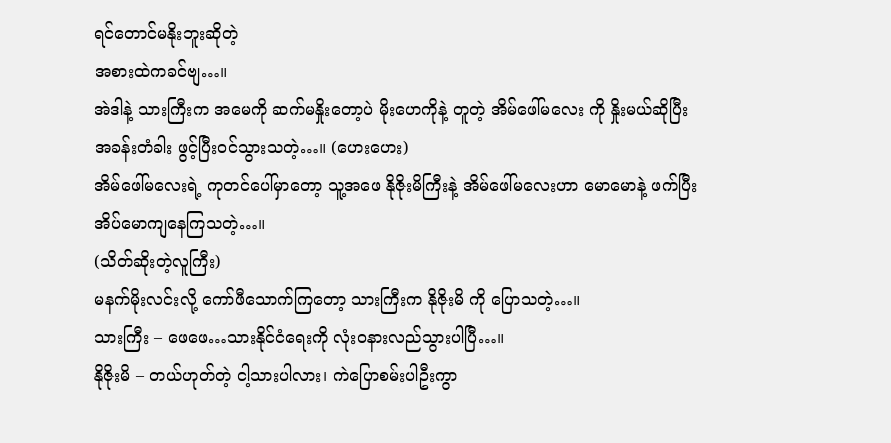ရင်တောင်မနိုးဘူးဆိုတဲ့
အစားထဲကခင်ဗျ…။
အဲဒါနဲ့ သားကြီးက အမေကို ဆက်မနှိုးတော့ပဲ မိုးဟေကိုနဲ့ တူတဲ့ အိမ်ဖေါ်မလေး ကို နှိုးမယ်ဆိုပြီး အခန်းတံခါး ဖွင့်ပြီးဝင်သွားသတဲ့…။ (ဟေးဟေး)
အိမ်ဖေါ်မလေးရဲ့ ကုတင်ပေါ်မှာတော့ သူ့အဖေ နိုဇိုးမိကြီးနဲ့ အိမ်ဖေါ်မလေးဟာ မောမောနဲ့ ဖက်ပြီး အိပ်မောကျနေကြသတဲ့…။
(သိတ်ဆိုးတဲ့လူကြီး)
မနက်မိုးလင်းလို့ ကော်ဖီသောက်ကြတော့ သားကြီးက နိုဇိုးမိ ကို ပြောသတဲ့…။
သားကြီး – ဖေဖေ…သားနိုင်ငံရေးကို လုံးဝနားလည်သွားပါပြီ…။
နိုဇိုးမိ – တယ်ဟုတ်တဲ့ ငါ့သားပါလား၊ ကဲပြောစမ်းပါဦးကွာ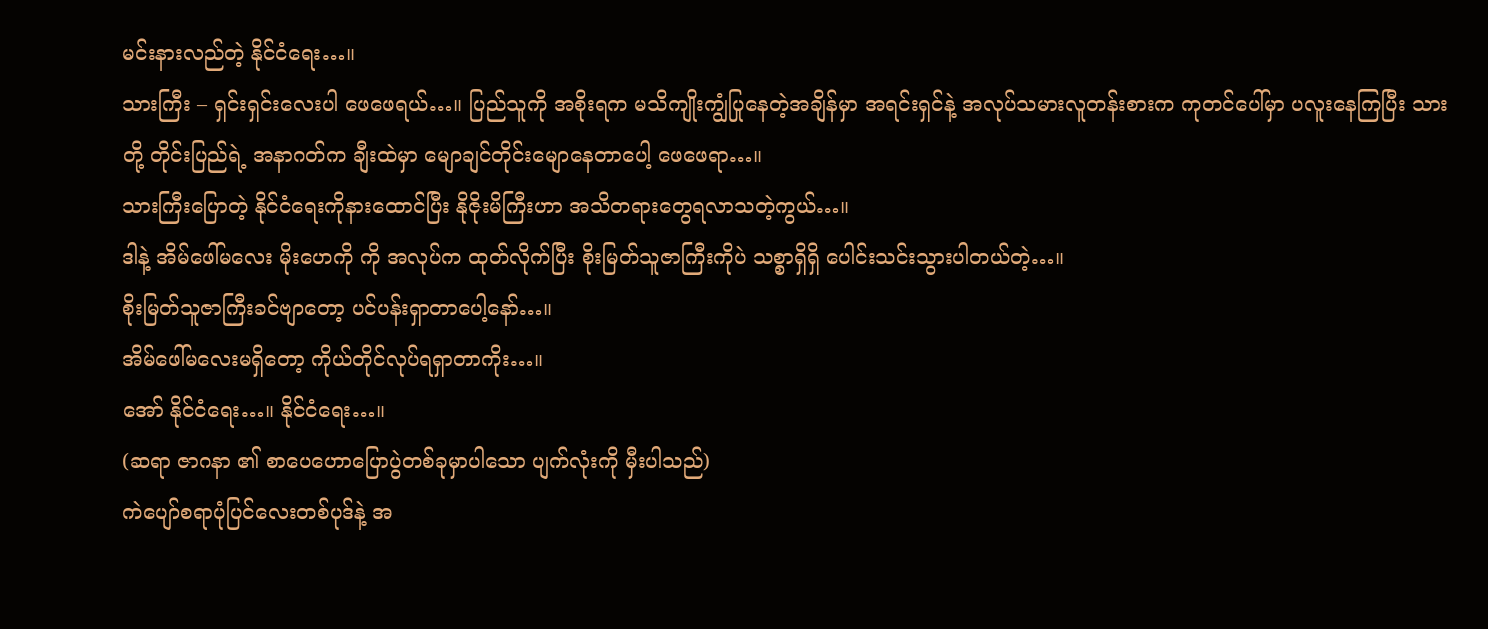မင်းနားလည်တဲ့ နိုင်ငံရေး…။
သားကြီး – ရှင်းရှင်းလေးပါ ဖေဖေရယ်…။ ပြည်သူကို အစိုးရက မသိကျိုးကျွံပြုနေတဲ့အချိန်မှာ အရင်းရှင်နဲ့ အလုပ်သမားလူတန်းစားက ကုတင်ပေါ်မှာ ပလူးနေကြပြီး သားတို့ တိုင်းပြည်ရဲ့ အနာဂတ်က ချီးထဲမှာ မျောချင်တိုင်းမျောနေတာပေါ့ ဖေဖေရာ…။
သားကြီးပြောတဲ့ နိုင်ငံရေးကိုနားထောင်ပြီး နိုဇိုးမိကြီးဟာ အသိတရားတွေရလာသတဲ့ကွယ်…။
ဒါနဲ့ အိမ်ဖေါ်မလေး မိုးဟေကို ကို အလုပ်က ထုတ်လိုက်ပြီး စိုးမြတ်သူဇာကြီးကိုပဲ သစ္စာရှိရှိ ပေါင်းသင်းသွားပါတယ်တဲ့…။
စိုးမြတ်သူဇာကြီးခင်ဗျာတော့ ပင်ပန်းရှာတာပေါ့နော်…။
အိမ်ဖေါ်မလေးမရှိတော့ ကိုယ်တိုင်လုပ်ရရှာတာကိုး…။
အော် နိုင်ငံရေး…။ နိုင်ငံရေး…။
(ဆရာ ဇာဂနာ ၏ စာပေဟောပြောပွဲတစ်ခုမှာပါသော ပျက်လုံးကို မှီးပါသည်)
ကဲပျော်စရာပုံပြင်လေးတစ်ပုဒ်နဲ့ အ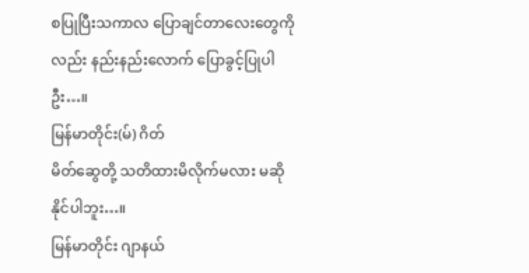စပြုပြီးသကာလ ပြောချင်တာလေးတွေကိုလည်း နည်းနည်းလောက် ပြောခွင့်ပြုပါဦး…။
မြန်မာတိုင်း(မ်) ဂိတ်
မိတ်ဆွေတို့ သတိထားမိလိုက်မလား မဆိုနိုင်ပါဘူး…။
မြန်မာတိုင်း ဂျာနယ်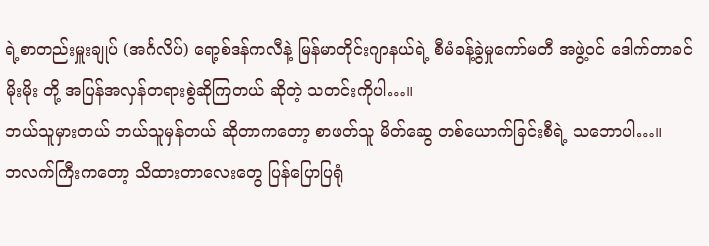ရဲ့စာတည်းမှူးချုပ် (အင်္ဂလိပ်) ရော့စ်ဒန်ကလီနဲ့ မြန်မာတိုင်းဂျာနယ်ရဲ့ စီမံခန့်ခွဲမှုကော်မတီ အဖွဲ့ဝင် ဒေါက်တာခင်မိုးမိုး တို့ အပြန်အလှန်တရားစွဲဆိုကြတယ် ဆိုတဲ့ သတင်းကိုပါ…။
ဘယ်သူမှားတယ် ဘယ်သူမှန်တယ် ဆိုတာကတော့ စာဖတ်သူ မိတ်ဆွေ တစ်ယောက်ခြင်းစီရဲ့ သဘောပါ…။
ဘလက်ကြီးကတော့ သိထားတာလေးတွေ ပြန်ပြောပြရုံ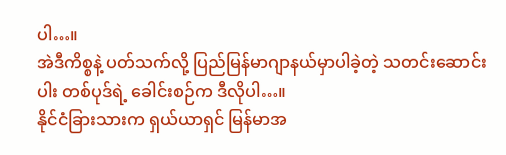ပါ…။
အဲဒီကိစ္စနဲ့ ပတ်သက်လို့ ပြည်မြန်မာဂျာနယ်မှာပါခဲ့တဲ့ သတင်းဆောင်းပါး တစ်ပုဒ်ရဲ့ ခေါင်းစဉ်က ဒီလိုပါ…။
နိုင်ငံခြားသားက ရှယ်ယာရှင် မြန်မာအ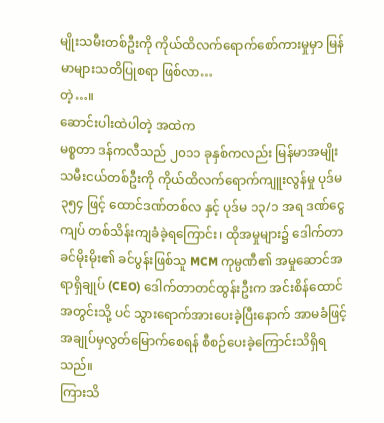မျိုးသမီးတစ်ဦးကို ကိုယ်ထိလက်ရောက်စော်ကားမှုမှာ မြန်မာများသတိပြုစရာ ဖြစ်လာ…
တဲ့…။
ဆောင်းပါးထဲပါတဲ့ အထဲက
မစ္စတာ ဒန်ကလီသည် ၂၀၁၁ ခုနှစ်ကလည်း မြန်မာအမျိုးသမီးငယ်တစ်ဦးကို ကိုယ်ထိလက်ရောက်ကျူးလွန်မှု ပုဒ်မ ၃၅၄ ဖြင့် ထောင်ဒဏ်တစ်လ နှင့် ပုဒ်မ ၁၃/၁ အရ ဒဏ်ငွေကျပ် တစ်သိန်းကျခံခဲ့ရကြောင်း၊ ထိုအမှုများ၌ ဒေါက်တာခင်မိုးမိုး၏ ခင်ပွန်းဖြစ်သူ MCM ကုမ္ပဏီ၏ အမှုဆောင်အရာရှိချုပ် (CEO) ဒေါက်တာတင်ထွန်းဦးက အင်းစိန်ထောင်အတွင်းသို့ ပင် သွားရောက်အားပေးခဲ့ပြီးနောက် အာမခံဖြင့် အချုပ်မှလွတ်မြောက်စေရန် စီစဉ်ပေးခဲ့ကြောင်းသိရှိရသည်။
ကြားသိ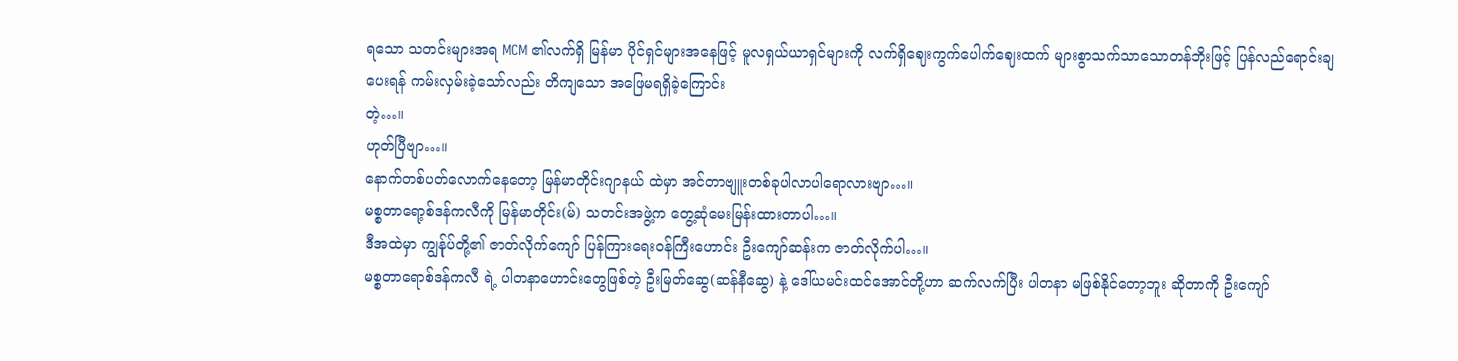ရသော သတင်းများအရ MCM ၏လက်ရှိ မြန်မာ ပိုင်ရှင်များအနေဖြင့် မူလရှယ်ယာရှင်များကို လက်ရှိဈေးကွက်ပေါက်ဈေးထက် များစွာသက်သာသောတန်ဘိုးဖြင့် ပြန်လည်ရောင်းချပေးရန် ကမ်းလှမ်းခဲ့သော်လည်း တိကျသော အဖြေမရရှိခဲ့ကြောင်း
တဲ့…။
ဟုတ်ပြီဗျာ…။
နောက်တစ်ပတ်လောက်နေတော့ မြန်မာတိုင်းဂျာနယ် ထဲမှာ အင်တာဗျူးတစ်ခုပါလာပါရောလားဗျာ…။
မစ္စတာရော့စ်ဒန်ကလီကို မြန်မာတိုင်း(မ်) သတင်းအဖွဲ့က တွေ့ဆုံမေးမြန်းထားတာပါ…။
ဒီအထဲမှာ ကျွန်ုပ်တို့၏ ဇာတ်လိုက်ကျော် ပြန်ကြားရေးဝန်ကြီးဟောင်း ဦးကျော်ဆန်းက ဇာတ်လိုက်ပါ…။
မစ္စတာရောစ်ဒန်ကလီ ရဲ့ ပါတနာဟောင်းတွေဖြစ်တဲ့ ဦးမြတ်ဆွေ(ဆန်နီဆွေ) နဲ့ ဒေါ်ယမင်းထင်အောင်တို့ဟာ ဆက်လက်ပြီး ပါတနာ မဖြစ်နိုင်တော့ဘူး ဆိုတာကို ဦးကျော်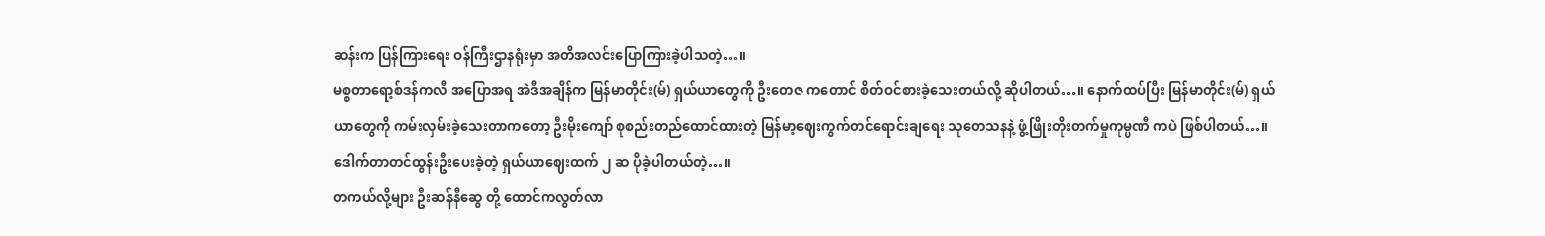ဆန်းက ပြန်ကြားရေး ဝန်ကြီးဌာနရုံးမှာ အတိအလင်းပြောကြားခဲ့ပါသတဲ့…။
မစ္စတာရော့စ်ဒန်ကလီ အပြောအရ အဲဒီအချိန်က မြန်မာတိုင်း(မ်) ရှယ်ယာတွေကို ဦးတေဇ ကတောင် စိတ်ဝင်စားခဲ့သေးတယ်လို့ ဆိုပါတယ်…။ နောက်ထပ်ပြီး မြန်မာတိုင်း(မ်) ရှယ်ယာတွေကို ကမ်းလှမ်းခဲ့သေးတာကတော့ ဦးမိုးကျော် စုစည်းတည်ထောင်ထားတဲ့ မြန်မာ့ဈေးကွက်တင်ရောင်းချရေး သုတေသနနဲ့ ဖွံ့ဖြိုးတိုးတက်မှုကုမ္ပဏီ ကပဲ ဖြစ်ပါတယ်…။ ဒေါက်တာတင်ထွန်းဦးပေးခဲ့တဲ့ ရှယ်ယာဈေးထက် ၂ ဆ ပိုခဲ့ပါတယ်တဲ့…။
တကယ်လို့များ ဦးဆန်နီဆွေ တို့ ထောင်ကလွတ်လာ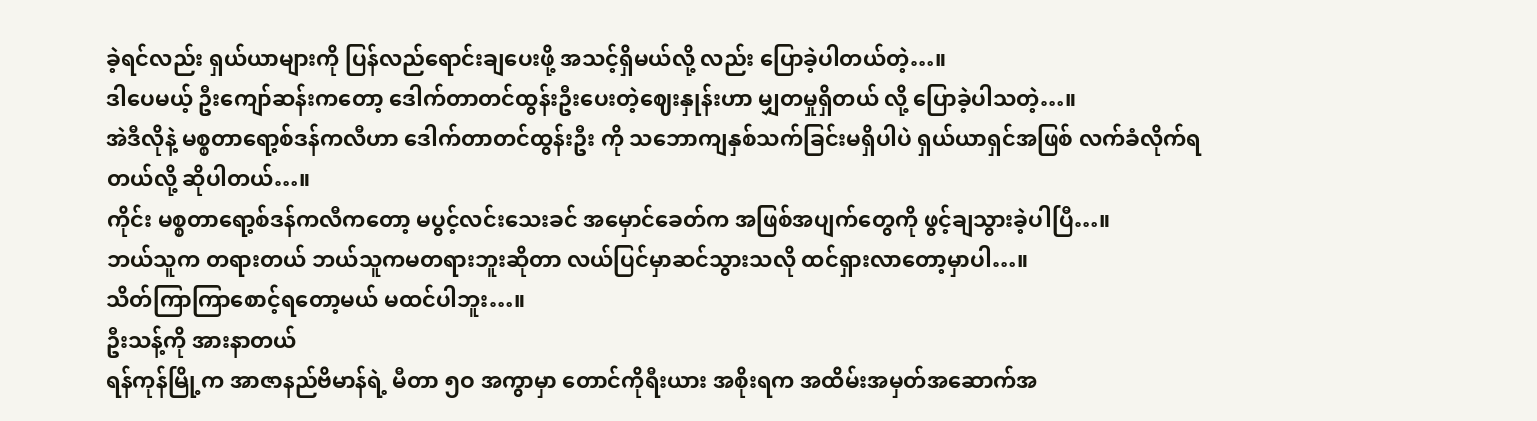ခဲ့ရင်လည်း ရှယ်ယာများကို ပြန်လည်ရောင်းချပေးဖို့ အသင့်ရှိမယ်လို့ လည်း ပြောခဲ့ပါတယ်တဲ့…။
ဒါပေမယ့် ဦးကျော်ဆန်းကတော့ ဒေါက်တာတင်ထွန်းဦးပေးတဲ့ဈေးနှုန်းဟာ မျှတမှုရှိတယ် လို့ ပြောခဲ့ပါသတဲ့…။
အဲဒီလိုနဲ့ မစ္စတာရော့စ်ဒန်ကလီဟာ ဒေါက်တာတင်ထွန်းဦး ကို သဘောကျနှစ်သက်ခြင်းမရှိပါပဲ ရှယ်ယာရှင်အဖြစ် လက်ခံလိုက်ရတယ်လို့ ဆိုပါတယ်…။
ကိုင်း မစ္စတာရော့စ်ဒန်ကလီကတော့ မပွင့်လင်းသေးခင် အမှောင်ခေတ်က အဖြစ်အပျက်တွေကို ဖွင့်ချသွားခဲ့ပါပြီ…။
ဘယ်သူက တရားတယ် ဘယ်သူကမတရားဘူးဆိုတာ လယ်ပြင်မှာဆင်သွားသလို ထင်ရှားလာတော့မှာပါ…။
သိတ်ကြာကြာစောင့်ရတော့မယ် မထင်ပါဘူး…။
ဦးသန့်ကို အားနာတယ်
ရန်ကုန်မြို့က အာဇာနည်ဗိမာန်ရဲ့ မီတာ ၅ဝ အကွာမှာ တောင်ကိုရီးယား အစိုးရက အထိမ်းအမှတ်အဆောက်အ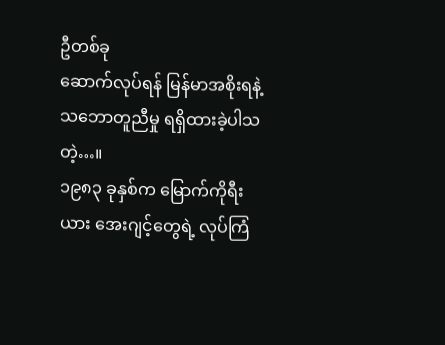ဦတစ်ခု
ဆောက်လုပ်ရန် မြန်မာအစိုးရနဲ့ သဘောတူညီမှု ရရှိထားခဲ့ပါသတဲ့…။
၁၉၈၃ ခုနှစ်က မြောက်ကိုရီးယား အေးဂျင့်တွေရဲ့ လုပ်ကြံ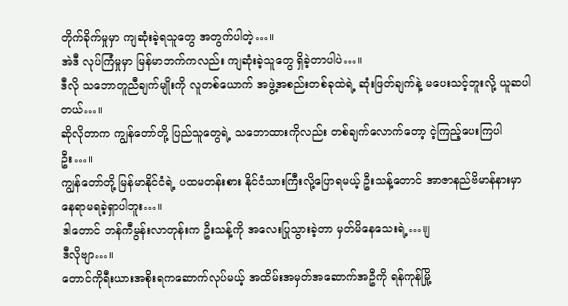တိုက်ခိုက်မှုမှာ ကျဆုံးခဲ့ရသူတွေ အတွက်ပါတဲ့…။
အဲဒီ လုပ်ကြံမှုမှာ မြန်မာဘက်ကလည်း ကျဆုံးခဲ့သူတွေ ရှိခဲ့တာပါပဲ…။
ဒီလို သဘောတူညီချက်မျိုးကို လူတစ်ယောက် အဖွဲ့အစည်းတစ်ခုထဲရဲ့ ဆုံးဖြတ်ချက်နဲ့ မပေးသင့်ဘူးလို့ ယူဆပါတယ်…။
ဆိုလိုတာက ကျွန်တော်တို့ ပြည်သူတွေရဲ့ သဘောထားကိုလည်း တစ်ချက်လောက်တော့ ငဲ့ကြည့်ပေးကြပါဦး…။
ကျွန်တော်တို့ မြန်မာနိုင်ငံရဲ့ ပထမတန်းစား နိုင်ငံသားကြီးလို့ပြောရမယ့် ဦးသန့်တောင် အာဇာနည်ဗိမာန်နားမှာ
နေရာမရခဲ့ရှာပါဘူး…။
ဒါတောင် ဘန်ကီမွန်းလာတုန်းက ဦးသန့်ကို အလေးပြုသွားခဲ့တာ မှတ်မိနေသေးရဲ့…။ျ
ဒီလိုဗျာ…။
တောင်ကိုရီးယားအစိုးရကဆောက်လုပ်မယ့် အထိမ်းအမှတ်အဆောက်အဦကို ရန်ကုန်မြို့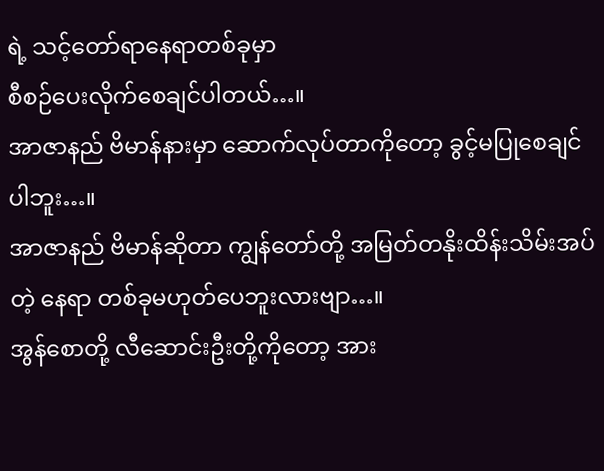ရဲ့ သင့်တော်ရာနေရာတစ်ခုမှာ
စီစဉ်ပေးလိုက်စေချင်ပါတယ်…။
အာဇာနည် ဗိမာန်နားမှာ ဆောက်လုပ်တာကိုတော့ ခွင့်မပြုစေချင်ပါဘူး…။
အာဇာနည် ဗိမာန်ဆိုတာ ကျွန်တော်တို့ အမြတ်တနိုးထိန်းသိမ်းအပ်တဲ့ နေရာ တစ်ခုမဟုတ်ပေဘူးလားဗျာ…။
အွန်စောတို့ လီဆောင်းဦးတို့ကိုတော့ အား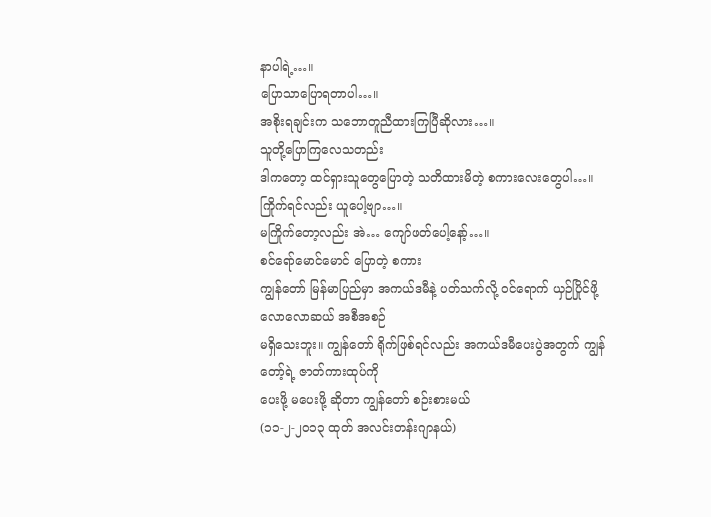နာပါရဲ့…။
ပြောသာပြောရတာပါ…။
အစိုးရချင်းက သဘောတူညီထားကြပြီဆိုလား…။
သူတို့ပြောကြလေသတည်း
ဒါကတော့ ထင်ရှားသူတွေပြောတဲ့ သတိထားမိတဲ့ စကားလေးတွေပါ…။
ကြိုက်ရင်လည်း ယူပေါ့ဗျာ…။
မကြိုက်တော့လည်း အဲ… ကျော်ဖတ်ပေါ့နော့်…။
စင်ရော်မောင်မောင် ပြောတဲ့ စကား
ကျွန်တော် မြန်မာပြည်မှာ အကယ်ဒမီနဲ့ ပတ်သက်လို့ ဝင်ရောက် ယှဉ်ပြိုင်ဖို့ လောလောဆယ် အစီအစဉ်
မရှိသေးဘူး။ ကျွန်တော် ရိုက်ဖြစ်ရင်လည်း အကယ်ဒမီပေးပွဲအတွက် ကျွန်တော့်ရဲ့ ဇာတ်ကားထုပ်ကို
ပေးဖို့ မပေးဖို့ ဆိုတာ ကျွန်တော် စဉ်းစားမယ်
(၁၁-၂-၂၀၁၃ ထုတ် အလင်းတန်းဂျာနယ်)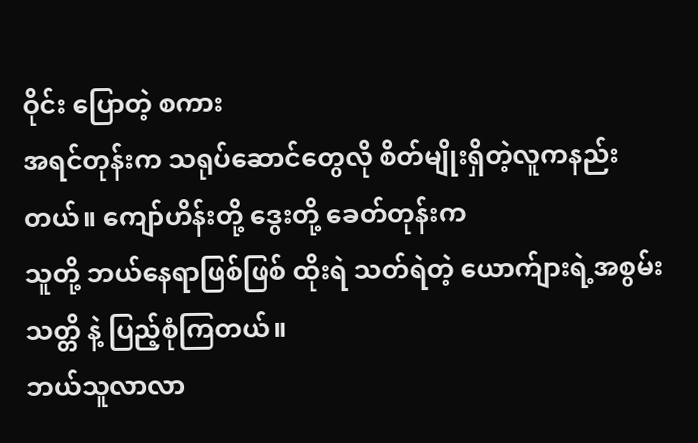ဝိုင်း ပြောတဲ့ စကား
အရင်တုန်းက သရုပ်ဆောင်တွေလို စိတ်မျိုးရှိတဲ့လူကနည်းတယ်။ ကျော်ဟိန်းတို့ ဒွေးတို့ ခေတ်တုန်းက
သူတို့ ဘယ်နေရာဖြစ်ဖြစ် ထိုးရဲ သတ်ရဲတဲ့ ယောက်ျားရဲ့အစွမ်းသတ္တိ နဲ့ ပြည့်စုံကြတယ်။
ဘယ်သူလာလာ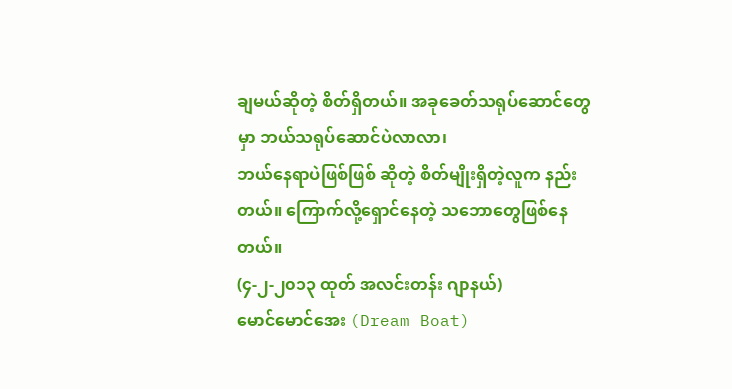ချမယ်ဆိုတဲ့ စိတ်ရှိတယ်။ အခုခေတ်သရုပ်ဆောင်တွေမှာ ဘယ်သရုပ်ဆောင်ပဲလာလာ၊
ဘယ်နေရာပဲဖြစ်ဖြစ် ဆိုတဲ့ စိတ်မျိုးရှိတဲ့လူက နည်းတယ်။ ကြောက်လို့ရှောင်နေတဲ့ သဘောတွေဖြစ်နေတယ်။
(၄-၂-၂၀၁၃ ထုတ် အလင်းတန်း ဂျာနယ်)
မောင်မောင်အေး (Dream Boat)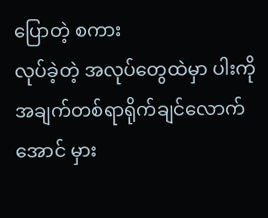ပြောတဲ့ စကား
လုပ်ခဲ့တဲ့ အလုပ်တွေထဲမှာ ပါးကို အချက်တစ်ရာရိုက်ချင်လောက်အောင် မှား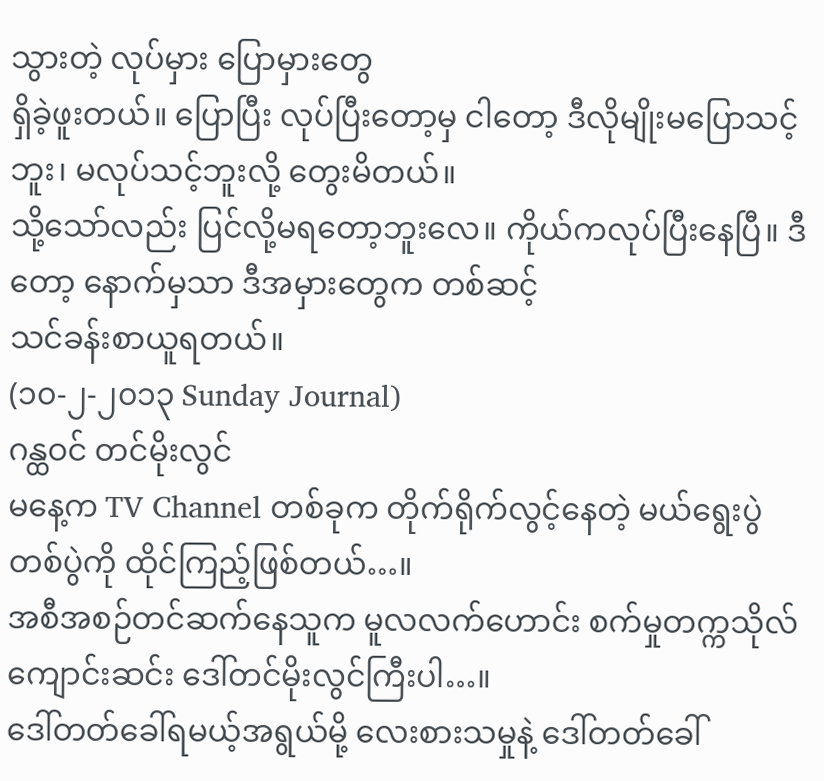သွားတဲ့ လုပ်မှား ပြောမှားတွေ
ရှိခဲ့ဖူးတယ်။ ပြောပြီး လုပ်ပြီးတော့မှ ငါတော့ ဒီလိုမျိုးမပြောသင့်ဘူး၊ မလုပ်သင့်ဘူးလို့ တွေးမိတယ်။
သို့သော်လည်း ပြင်လို့မရတော့ဘူးလေ။ ကိုယ်ကလုပ်ပြီးနေပြီ။ ဒီတော့ နောက်မှသာ ဒီအမှားတွေက တစ်ဆင့်
သင်ခန်းစာယူရတယ်။
(၁၀-၂-၂၀၁၃ Sunday Journal)
ဂန္ထဝင် တင်မိုးလွင်
မနေ့က TV Channel တစ်ခုက တိုက်ရိုက်လွင့်နေတဲ့ မယ်ရွေးပွဲတစ်ပွဲကို ထိုင်ကြည့်ဖြစ်တယ်…။
အစီအစဉ်တင်ဆက်နေသူက မူလလက်ဟောင်း စက်မှုတက္ကသိုလ်ကျောင်းဆင်း ဒေါ်တင်မိုးလွင်ကြီးပါ…။
ဒေါ်တတ်ခေါ်ရမယ့်အရွယ်မို့ လေးစားသမှုနဲ့ ဒေါ်တတ်ခေါ်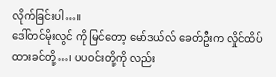လိုက်ခြင်းပါ…။
ဒေါ်တင်မိုးလွင် ကို မြင်တော့ မော်ဒယ်လ် ခေတ်ဦးက လှိုင်ထိပ်ထားခင်တို့…၊ ပပဝင်းတို့ကို လည်း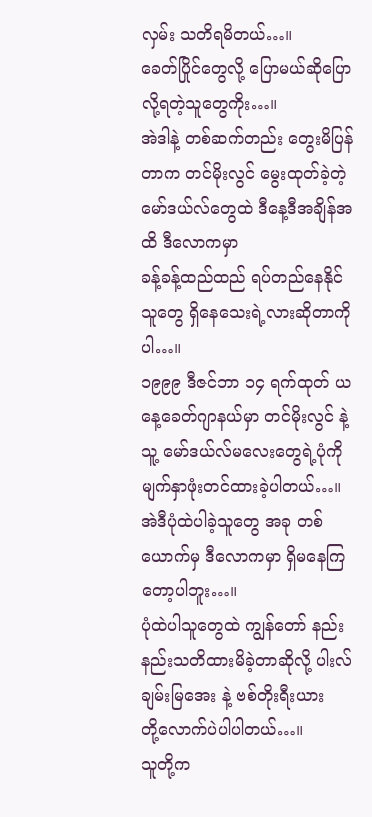လှမ်း သတိရမိတယ်…။
ခေတ်ပြိုင်တွေလို့ ပြောမယ်ဆိုပြောလို့ရတဲ့သူတွေကိုး…။
အဲဒါနဲ့ တစ်ဆက်တည်း တွေးမိပြန်တာက တင်မိုးလွင် မွေးထုတ်ခဲ့တဲ့ မော်ဒယ်လ်တွေထဲ ဒီနေ့ဒီအချိန်အထိ ဒီလောကမှာ
ခန့်ခန့်ထည်ထည် ရပ်တည်နေနိုင်သူတွေ ရှိနေသေးရဲ့လားဆိုတာကိုပါ…။
၁၉၉၉ ဒီဇင်ဘာ ၁၄ ရက်ထုတ် ယနေ့ခေတ်ဂျာနယ်မှာ တင်မိုးလွင် နဲ့ သူ့ မော်ဒယ်လ်မလေးတွေရဲ့ပုံကို
မျက်နှာဖုံးတင်ထားခဲ့ပါတယ်…။
အဲဒီပုံထဲပါခဲ့သူတွေ အခု တစ်ယောက်မှ ဒီလောကမှာ ရှိမနေကြတော့ပါဘူး…။
ပုံထဲပါသူတွေထဲ ကျွန်တော် နည်းနည်းသတိထားမိခဲ့တာဆိုလို့ ပါးလ်ချမ်းမြအေး နဲ့ ဗစ်တိုးရီးယား
တို့လောက်ပဲပါပါတယ်…။
သူတို့က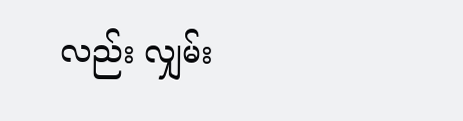လည်း လျှမ်း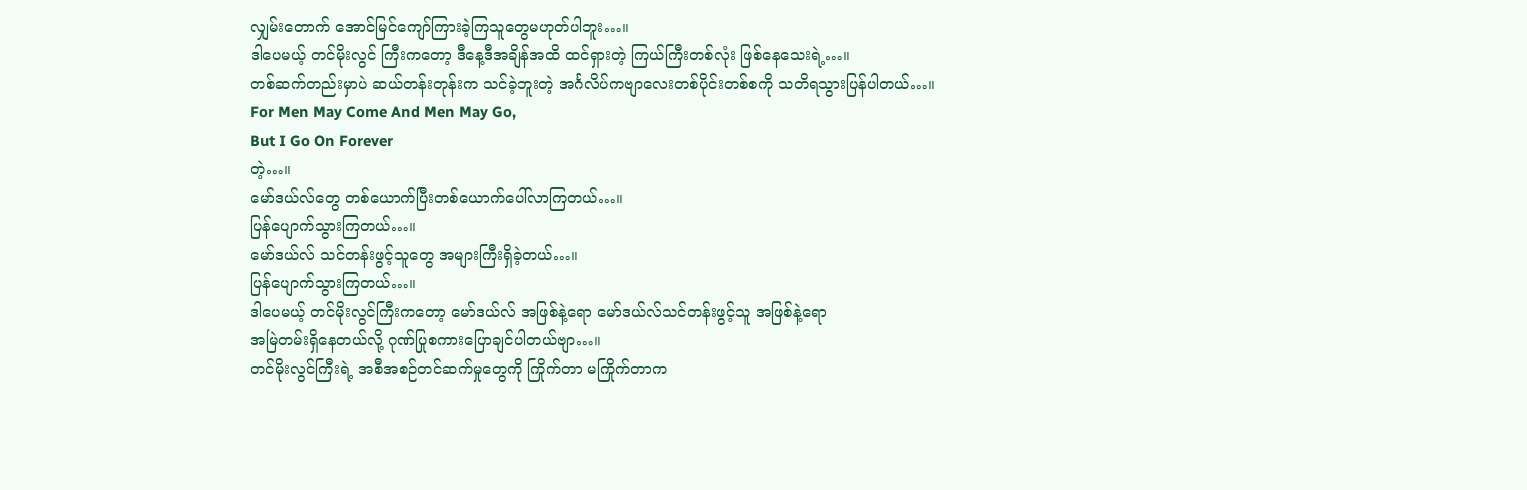လျှမ်းတောက် အောင်မြင်ကျော်ကြားခဲ့ကြသူတွေမဟုတ်ပါဘူး…။
ဒါပေမယ့် တင်မိုးလွင် ကြီးကတော့ ဒီနေ့ဒီအချိန်အထိ ထင်ရှားတဲ့ ကြယ်ကြီးတစ်လုံး ဖြစ်နေသေးရဲ့…။
တစ်ဆက်တည်းမှာပဲ ဆယ်တန်းတုန်းက သင်ခဲ့ဘူးတဲ့ အင်္ဂလိပ်ကဗျာလေးတစ်ပိုင်းတစ်စကို သတိရသွားပြန်ပါတယ်…။
For Men May Come And Men May Go,
But I Go On Forever
တဲ့…။
မော်ဒယ်လ်တွေ တစ်ယောက်ပြီးတစ်ယောက်ပေါ်လာကြတယ်…။
ပြန်ပျောက်သွားကြတယ်…။
မော်ဒယ်လ် သင်တန်းဖွင့်သူတွေ အများကြီးရှိခဲ့တယ်…။
ပြန်ပျောက်သွားကြတယ်…။
ဒါပေမယ့် တင်မိုးလွင်ကြီးကတော့ မော်ဒယ်လ် အဖြစ်နဲ့ရော မော်ဒယ်လ်သင်တန်းဖွင့်သူ အဖြစ်နဲ့ရော
အမြဲတမ်းရှိနေတယ်လို့ ဂုဏ်ပြုစကားပြောချင်ပါတယ်ဗျာ…။
တင်မိုးလွင်ကြီးရဲ့ အစီအစဉ်တင်ဆက်မှုတွေကို ကြိုက်တာ မကြိုက်တာက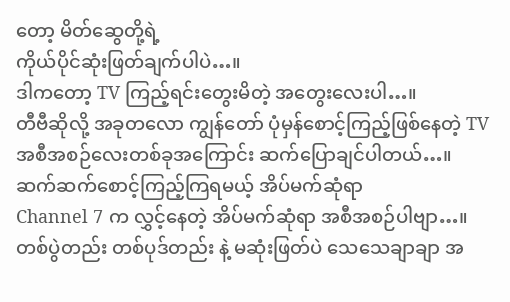တော့ မိတ်ဆွေတို့ရဲ့
ကိုယ်ပိုင်ဆုံးဖြတ်ချက်ပါပဲ…။
ဒါကတော့ TV ကြည့်ရင်းတွေးမိတဲ့ အတွေးလေးပါ…။
တီဗီဆိုလို့ အခုတလော ကျွန်တော် ပုံမှန်စောင့်ကြည့်ဖြစ်နေတဲ့ TV အစီအစဉ်လေးတစ်ခုအကြောင်း ဆက်ပြောချင်ပါတယ်…။
ဆက်ဆက်စောင့်ကြည့်ကြရမယ့် အိပ်မက်ဆုံရာ
Channel 7 က လွှင့်နေတဲ့ အိပ်မက်ဆုံရာ အစီအစဉ်ပါဗျာ…။
တစ်ပွဲတည်း တစ်ပုဒ်တည်း နဲ့ မဆုံးဖြတ်ပဲ သေသေချာချာ အ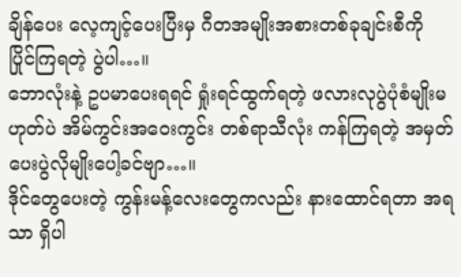ချိန်ပေး လေ့ကျင့်ပေးပြီးမှ ဂီတအမျိုးအစားတစ်ခုချင်းစီကို
ပြိုင်ကြရတဲ့ ပွဲပါ…။
ဘောလုံးနဲ့ ဥပမာပေးရရင် ရှုံးရင်ထွက်ရတဲ့ ဖလားလုပွဲပုံစံမျိုးမဟုတ်ပဲ အိမ်ကွင်းအဝေးကွင်း တစ်ရာသီလုံး ကန်ကြရတဲ့ အမှတ်ပေးပွဲလိုမျိုးပေါ့ခင်ဗျာ…။
ဒိုင်တွေပေးတဲ့ ကွန်းမန့်လေးတွေကလည်း နားထောင်ရတာ အရသာ ရှိပါ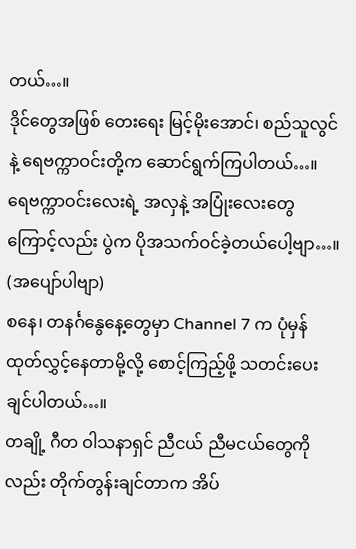တယ်…။
ဒိုင်တွေအဖြစ် တေးရေး မြင့်မိုးအောင်၊ စည်သူလွင်နဲ့ ရေဗက္ကာဝင်းတို့က ဆောင်ရွက်ကြပါတယ်…။
ရေဗက္ကာဝင်းလေးရဲ့ အလှနဲ့ အပြုံးလေးတွေကြောင့်လည်း ပွဲက ပိုအသက်ဝင်ခဲ့တယ်ပေါ့ဗျာ…။
(အပျော်ပါဗျာ)
စနေ၊ တနင်္ဂနွေနေ့တွေမှာ Channel 7 က ပုံမှန်ထုတ်လွှင့်နေတာမို့လို့ စောင့်ကြည့်ဖို့ သတင်းပေးချင်ပါတယ်…။
တချို့ ဂီတ ဝါသနာရှင် ညီငယ် ညီမငယ်တွေကိုလည်း တိုက်တွန်းချင်တာက အိပ်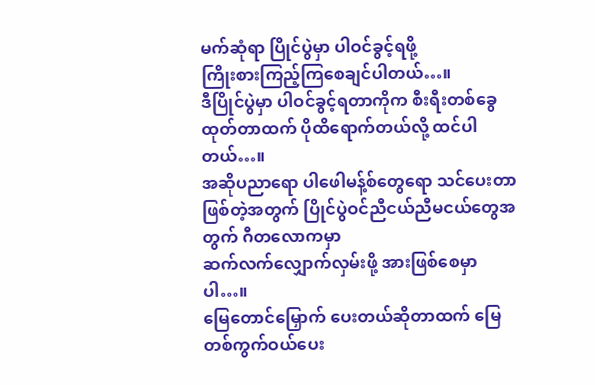မက်ဆုံရာ ပြိုင်ပွဲမှာ ပါဝင်ခွင့်ရဖို့
ကြိုးစားကြည့်ကြစေချင်ပါတယ်…။
ဒီပြိုင်ပွဲမှာ ပါဝင်ခွင့်ရတာကိုက စီးရီးတစ်ခွေထုတ်တာထက် ပိုထိရောက်တယ်လို့ ထင်ပါတယ်…။
အဆိုပညာရော ပါဖေါမန့်စ်တွေရော သင်ပေးတာ ဖြစ်တဲ့အတွက် ပြိုင်ပွဲဝင်ညီငယ်ညီမငယ်တွေအတွက် ဂီတလောကမှာ
ဆက်လက်လျှောက်လှမ်းဖို့ အားဖြစ်စေမှာပါ…။
မြေတောင်မြှောက် ပေးတယ်ဆိုတာထက် မြေတစ်ကွက်ဝယ်ပေး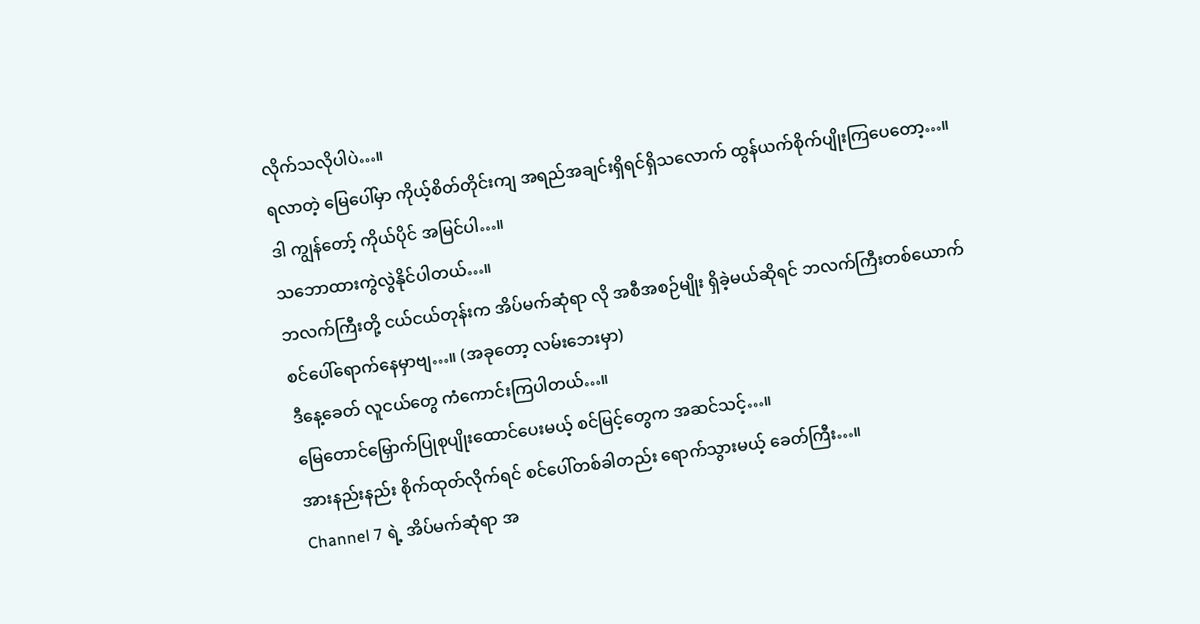လိုက်သလိုပါပဲ…။
ရလာတဲ့ မြေပေါ်မှာ ကိုယ့်စိတ်တိုင်းကျ အရည်အချင်းရှိရင်ရှိသလောက် ထွန်ယက်စိုက်ပျိုးကြပေတော့…။
ဒါ ကျွန်တော့် ကိုယ်ပိုင် အမြင်ပါ…။
သဘောထားကွဲလွဲနိုင်ပါတယ်…။
ဘလက်ကြီးတို့ ငယ်ငယ်တုန်းက အိပ်မက်ဆုံရာ လို အစီအစဉ်မျိုး ရှိခဲ့မယ်ဆိုရင် ဘလက်ကြီးတစ်ယောက်
စင်ပေါ်ရောက်နေမှာဗျ…။ (အခုတော့ လမ်းဘေးမှာ)
ဒီနေ့ခေတ် လူငယ်တွေ ကံကောင်းကြပါတယ်…။
မြေတောင်မြှောက်ပြုစုပျိုးထောင်ပေးမယ့် စင်မြင့်တွေက အဆင်သင့်…။
အားနည်းနည်း စိုက်ထုတ်လိုက်ရင် စင်ပေါ်တစ်ခါတည်း ရောက်သွားမယ့် ခေတ်ကြီး…။
Channel 7 ရဲ့ အိပ်မက်ဆုံရာ အ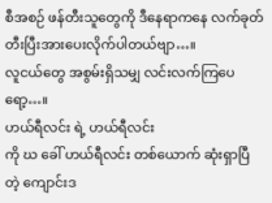စီအစဉ် ဖန်တီးသူတွေကို ဒီနေရာကနေ လက်ခုတ်တီးပြီးအားပေးလိုက်ပါတယ်ဗျာ…။
လူငယ်တွေ အစွမ်းရှိသမျှ လင်းလက်ကြပေရော့…။
ဟယ်ရီလင်း ရဲ့ ဟယ်ရီလင်း
ကို ဃ ခေါ် ဟယ်ရီလင်း တစ်ယောက် ဆုံးရှာပြီတဲ့ ကျောင်းဒ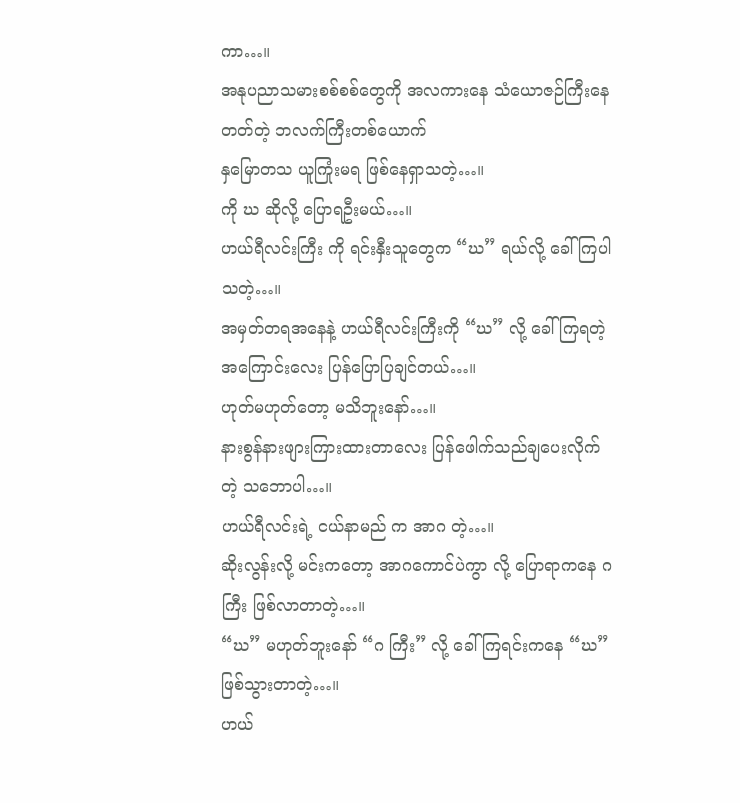ကာ…။
အနုပညာသမားစစ်စစ်တွေကို အလကားနေ သံယောဇဉ်ကြီးနေတတ်တဲ့ ဘလက်ကြီးတစ်ယောက်
နှမြောတသ ယူကြုံးမရ ဖြစ်နေရှာသတဲ့…။
ကို ဃ ဆိုလို့ ပြောရဦးမယ်…။
ဟယ်ရီလင်းကြီး ကို ရင်းနှီးသူတွေက “ဃ” ရယ်လို့ ခေါ်ကြပါသတဲ့…။
အမှတ်တရအနေနဲ့ ဟယ်ရီလင်းကြီးကို “ဃ” လို့ ခေါ်ကြရတဲ့ အကြောင်းလေး ပြန်ပြောပြချင်တယ်…။
ဟုတ်မဟုတ်တော့ မသိဘူးနော်…။
နားစွန်နားဖျားကြားထားတာလေး ပြန်ဖေါက်သည်ချပေးလိုက်တဲ့ သဘောပါ…။
ဟယ်ရီလင်းရဲ့ ငယ်နာမည် က အာဂ တဲ့…။
ဆိုးလွန်းလို့ မင်းကတော့ အာဂကောင်ပဲကွာ လို့ ပြောရာကနေ ဂ ကြီး ဖြစ်လာတာတဲ့…။
“ဃ” မဟုတ်ဘူးနော် “ဂ ကြီး” လို့ ခေါ်ကြရင်းကနေ “ဃ” ဖြစ်သွားတာတဲ့…။
ဟယ်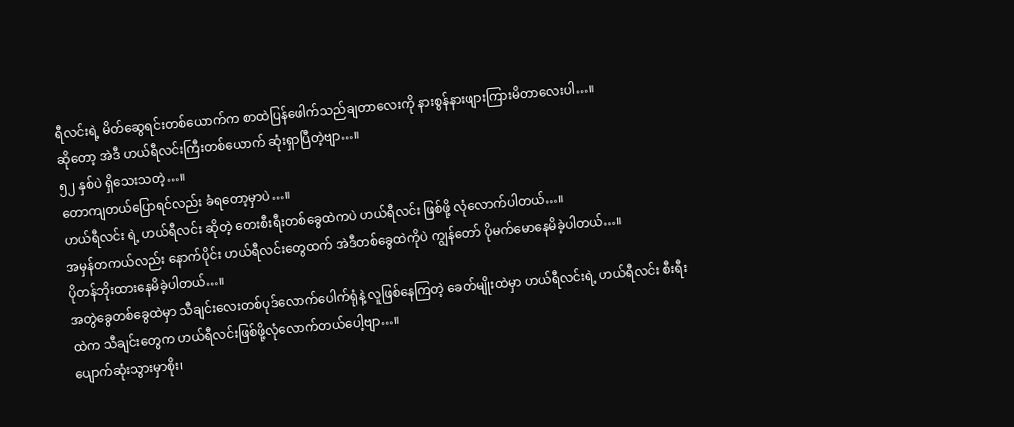ရီလင်းရဲ့ မိတ်ဆွေရင်းတစ်ယောက်က စာထဲပြန်ဖေါက်သည်ချတာလေးကို နားစွန်နားဖျားကြားမိတာလေးပါ…။
ဆိုတော့ အဲဒီ ဟယ်ရီလင်းကြီးတစ်ယောက် ဆုံးရှာပြီတဲ့ဗျာ…။
၅၂ နှစ်ပဲ ရှိသေးသတဲ့…။
တောကျတယ်ပြောရင်လည်း ခံရတော့မှာပဲ…။
ဟယ်ရီလင်း ရဲ့ ဟယ်ရီလင်း ဆိုတဲ့ တေးစီးရီးတစ်ခွေထဲကပဲ ဟယ်ရီလင်း ဖြစ်ဖို့ လုံလောက်ပါတယ်…။
အမှန်တကယ်လည်း နောက်ပိုင်း ဟယ်ရီလင်းတွေထက် အဲဒီတစ်ခွေထဲကိုပဲ ကျွန်တော် ပိုမက်မောနေမိခဲ့ပါတယ်…။
ပိုတန်ဘိုးထားနေမိခဲ့ပါတယ်…။
အတွဲခွေတစ်ခွေထဲမှာ သီချင်းလေးတစ်ပုဒ်လောက်ပေါက်ရုံနဲ့ လူဖြစ်နေကြတဲ့ ခေတ်မျိုးထဲမှာ ဟယ်ရီလင်းရဲ့ ဟယ်ရီလင်း စီးရီးထဲက သီချင်းတွေက ဟယ်ရီလင်းဖြစ်ဖို့လုံလောက်တယ်ပေါ့ဗျာ…။
ပျောက်ဆုံးသွားမှာစိုး၊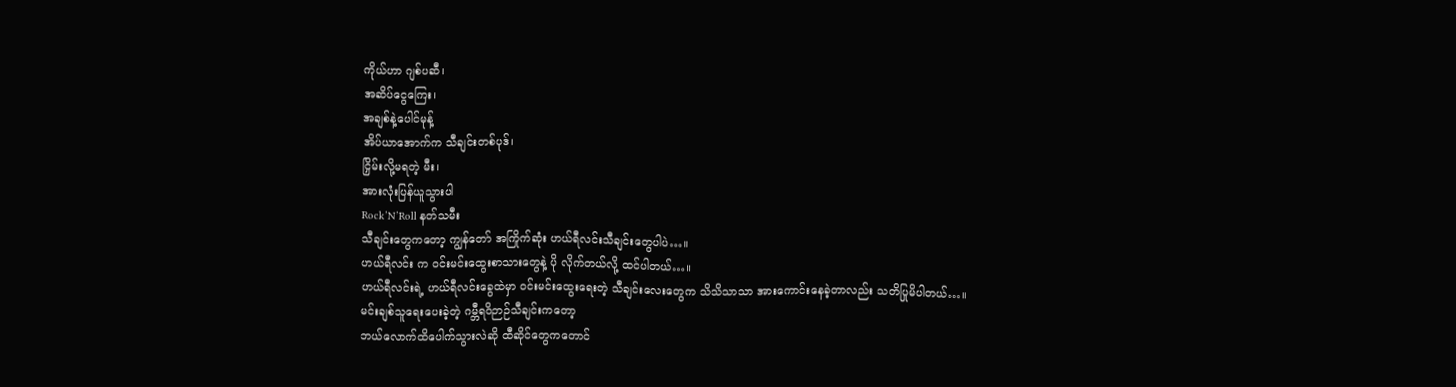ကိုယ်ဟာ ဂျစ်ပဆီ၊
အဆိပ်ငွေကြေး၊
အချစ်နဲ့ပေါင်မုန့်
အိပ်ယာအောက်က သီချင်းတစ်ပုဒ်၊
ငြှိမ်းလို့မရတဲ့ မီး၊
အားလုံးပြန်ယူသွားပါ
Rock’N’Roll နတ်သမီး
သီချင်းတွေကတော့ ကျွန်တော် အကြိုက်ဆုံး ဟယ်ရီလင်းသီချင်းတွေပါပဲ…။
ဟယ်ရီလင်း က ဝင်းမင်းထွေးစာသားတွေနဲ့ ပို လိုက်တယ်လို့ ထင်ပါတယ်…။
ဟယ်ရီလင်းရဲ့ ဟယ်ရီလင်းခွေထဲမှာ ဝင်းမင်းထွေးရေးတဲ့ သီချင်းလေးတွေက သိသိသာသာ အားကောင်းနေခဲ့တာလည်း သတိပြုမိပါတယ်…။
မင်းချစ်သူရေးပေးခဲ့တဲ့ ဂမ္ဘီရဝိဉာဉ်သီချင်းကတော့
ဘယ်လောက်ထိပေါက်သွားလဲဆို ထီဆိုင်တွေကတောင်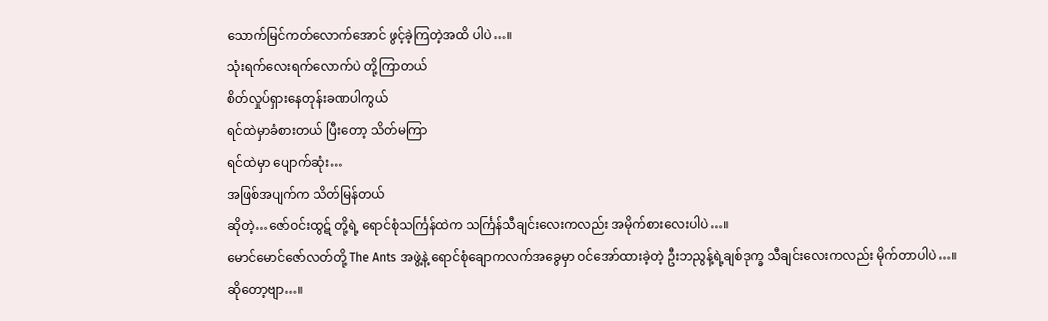သောက်မြင်ကတ်လောက်အောင် ဖွင့်ခဲ့ကြတဲ့အထိ ပါပဲ…။
သုံးရက်လေးရက်လောက်ပဲ တို့ကြာတယ်
စိတ်လှုပ်ရှားနေတုန်းခဏပါကွယ်
ရင်ထဲမှာခံစားတယ် ပြီးတော့ သိတ်မကြာ
ရင်ထဲမှာ ပျောက်ဆုံး…
အဖြစ်အပျက်က သိတ်မြန်တယ်
ဆိုတဲ့…ဇော်ဝင်းထွဋ် တို့ရဲ့ ရောင်စုံသင်္ကြန်ထဲက သင်္ကြန်သီချင်းလေးကလည်း အမိုက်စားလေးပါပဲ…။
မောင်မောင်ဇော်လတ်တို့ The Ants အဖွဲ့နဲ့ ရောင်စုံချောကလက်အခွေမှာ ဝင်အော်ထားခဲ့တဲ့ ဦးဘညွန့်ရဲ့ချစ်ဒုက္ခ သီချင်းလေးကလည်း မိုက်တာပါပဲ…။
ဆိုတော့ဗျာ…။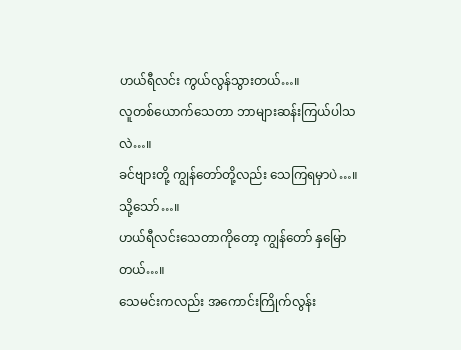ဟယ်ရီလင်း ကွယ်လွန်သွားတယ်…။
လူတစ်ယောက်သေတာ ဘာများဆန်းကြယ်ပါသလဲ…။
ခင်ဗျားတို့ ကျွန်တော်တို့လည်း သေကြရမှာပဲ…။
သို့သော်…။
ဟယ်ရီလင်းသေတာကိုတော့ ကျွန်တော် နှမြောတယ်…။
သေမင်းကလည်း အကောင်းကြိုက်လွန်း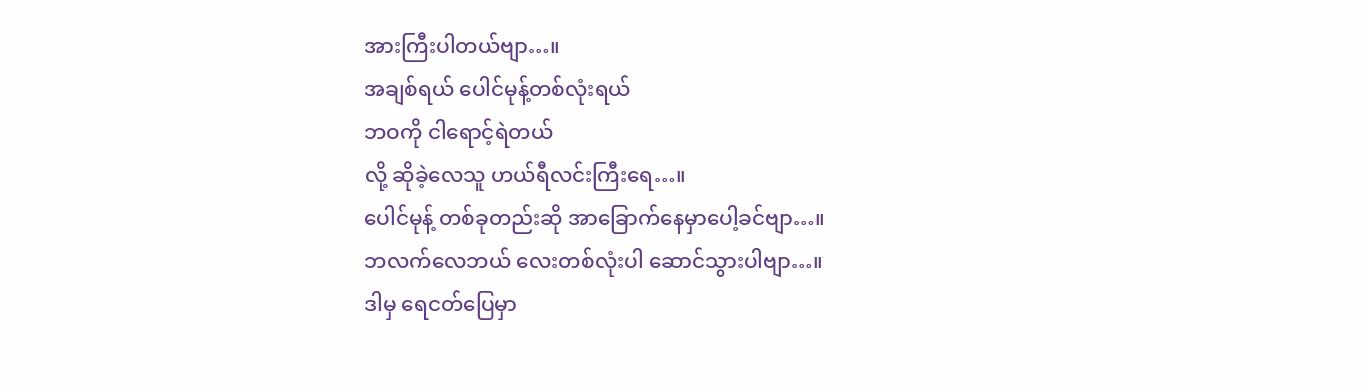အားကြီးပါတယ်ဗျာ…။
အချစ်ရယ် ပေါင်မုန့်တစ်လုံးရယ်
ဘဝကို ငါရောင့်ရဲတယ်
လို့ ဆိုခဲ့လေသူ ဟယ်ရီလင်းကြီးရေ…။
ပေါင်မုန့် တစ်ခုတည်းဆို အာခြောက်နေမှာပေါ့ခင်ဗျာ…။
ဘလက်လေဘယ် လေးတစ်လုံးပါ ဆောင်သွားပါဗျာ…။
ဒါမှ ရေငတ်ပြေမှာ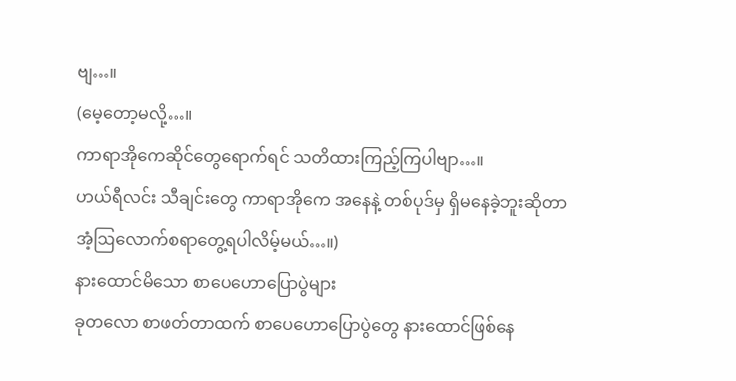ဗျ…။
(မေ့တော့မလို့…။
ကာရာအိုကေဆိုင်တွေရောက်ရင် သတိထားကြည့်ကြပါဗျာ…။
ဟယ်ရီလင်း သီချင်းတွေ ကာရာအိုကေ အနေနဲ့ တစ်ပုဒ်မှ ရှိမနေခဲ့ဘူးဆိုတာ
အံ့ဩလောက်စရာတွေ့ရပါလိမ့်မယ်…။)
နားထောင်မိသော စာပေဟောပြောပွဲများ
ခုတလော စာဖတ်တာထက် စာပေဟောပြောပွဲတွေ နားထောင်ဖြစ်နေ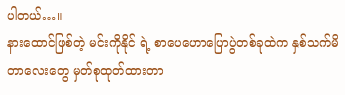ပါတယ်…။
နားထောင်ဖြစ်တဲ့ မင်းကိုနိုင် ရဲ့ စာပေဟောပြောပွဲတစ်ခုထဲက နှစ်သက်မိတာလေးတွေ မှတ်စုထုတ်ထားတာ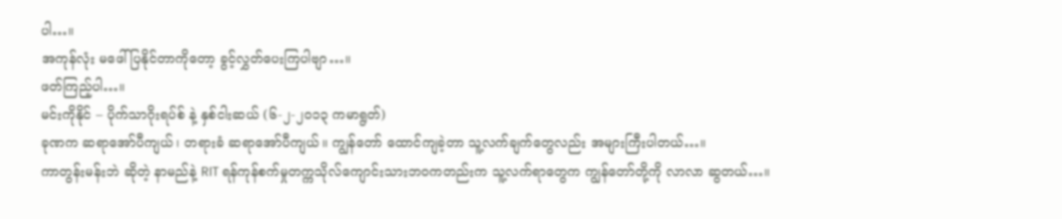ပါ…။
အကုန်လုံး မဖေါ်ပြနိုင်တာကိုတော့ ခွင့်လွှတ်ပေးကြပါဗျာ…။
ဖတ်ကြည့်ပါ…။
မင်းကိုနိုင် – ပိုက်သာဂိုးရပ်စ် နဲ့ နှစ်ငါးဆယ် (၆-၂-၂၀၁၃ ကမာရွတ်)
ခုဏက ဆရာအော်ပီကျယ်၊ တရားခံ ဆရာအော်ပီကျယ်။ ကျွန်တော် ထောင်ကျခဲ့တာ သူ့လက်ချက်တွေလည်း အများကြီးပါတယ်…။
ကာတွန်းမန်းဘဲ ဆိုတဲ့ နာမည်နဲ့ RIT ရန်ကုန်စက်မှုတက္ကသိုလ်ကျောင်းသားဘဝကတည်းက သူ့လက်ရာတွေက ကျွန်တော်တို့ကို လာလာ ဆွတယ်…။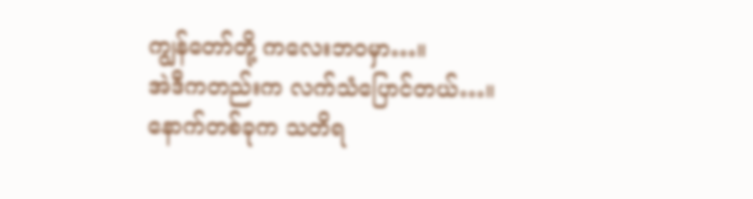ကျွန်တော်တို့ ကလေးဘဝမှာ…။
အဲဒီကတည်းက လက်သံပြောင်တယ်…။
နောက်တစ်ခုက သတိရ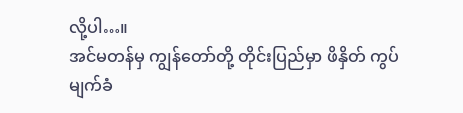လို့ပါ…။
အင်မတန်မှ ကျွန်တော်တို့ တိုင်းပြည်မှာ ဖိနှိတ် ကွပ်မျက်ခံ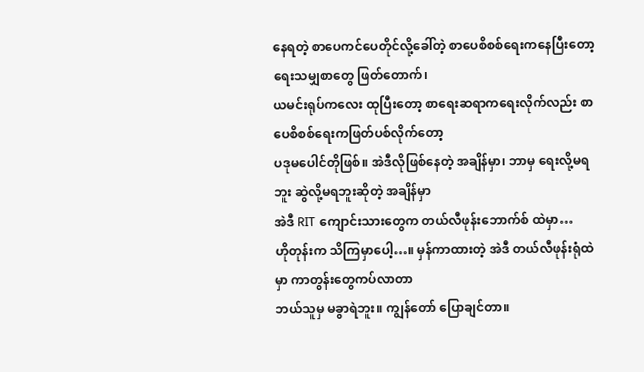နေရတဲ့ စာပေကင်ပေတိုင်လို့ခေါ်တဲ့ စာပေစိစစ်ရေးကနေပြီးတော့ ရေးသမျှစာတွေ ဖြတ်တောက်၊
ယမင်းရုပ်ကလေး ထုပြီးတော့ စာရေးဆရာကရေးလိုက်လည်း စာပေစိစစ်ရေးကဖြတ်ပစ်လိုက်တော့
ပဒုမပေါင်တိုဖြစ်။ အဲဒီလိုဖြစ်နေတဲ့ အချိန်မှာ၊ ဘာမှ ရေးလို့မရဘူး ဆွဲလို့မရဘူးဆိုတဲ့ အချိန်မှာ
အဲဒီ RIT ကျောင်းသားတွေက တယ်လီဖုန်းဘောက်စ် ထဲမှာ…
ဟိုတုန်းက သိကြမှာပေါ့…။ မှန်ကာထားတဲ့ အဲဒီ တယ်လီဖုန်းရုံထဲမှာ ကာတွန်းတွေကပ်လာတာ
ဘယ်သူမှ မခွာရဲဘူး။ ကျွန်တော် ပြောချင်တာ။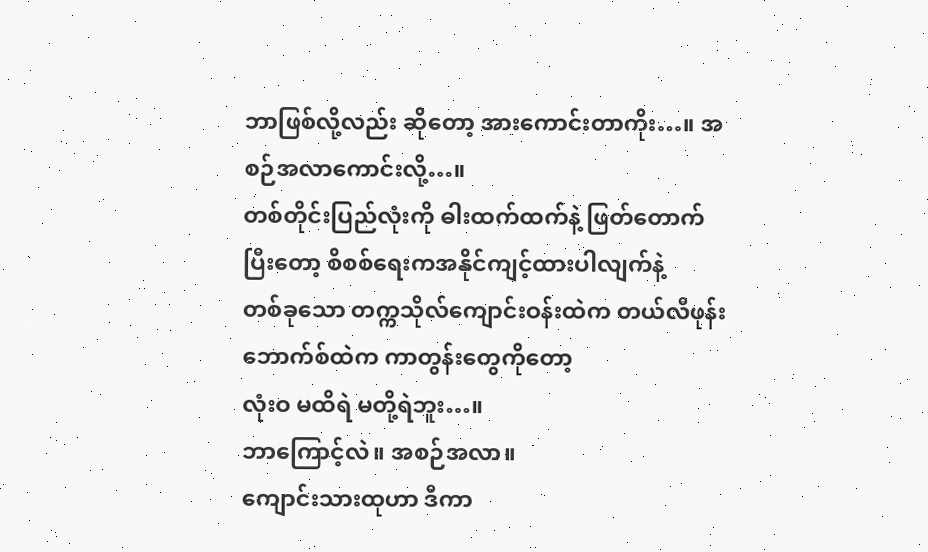ဘာဖြစ်လို့လည်း ဆိုတော့ အားကောင်းတာကိုး…။ အစဉ်အလာကောင်းလို့…။
တစ်တိုင်းပြည်လုံးကို ဓါးထက်ထက်နဲ့ ဖြတ်တောက်ပြီးတော့ စိစစ်ရေးကအနိုင်ကျင့်ထားပါလျက်နဲ့
တစ်ခုသော တက္ကသိုလ်ကျောင်းဝန်းထဲက တယ်လီဖုန်းဘောက်စ်ထဲက ကာတွန်းတွေကိုတော့
လုံးဝ မထိရဲ မတို့ရဲဘူး…။
ဘာကြောင့်လဲ။ အစဉ်အလာ။
ကျောင်းသားထုဟာ ဒီကာ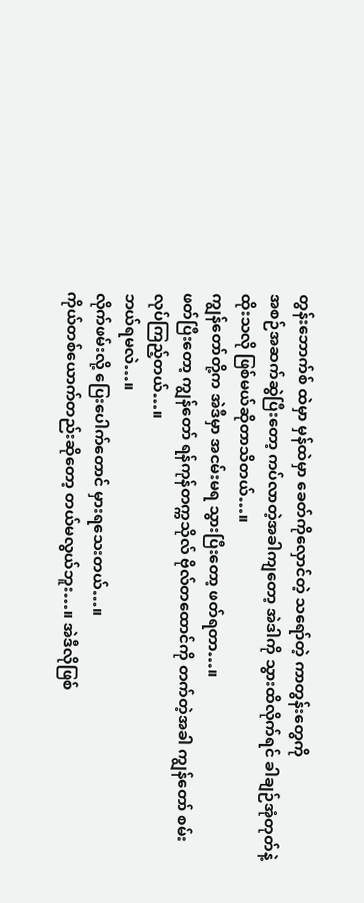တွန်းဘောက်စ် ထဲမှာ မှန်ထဲမှာ ခေတ်ကိုလှောင်တဲ့ သရော်တဲ့ ကာတွန်းတွေကို
အစဉ်အဆက်ဆွဲပြီးတော့ ကပ်လာတဲ့အခါကျတော့ အဲဒါကို သွားထိလိုက်ရင် ခါချဉ်အုံတုတ်နဲ့ထိုးသလို ဖြစ်မယ်ဆိုတာသိတယ်…။
ကျွန်တော်တို့က အဲဒီမှာ အငမ်းမရ သွားပြီးတော့ ဖတ်ရတာ…။
ဖတ်ပြီးတော့ ကျွန်တော် ရန်ကုန်တက္ကသိုလ် ဗိုလ်တထောင်ကို တက်တဲ့အခါ ကျွန်တော် စမ်းလုပ်ကြည့်တယ်…။
ဘယ်ရမလဲ…။
လိုက်ဖမ်းလို့ ပြေးပေါက်တောင် မှားရသေးတယ်…။
ကိုယ်တစ်ယောက်တည်းဆိုတော့ တယ်မလွယ်ဘူး…။ အဲဒီလိုဖြစ်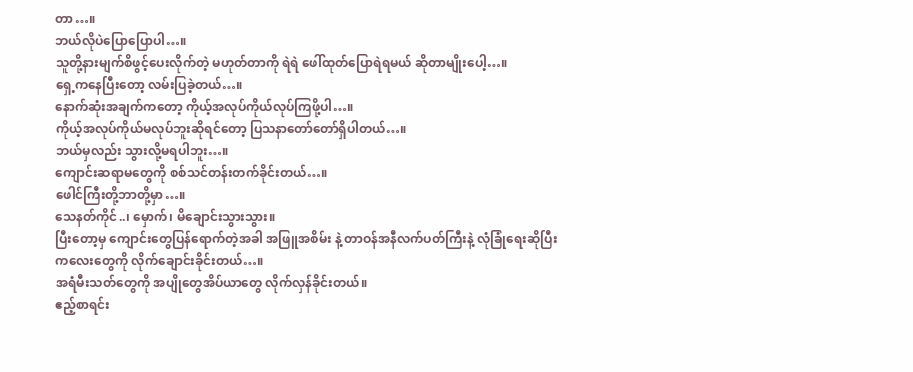တာ…။
ဘယ်လိုပဲပြောပြောပါ…။
သူတို့နားမျက်စိဖွင့်ပေးလိုက်တဲ့ မဟုတ်တာကို ရဲရဲ ဖေါ်ထုတ်ပြောရဲရမယ် ဆိုတာမျိုးပေါ့…။
ရှေ့ကနေပြီးတော့ လမ်းပြခဲ့တယ်…။
နောက်ဆုံးအချက်ကတော့ ကိုယ့်အလုပ်ကိုယ်လုပ်ကြဖို့ပါ…။
ကိုယ့်အလုပ်ကိုယ်မလုပ်ဘူးဆိုရင်တော့ ပြသနာတော်တော်ရှိပါတယ်…။
ဘယ်မှလည်း သွားလို့မရပါဘူး…။
ကျောင်းဆရာမတွေကို စစ်သင်တန်းတက်ခိုင်းတယ်…။
ဖေါင်ကြီးတို့ဘာတို့မှာ…။
သေနတ်ကိုင်..၊ မှောက်၊ မိချောင်းသွားသွား။
ပြီးတော့မှ ကျောင်းတွေပြန်ရောက်တဲ့အခါ အဖြူအစိမ်း နဲ့ တာဝန်အနီလက်ပတ်ကြီးနဲ့ လုံခြုံရေးဆိုပြီး
ကလေးတွေကို လိုက်ချောင်းခိုင်းတယ်…။
အရံမီးသတ်တွေကို အပျိုတွေအိပ်ယာတွေ လိုက်လှန်ခိုင်းတယ်။
ဧည့်စာရင်း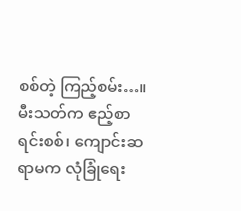စစ်တဲ့ ကြည့်စမ်း…။
မီးသတ်က ဧည့်စာရင်းစစ်၊ ကျောင်းဆရာမက လုံခြုံရေး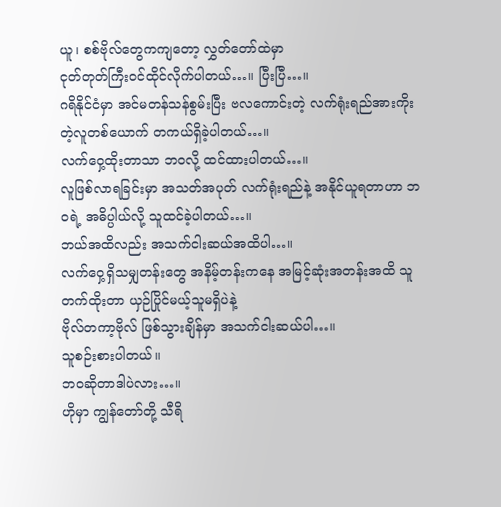ယူ၊ စစ်ဗိုလ်တွေကကျတော့ လွှတ်တော်ထဲမှာ
ငုတ်တုတ်ကြီးဝင်ထိုင်လိုက်ပါတယ်…။ ပြီးပြီ…။
ဂရိနိုင်ငံမှာ အင်မတန်သန်စွမ်းပြီး ဗလကောင်းတဲ့ လက်ရုံးရည်အားကိုးတဲ့လူတစ်ယောက် တကယ်ရှိခဲ့ပါတယ်…။
လက်ဝှေ့ထိုးတာသာ ဘဝလို့ ထင်ထားပါတယ်…။
လူဖြစ်လာရခြင်းမှာ အသတ်အပုတ် လက်ရုံးရည်နဲ့ အနိုင်ယူရတာဟာ ဘဝရဲ့ အဓိပ္ပါယ်လို့ သူထင်ခဲ့ပါတယ်…။
ဘယ်အထိလည်း အသက်ငါးဆယ်အထိပါ…။
လက်ဝှေ့ရှိသမျှတန်းတွေ အနိမ့်တန်းကနေ အမြင့်ဆုံးအတန်းအထိ သူတက်ထိုးတာ ယှဉ်ပြိုင်မယ့်သူမရှိပဲနဲ့
ဗိုလ်တကာ့ဗိုလ် ဖြစ်သွားချိန်မှာ အသက်ငါးဆယ်ပါ…။
သူစဉ်းစားပါတယ်။
ဘဝဆိုတာဒါပဲလား…။
ဟိုမှာ ကျွန်တော်တို့ သီရိ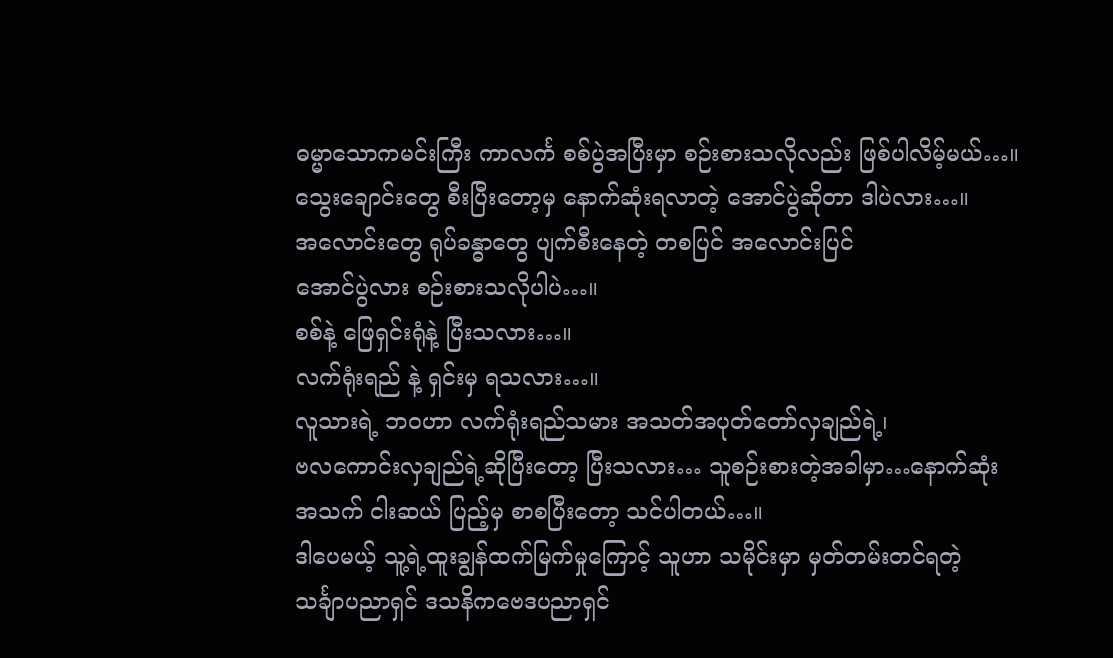ဓမ္မာသောကမင်းကြီး ကာလင်္က စစ်ပွဲအပြီးမှာ စဉ်းစားသလိုလည်း ဖြစ်ပါလိမ့်မယ်…။
သွေးချောင်းတွေ စီးပြီးတော့မှ နောက်ဆုံးရလာတဲ့ အောင်ပွဲဆိုတာ ဒါပဲလား…။
အလောင်းတွေ ရုပ်ခန္ဓာတွေ ပျက်စီးနေတဲ့ တစပြင် အလောင်းပြင်
အောင်ပွဲလား စဉ်းစားသလိုပါပဲ…။
စစ်နဲ့ ဖြေရှင်းရုံနဲ့ ပြီးသလား…။
လက်ရုံးရည် နဲ့ ရှင်းမှ ရသလား…။
လူသားရဲ့ ဘဝဟာ လက်ရုံးရည်သမား အသတ်အပုတ်တော်လှချည်ရဲ့၊
ဗလကောင်းလှချည်ရဲ့ဆိုပြီးတော့ ပြီးသလား… သူစဉ်းစားတဲ့အခါမှာ…နောက်ဆုံး
အသက် ငါးဆယ် ပြည့်မှ စာစပြီးတော့ သင်ပါတယ်…။
ဒါပေမယ့် သူ့ရဲ့ထူးချွန်ထက်မြက်မှုကြောင့် သူဟာ သမိုင်းမှာ မှတ်တမ်းတင်ရတဲ့
သင်္ချာပညာရှင် ဒသနိကဗေဒပညာရှင်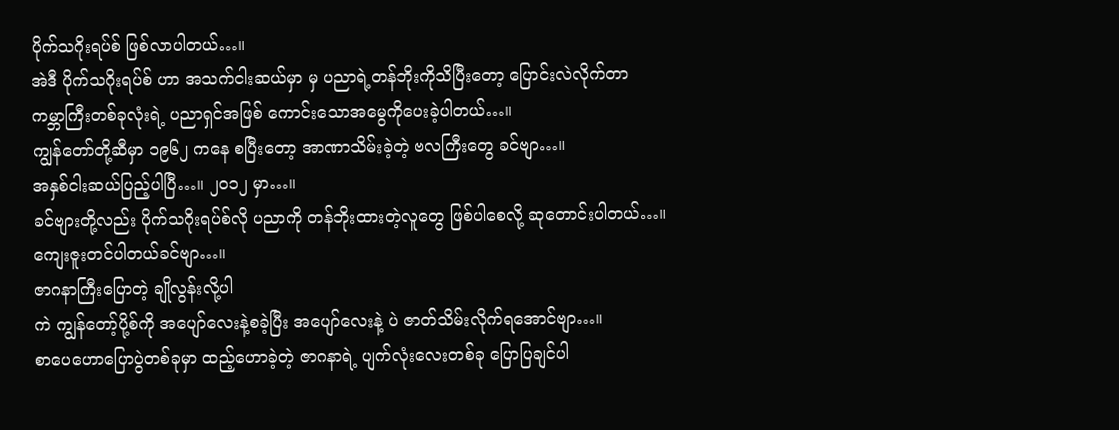ပိုက်သဂိုးရပ်စ် ဖြစ်လာပါတယ်…။
အဲဒီ ပိုက်သဂိုးရပ်စ် ဟာ အသက်ငါးဆယ်မှာ မှ ပညာရဲ့တန်ဘိုးကိုသိပြီးတော့ ပြောင်းလဲလိုက်တာ
ကမ္ဘာကြီးတစ်ခုလုံးရဲ့ ပညာရှင်အဖြစ် ကောင်းသောအမွေကိုပေးခဲ့ပါတယ်…။
ကျွန်တော်တို့ဆီမှာ ၁၉၆၂ ကနေ စပြီးတော့ အာဏာသိမ်းခဲ့တဲ့ ဗလကြီးတွေ ခင်ဗျာ…။
အနှစ်ငါးဆယ်ပြည့်ပါပြီ…။ ၂၀၁၂ မှာ…။
ခင်ဗျားတို့လည်း ပိုက်သဂိုးရပ်စ်လို ပညာကို တန်ဘိုးထားတဲ့လူတွေ ဖြစ်ပါစေလို့ ဆုတောင်းပါတယ်…။
ကျေးဇူးတင်ပါတယ်ခင်ဗျာ…။
ဇာဂနာကြီးပြောတဲ့ ချိုလွန်းလို့ပါ
ကဲ ကျွန်တော့်ပို့စ်ကို အပျော်လေးနဲ့စခဲ့ပြီး အပျော်လေးနဲ့ ပဲ ဇာတ်သိမ်းလိုက်ရအောင်ဗျာ…။
စာပေဟောပြောပွဲတစ်ခုမှာ ထည့်ဟောခဲ့တဲ့ ဇာဂနာရဲ့ ပျက်လုံးလေးတစ်ခု ပြောပြချင်ပါ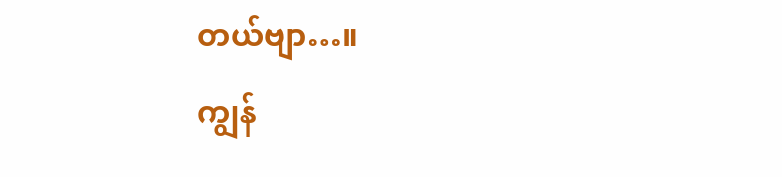တယ်ဗျာ…။
ကျွန်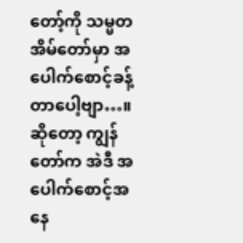တော့်ကို သမ္မတအိမ်တော်မှာ အပေါက်စောင့်ခန့်တာပေါ့ဗျာ…။
ဆိုတော့ ကျွန်တော်က အဲဒီ အပေါက်စောင့်အနေ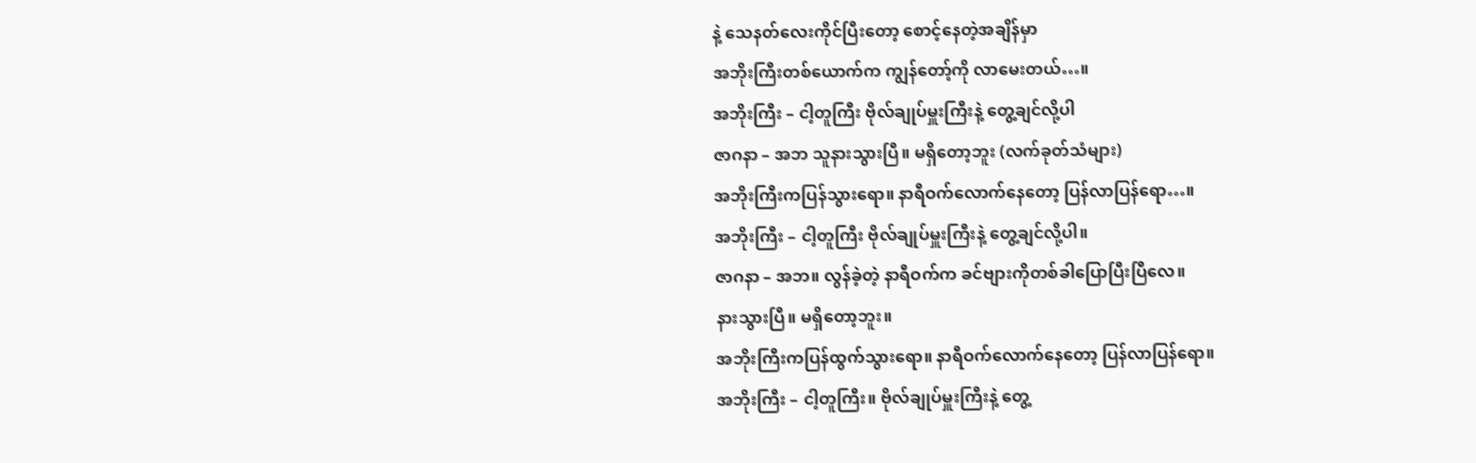နဲ့ သေနတ်လေးကိုင်ပြီးတော့ စောင့်နေတဲ့အချိန်မှာ
အဘိုးကြီးတစ်ယောက်က ကျွန်တော့်ကို လာမေးတယ်…။
အဘိုးကြီး – ငါ့တူကြီး ဗိုလ်ချုပ်မှူးကြီးနဲ့ တွေ့ချင်လို့ပါ
ဇာဂနာ – အဘ သူနားသွားပြီ။ မရှိတော့ဘူး (လက်ခုတ်သံများ)
အဘိုးကြီးကပြန်သွားရော။ နာရီဝက်လောက်နေတော့ ပြန်လာပြန်ရော…။
အဘိုးကြီး – ငါ့တူကြီး ဗိုလ်ချုပ်မှူးကြီးနဲ့ တွေ့ချင်လို့ပါ။
ဇာဂနာ – အဘ။ လွန်ခဲ့တဲ့ နာရီဝက်က ခင်ဗျားကိုတစ်ခါပြောပြီးပြီလေ။
နားသွားပြီ။ မရှိတော့ဘူး။
အဘိုးကြီးကပြန်ထွက်သွားရော။ နာရီဝက်လောက်နေတော့ ပြန်လာပြန်ရော။
အဘိုးကြီး – ငါ့တူကြီး။ ဗိုလ်ချုပ်မှူးကြီးနဲ့ တွေ့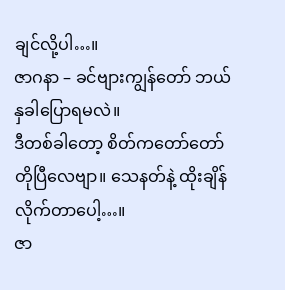ချင်လို့ပါ…။
ဇာဂနာ – ခင်ဗျားကျွန်တော် ဘယ်နှခါပြောရမလဲ။
ဒီတစ်ခါတော့ စိတ်ကတော်တော်တိုပြီလေဗျာ။ သေနတ်နဲ့ ထိုးချိန်လိုက်တာပေါ့…။
ဇာ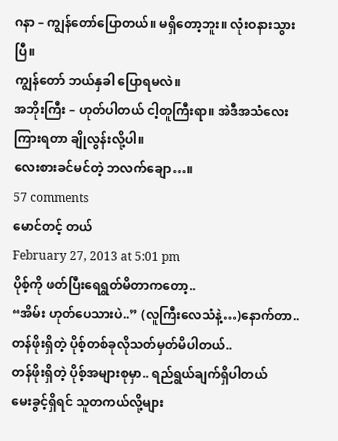ဂနာ – ကျွန်တော်ပြောတယ်။ မရှိတော့ဘူး။ လုံးဝနားသွားပြီ။
ကျွန်တော် ဘယ်နှခါ ပြောရမလဲ။
အဘိုးကြီး – ဟုတ်ပါတယ် ငါ့တူကြီးရာ။ အဲဒီအသံလေးကြားရတာ ချိုလွန်းလို့ပါ။
လေးစားခင်မင်တဲ့ ဘလက်ချော…။
57 comments
မောင်တင့် တယ်
February 27, 2013 at 5:01 pm
ပိုစ့်ကို ဖတ်ပြီးရေရွတ်မိတာကတော့..
“အိမ်း ဟုတ်ပေသားပဲ..” (လူကြီးလေသံနဲ့…)နောက်တာ..
တန်ဖိုးရှိတဲ့ ပိုစ့်တစ်ခုလိုသတ်မှတ်မိပါတယ်..
တန်ဖိုးရှိတဲ့ ပိုစ့်အများစုမှာ.. ရည်ရွယ်ချက်ရှိပါတယ်
မေးခွင့်ရှိရင် သူတကယ်လို့များ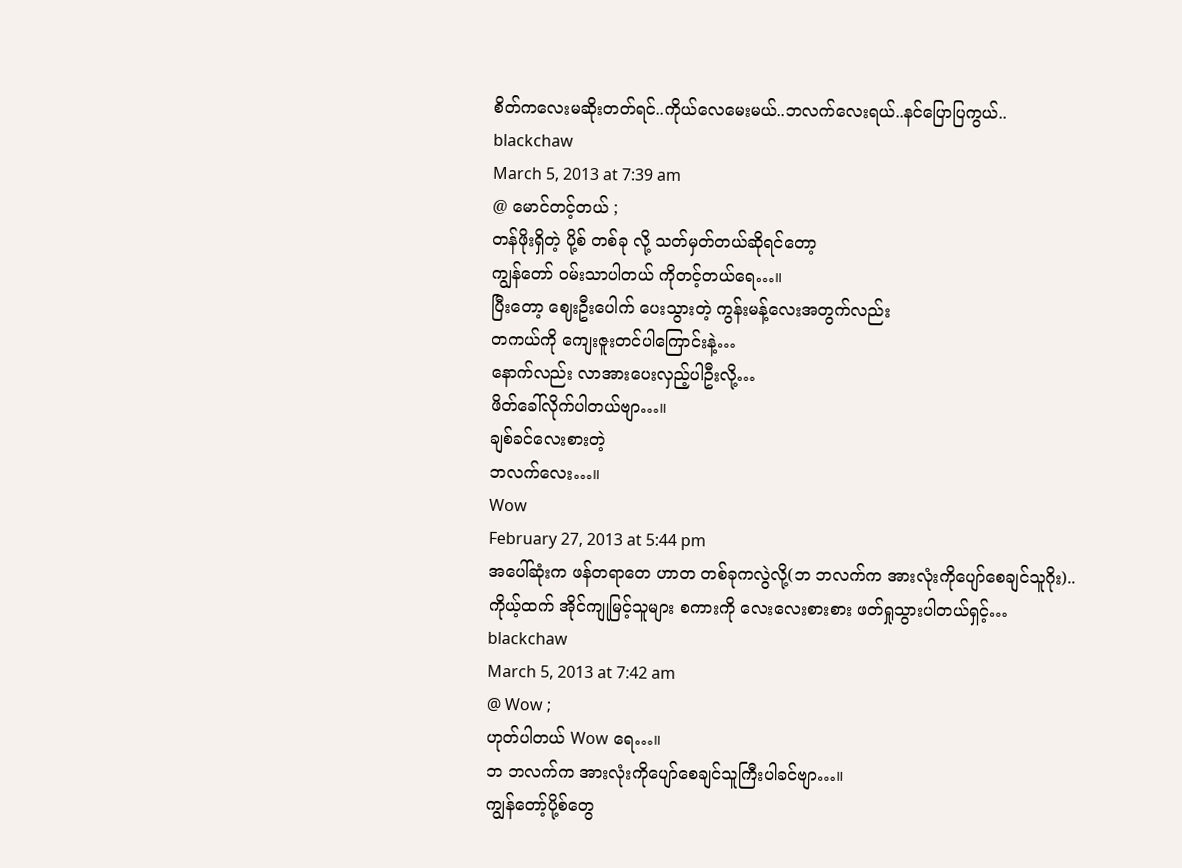စိတ်ကလေးမဆိုးတတ်ရင်..ကိုယ်လေမေးမယ်..ဘလက်လေးရယ်..နင်ပြောပြကွယ်..
blackchaw
March 5, 2013 at 7:39 am
@ မောင်တင့်တယ် ;
တန်ဖိုးရှိတဲ့ ပို့စ် တစ်ခု လို့ သတ်မှတ်တယ်ဆိုရင်တော့
ကျွန်တော် ဝမ်းသာပါတယ် ကိုတင့်တယ်ရေ…။
ပြီးတော့ ဈေးဦးပေါက် ပေးသွားတဲ့ ကွန်းမန့်လေးအတွက်လည်း
တကယ်ကို ကျေးဇူးတင်ပါကြောင်းနဲ့…
နောက်လည်း လာအားပေးလှည့်ပါဦးလို့…
ဖိတ်ခေါ်လိုက်ပါတယ်ဗျာ…။
ချစ်ခင်လေးစားတဲ့
ဘလက်လေး…။
Wow
February 27, 2013 at 5:44 pm
အပေါ်ဆုံးက ဖန်တရာတေ ဟာတ တစ်ခုကလွဲလို့(ဘ ဘလက်က အားလုံးကိုပျော်စေချင်သူဂိုး)..
ကိုယ့်ထက် အိုင်ကျုမြင့်သူများ စကားကို လေးလေးစားစား ဖတ်ရှုသွားပါတယ်ရှင့်…
blackchaw
March 5, 2013 at 7:42 am
@ Wow ;
ဟုတ်ပါတယ် Wow ရေ…။
ဘ ဘလက်က အားလုံးကိုပျော်စေချင်သူကြီးပါခင်ဗျာ…။
ကျွန်တော့်ပို့စ်တွေ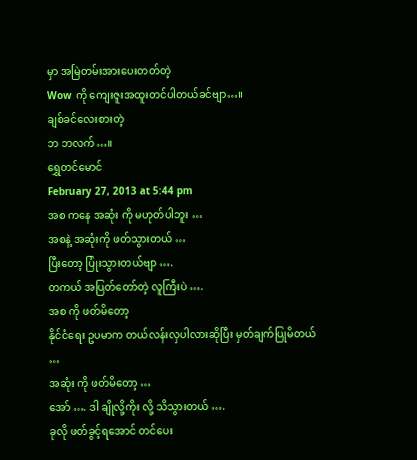မှာ အမြဲတမ်းအားပေးတတ်တဲ့
Wow ကို ကျေးဇူးအထူးတင်ပါတယ်ခင်ဗျာ…။
ချစ်ခင်လေးစားတဲ့
ဘ ဘလက်…။
ရွှေတင်မောင်
February 27, 2013 at 5:44 pm
အစ ကနေ အဆုံး ကို မဟုတ်ပါဘူး …
အစနဲ့ အဆုံးကို ဖတ်သွားတယ် …
ပြီးတော့ ပြုံးသွားတယ်ဗျာ ….
တကယ် အပြတ်တော်တဲ့ လူကြီးပဲ ….
အစ ကို ဖတ်မိတော့
နိုင်ငံရေး ဥပမာက တယ်လန်းလှပါလားဆိုပြီး မှတ်ချက်ပြုမိတယ် …
အဆုံး ကို ဖတ်မိတော့ …
အော် …. ဒါ ချိုလို့ကိုး လို့ သိသွားတယ် ….
ခုလို ဖတ်ခွင့်ရအောင် တင်ပေး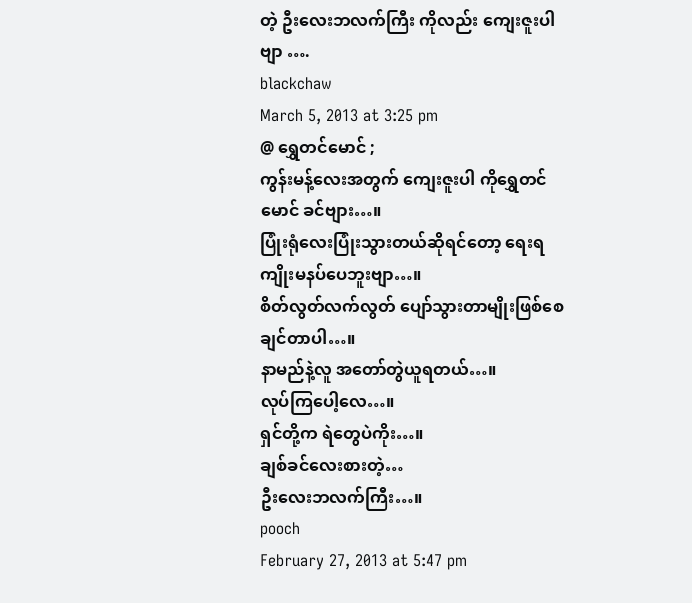တဲ့ ဦးလေးဘလက်ကြီး ကိုလည်း ကျေးဇူးပါဗျာ ….
blackchaw
March 5, 2013 at 3:25 pm
@ ရွှေတင်မောင် ;
ကွန်းမန့်လေးအတွက် ကျေးဇူးပါ ကိုရွှေတင်မောင် ခင်ဗျား…။
ပြုံးရုံလေးပြုံးသွားတယ်ဆိုရင်တော့ ရေးရကျိုးမနပ်ပေဘူးဗျာ…။
စိတ်လွတ်လက်လွတ် ပျော်သွားတာမျိုးဖြစ်စေချင်တာပါ…။
နာမည်နဲ့လူ အတော်တွဲယူရတယ်…။
လုပ်ကြပေါ့လေ…။
ရှင်တို့က ရဲတွေပဲကိုး…။
ချစ်ခင်လေးစားတဲ့…
ဦးလေးဘလက်ကြီး…။
pooch
February 27, 2013 at 5:47 pm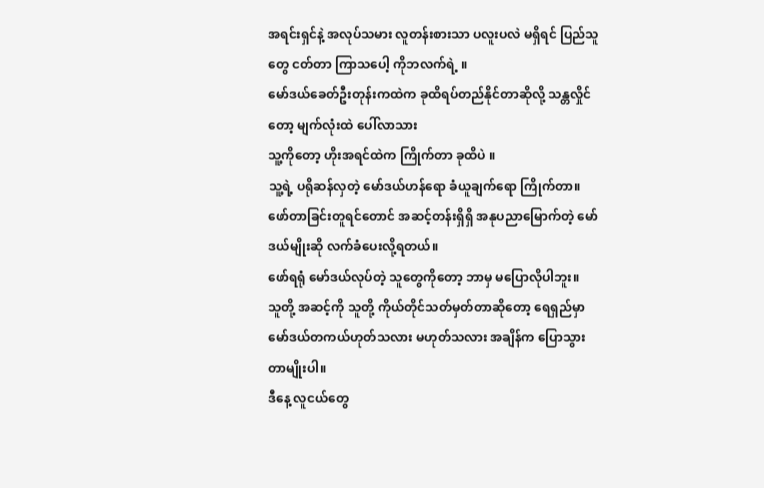အရင်းရှင်နဲ့ အလုပ်သမား လူတန်းစားသာ ပလူးပလဲ မရှိရင် ပြည်သူတွေ ငတ်တာ ကြာသပေါ့ ကိုဘလက်ရဲ့ ။
မော်ဒယ်ခေတ်ဦးတုန်းကထဲက ခုထိရပ်တည်နိုင်တာဆိုလို့ သန္တလှိုင်တော့ မျက်လုံးထဲ ပေါ်လာသား
သူ့ကိုတော့ ဟိုးအရင်ထဲက ကြိုက်တာ ခုထိပဲ ။
သူ့ရဲ့ ပရိုဆန်လှတဲ့ မော်ဒယ်ဟန်ရော ခံယူချက်ရော ကြိုက်တာ။
ဖော်တာခြင်းတူရင်တောင် အဆင့်တန်းရှိရှိ အနုပညာမြောက်တဲ့ မော်ဒယ်မျိုးဆို လက်ခံပေးလို့ရတယ်။
ဖော်ရရုံ မော်ဒယ်လုပ်တဲ့ သူတွေကိုတော့ ဘာမှ မပြောလိုပါဘူး။
သူတို့ အဆင့်ကို သူတို့ ကိုယ်တိုင်သတ်မှတ်တာဆိုတော့ ရေရှည်မှာ မော်ဒယ်တကယ်ဟုတ်သလား မဟုတ်သလား အချိန်က ပြောသွားတာမျိုးပါ။
ဒီနေ့ လူငယ်တွေ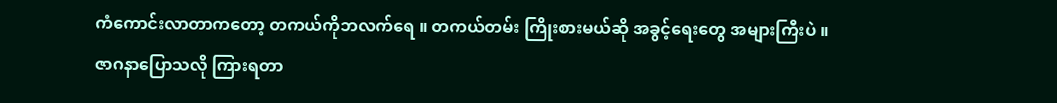ကံကောင်းလာတာကတော့ တကယ်ကိုဘလက်ရေ ။ တကယ်တမ်း ကြိုးစားမယ်ဆို အခွင့်ရေးတွေ အများကြီးပဲ ။
ဇာဂနာပြောသလို ကြားရတာ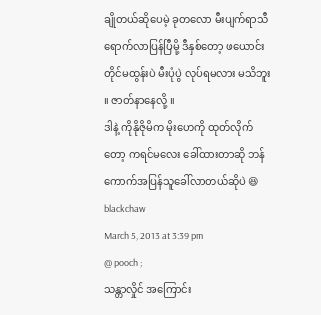ချိုတယ်ဆိုပေမဲ့ ခုတလော မီးပျက်ရာသီ ရောက်လာပြန်ပြီမို့ ဒီနှစ်တော့ ဖယောင်းတိုင်မထွန်းပဲ မီးပုံပွဲ လုပ်ရမလား မသိဘူး ။ ဇာတ်နာနေလို့ ။
ဒါနဲ့ ကိုနိုဇိုမိက မိုးဟေကို ထုတ်လိုက်တော့ ကရင်မလေး ခေါ်ထားတာဆို ဘန်ကောက်အပြန်သူခေါ်လာတယ်ဆိုပဲ 😆
blackchaw
March 5, 2013 at 3:39 pm
@ pooch ;
သန္တာလှိုင် အကြောင်း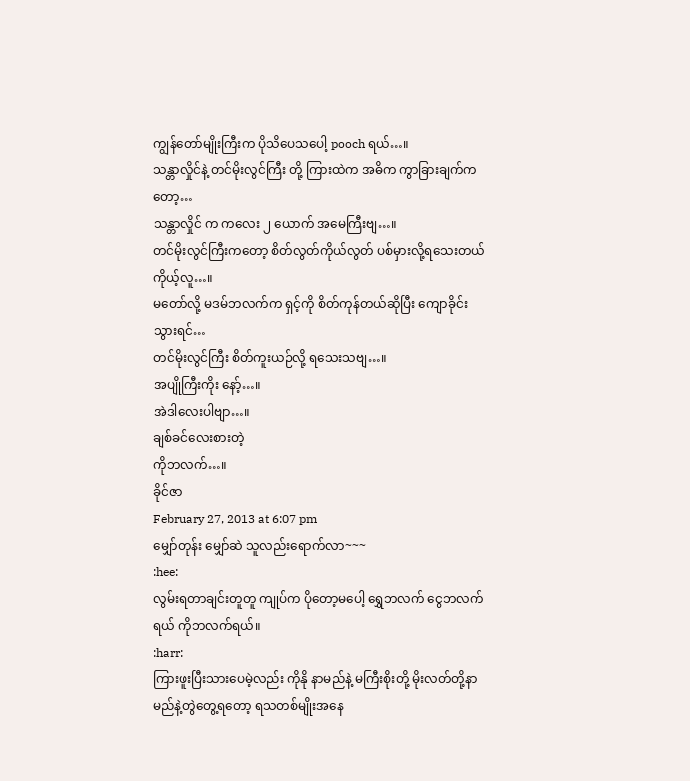ကျွန်တော်မျိုးကြီးက ပိုသိပေသပေါ့ pooch ရယ်…။
သန္တာလှိုင်နဲ့ တင်မိုးလွင်ကြီး တို့ ကြားထဲက အဓိက ကွာခြားချက်ကတော့…
သန္တာလှိုင် က ကလေး ၂ ယောက် အမေကြီးဗျ…။
တင်မိုးလွင်ကြီးကတော့ စိတ်လွတ်ကိုယ်လွတ် ပစ်မှားလို့ရသေးတယ် ကိုယ့်လူ…။
မတော်လို့ မဒမ်ဘလက်က ရှင့်ကို စိတ်ကုန်တယ်ဆိုပြီး ကျောခိုင်းသွားရင်…
တင်မိုးလွင်ကြီး စိတ်ကူးယဉ်လို့ ရသေးသဗျ…။
အပျိုကြီးကိုး နော့်…။
အဲဒါလေးပါဗျာ…။
ချစ်ခင်လေးစားတဲ့
ကိုဘလက်…။
ခိုင်ဇာ
February 27, 2013 at 6:07 pm
မျှော်တုန်း မျှော်ဆဲ သူလည်းရောက်လာ~~~
:hee:
လွမ်းရတာချင်းတူတူ ကျုပ်က ပိုတော့မပေါ့ ရွှေဘလက် ငွေဘလက်ရယ် ကိုဘလက်ရယ်။
:harr:
ကြားဖူးပြီးသားပေမဲ့လည်း ကိုနို နာမည်နဲ့ မကြီးစိုးတို့ မိုးလတ်တို့နာမည်နဲ့တွဲတွေ့ရတော့ ရသတစ်မျိုးအနေ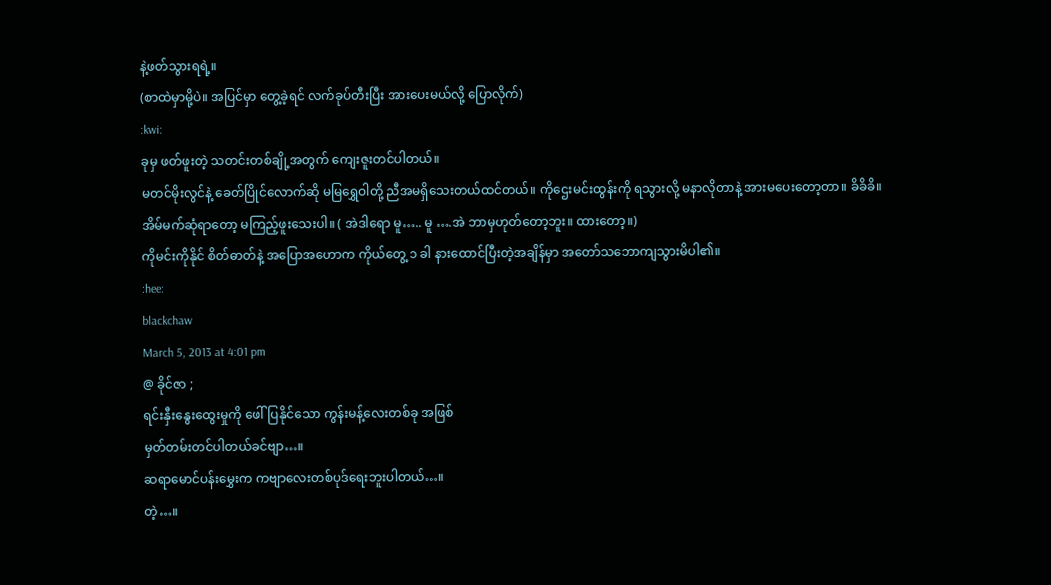နဲ့ဖတ်သွားရရဲ့။
(စာထဲမှာမို့ပဲ။ အပြင်မှာ တွေ့ခဲ့ရင် လက်ခုပ်တီးပြီး အားပေးမယ်လို့ ပြောလိုက်)
:kwi:
ခုမှ ဖတ်ဖူးတဲ့ သတင်းတစ်ချို့အတွက် ကျေးဇူးတင်ပါတယ်။
မတင်မိုးလွင်နဲ့ ခေတ်ပြိုင်လောက်ဆို မမြရွှေဝါတို့ ညီအမရှိသေးတယ်ထင်တယ်။ ကိုဌေးမင်းထွန်းကို ရသွားလို့ မနာလိုတာနဲ့ အားမပေးတော့တာ။ ခိခိခိ။
အိမ်မက်ဆုံရာတော့ မကြည့်ဖူးသေးပါ။ ( အဲဒါရော မူ….. မူ ….အဲ ဘာမှဟုတ်တော့ဘူး။ ထားတော့။)
ကိုမင်းကိုနိုင် စိတ်ဓာတ်နဲ့ အပြောအဟောက ကိုယ်တွေ့ ၁ ခါ နားထောင်ပြီးတဲ့အချိန်မှာ အတော်သဘောကျသွားမိပါ၏။
:hee:
blackchaw
March 5, 2013 at 4:01 pm
@ ခိုင်ဇာ ;
ရင်းနှီးနွေးထွေးမှုကို ဖေါ်ပြနိုင်သော ကွန်းမန့်လေးတစ်ခု အဖြစ်
မှတ်တမ်းတင်ပါတယ်ခင်ဗျာ…။
ဆရာမောင်ပန်းမွှေးက ကဗျာလေးတစ်ပုဒ်ရေးဘူးပါတယ်…။
တဲ့…။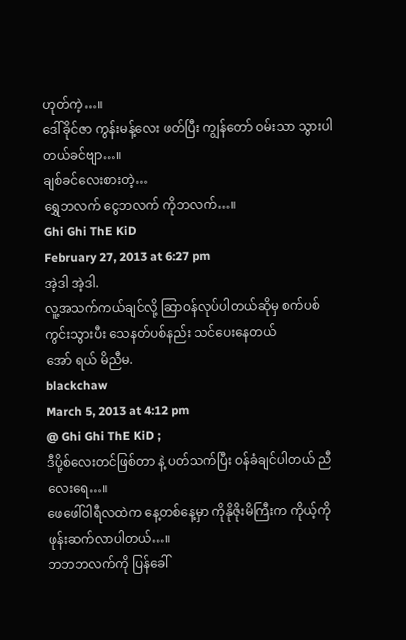ဟုတ်ကဲ့…။
ဒေါ်ခိုင်ဇာ ကွန်းမန့်လေး ဖတ်ပြီး ကျွန်တော် ဝမ်းသာ သွားပါတယ်ခင်ဗျာ…။
ချစ်ခင်လေးစားတဲ့…
ရွှေဘလက် ငွေဘလက် ကိုဘလက်…။
Ghi Ghi ThE KiD
February 27, 2013 at 6:27 pm
အဲ့ဒါ အဲ့ဒါ.
လူ့အသက်ကယ်ချင်လို့ ဆြာဝန်လုပ်ပါတယ်ဆိုမှ စက်ပစ်ကွင်းသွားပီး သေနတ်ပစ်နည်း သင်ပေးနေတယ်
အော် ရယ် မိညီမ.
blackchaw
March 5, 2013 at 4:12 pm
@ Ghi Ghi ThE KiD ;
ဒီပို့စ်လေးတင်ဖြစ်တာ နဲ့ ပတ်သက်ပြီး ဝန်ခံချင်ပါတယ် ညီလေးရေ…။
ဖေဖေါ်ဝါရီလထဲက နေ့တစ်နေ့မှာ ကိုနိုဇိုးမိကြီးက ကိုယ့်ကို ဖုန်းဆက်လာပါတယ်…။
ဘဘဘလက်ကို ပြန်ခေါ်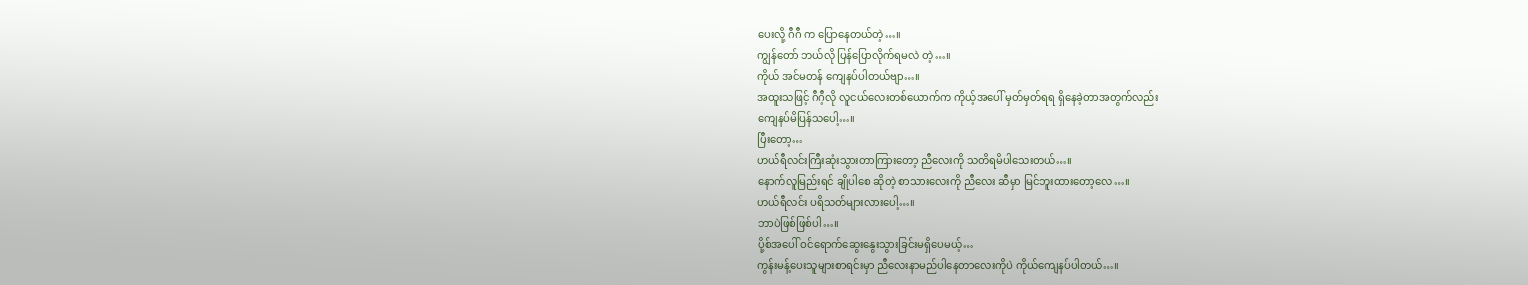ပေးလို့ ဂီဂီ က ပြောနေတယ်တဲ့…။
ကျွန်တော် ဘယ်လို ပြန်ပြောလိုက်ရမလဲ တဲ့…။
ကိုယ် အင်မတန် ကျေနပ်ပါတယ်ဗျာ…။
အထူးသဖြင့် ဂီဂီ့လို လူငယ်လေးတစ်ယောက်က ကိုယ့်အပေါ် မှတ်မှတ်ရရ ရှိနေခဲ့တာအတွက်လည်း
ကျေနပ်မိပြန်သပေါ့…။
ပြီးတော့…
ဟယ်ရီလင်းကြီးဆုံးသွားတာကြားတော့ ညီလေးကို သတိရမိပါသေးတယ်…။
နောက်လူမြည်းရင် ချိုပါစေ ဆိုတဲ့ စာသားလေးကို ညီလေး ဆီမှာ မြင်ဘူးထားတော့လေ…။
ဟယ်ရီလင်း ပရိသတ်များလားပေါ့…။
ဘာပဲဖြစ်ဖြစ်ပါ…။
ပို့စ်အပေါ် ဝင်ရောက်ဆွေးနွေးသွားခြင်းမရှိပေမယ့်…
ကွန်းမန့်ပေးသူများစာရင်းမှာ ညီလေးနာမည်ပါနေတာလေးကိုပဲ ကိုယ်ကျေနပ်ပါတယ်…။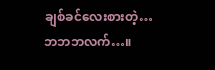ချစ်ခင်လေးစားတဲ့…
ဘဘဘလက်…။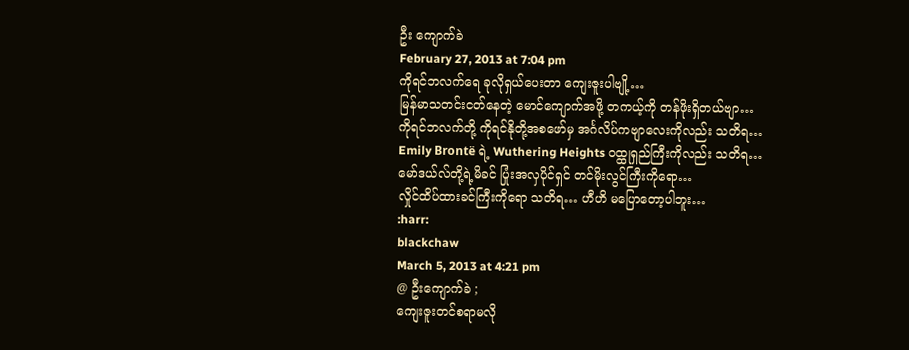ဦး ကျောက်ခဲ
February 27, 2013 at 7:04 pm
ကိုရင်ဘလက်ရေ ခုလိုရှယ်ပေးတာ ကျေးဇူးပါဗျို့…
မြန်မာသတင်းငတ်နေတဲ့ မောင်ကျောက်အဖို့ တကယ့်ကို တန်ဖိုးရှိတယ်ဗျာ…
ကိုရင်ဘလက်တို့ ကိုရင်နိုတို့အစဖော်မှ အင်္ဂလိပ်ကဗျာလေးကိုလည်း သတိရ…
Emily Brontë ရဲ့ Wuthering Heights ဝထ္ထုရှည်ကြီးကိုလည်း သတိရ…
မော်ဒယ်လ်တို့ရဲ့မိခင် ပြုံးအလှပိုင်ရှင် တင်မိုးလွင်ကြီးကိုရော…
လှိုင်ထိပ်ထားခင်ကြီးကိုရော သတိရ… ဟီဟိ မပြောတော့ပါဘူး…
:harr:
blackchaw
March 5, 2013 at 4:21 pm
@ ဦးကျောက်ခဲ ;
ကျေးဇူးတင်စရာမလို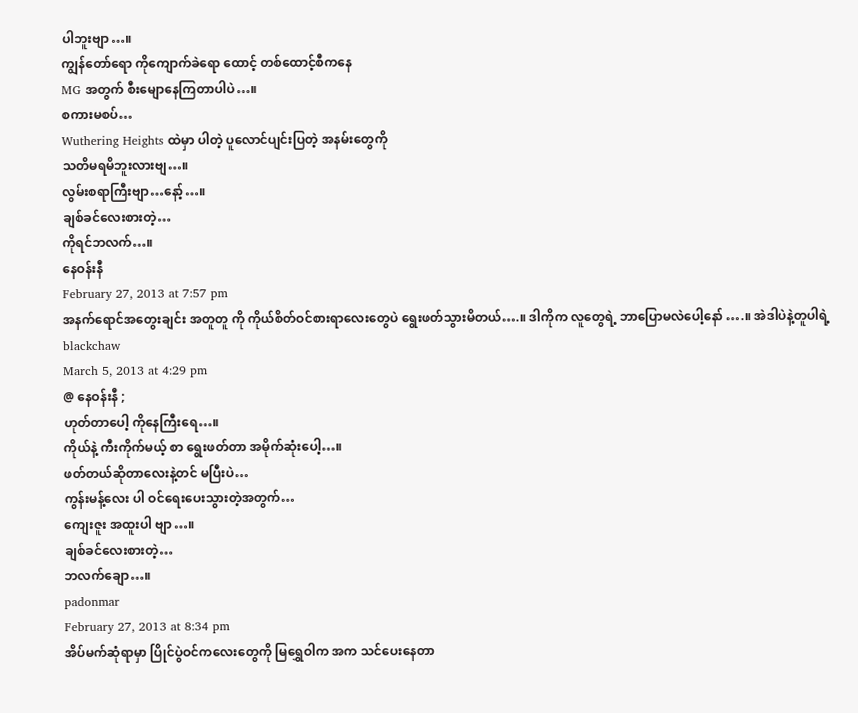ပါဘူးဗျာ…။
ကျွန်တော်ရော ကိုကျောက်ခဲရော ထောင့် တစ်ထောင့်စီကနေ
MG အတွက် စီးမျောနေကြတာပါပဲ…။
စကားမစပ်…
Wuthering Heights ထဲမှာ ပါတဲ့ ပူလောင်ပျင်းပြတဲ့ အနမ်းတွေကို
သတိမရမိဘူးလားဗျ…။
လွမ်းစရာကြီးဗျာ…နော့်…။
ချစ်ခင်လေးစားတဲ့…
ကိုရင်ဘလက်…။
နေဝန်းနီ
February 27, 2013 at 7:57 pm
အနက်ရောင်အတွေးချင်း အတူတူ ကို ကိုယ်စိတ်ဝင်စားရာလေးတွေပဲ ရွေးဖတ်သွားမိတယ်….။ ဒါကိုက လူတွေရဲ့ ဘာပြောမလဲပေါ့နော် ….။ အဲဒါပဲနဲ့တူပါရဲ့
blackchaw
March 5, 2013 at 4:29 pm
@ နေဝန်းနီ ;
ဟုတ်တာပေါ့ ကိုနေကြီးရေ…။
ကိုယ်နဲ့ ကီးကိုက်မယ့် စာ ရွေးဖတ်တာ အမိုက်ဆုံးပေါ့…။
ဖတ်တယ်ဆိုတာလေးနဲ့တင် မပြီးပဲ…
ကွန်းမန့်လေး ပါ ဝင်ရေးပေးသွားတဲ့အတွက်…
ကျေးဇူး အထူးပါ ဗျာ…။
ချစ်ခင်လေးစားတဲ့…
ဘလက်ချော…။
padonmar
February 27, 2013 at 8:34 pm
အိပ်မက်ဆုံရာမှာ ပြိုင်ပွဲဝင်ကလေးတွေကို မြရွှေဝါက အက သင်ပေးနေတာ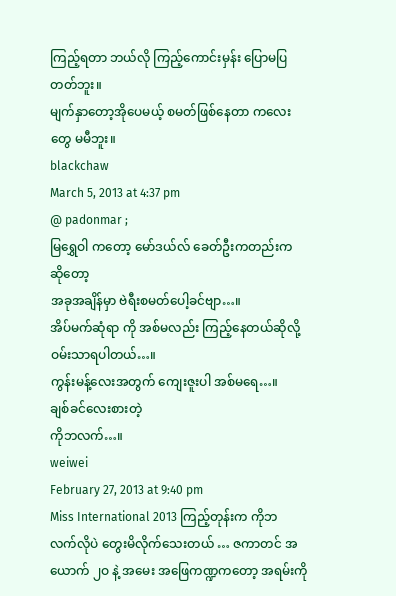ကြည့်ရတာ ဘယ်လို ကြည့်ကောင်းမှန်း ပြောမပြတတ်ဘူး။
မျက်နှာတော့အိုပေမယ့် စမတ်ဖြစ်နေတာ ကလေးတွေ မမီဘူး။
blackchaw
March 5, 2013 at 4:37 pm
@ padonmar ;
မြရွှေဝါ ကတော့ မော်ဒယ်လ် ခေတ်ဦးကတည်းက ဆိုတော့
အခုအချိန်မှာ ဗဲရီးစမတ်ပေါ့ခင်ဗျာ…။
အိပ်မက်ဆုံရာ ကို အစ်မလည်း ကြည့်နေတယ်ဆိုလို့ ဝမ်းသာရပါတယ်…။
ကွန်းမန့်လေးအတွက် ကျေးဇူးပါ အစ်မရေ…။
ချစ်ခင်လေးစားတဲ့
ကိုဘလက်…။
weiwei
February 27, 2013 at 9:40 pm
Miss International 2013 ကြည့်တုန်းက ကိုဘလက်လိုပဲ တွေးမိလိုက်သေးတယ် … ဇကာတင် အယောက် ၂ဝ နဲ့ အမေး အဖြေကဏ္ဍကတော့ အရမ်းကို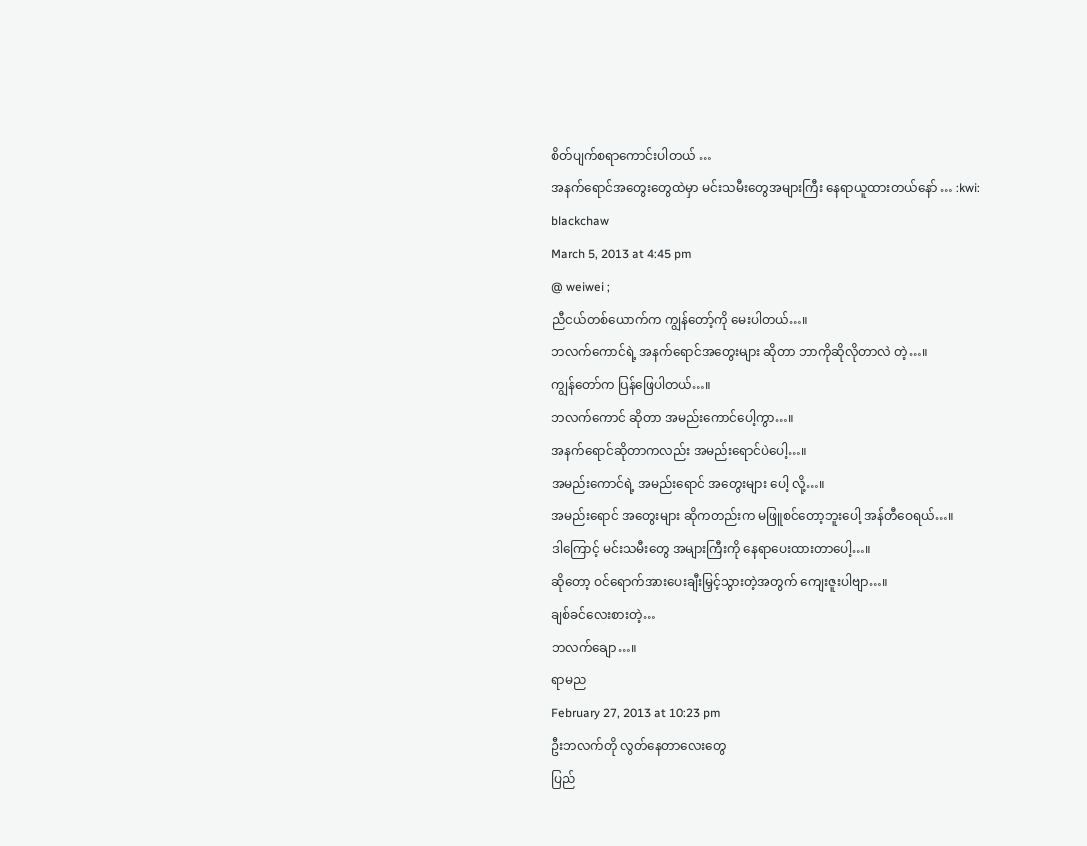စိတ်ပျက်စရာကောင်းပါတယ် …
အနက်ရောင်အတွေးတွေထဲမှာ မင်းသမီးတွေအများကြီး နေရာယူထားတယ်နော် … :kwi:
blackchaw
March 5, 2013 at 4:45 pm
@ weiwei ;
ညီငယ်တစ်ယောက်က ကျွန်တော့်ကို မေးပါတယ်…။
ဘလက်ကောင်ရဲ့ အနက်ရောင်အတွေးများ ဆိုတာ ဘာကိုဆိုလိုတာလဲ တဲ့…။
ကျွန်တော်က ပြန်ဖြေပါတယ်…။
ဘလက်ကောင် ဆိုတာ အမည်းကောင်ပေါ့ကွာ…။
အနက်ရောင်ဆိုတာကလည်း အမည်းရောင်ပဲပေါ့…။
အမည်းကောင်ရဲ့ အမည်းရောင် အတွေးများ ပေါ့ လို့…။
အမည်းရောင် အတွေးများ ဆိုကတည်းက မဖြူစင်တော့ဘူးပေါ့ အန်တီဝေရယ်…။
ဒါကြောင့် မင်းသမီးတွေ အများကြီးကို နေရာပေးထားတာပေါ့…။
ဆိုတော့ ဝင်ရောက်အားပေးချီးမြှင့်သွားတဲ့အတွက် ကျေးဇူးပါဗျာ…။
ချစ်ခင်လေးစားတဲ့…
ဘလက်ချော…။
ရာမည
February 27, 2013 at 10:23 pm
ဦးဘလက်တို လွတ်နေတာလေးတွေ
ပြည်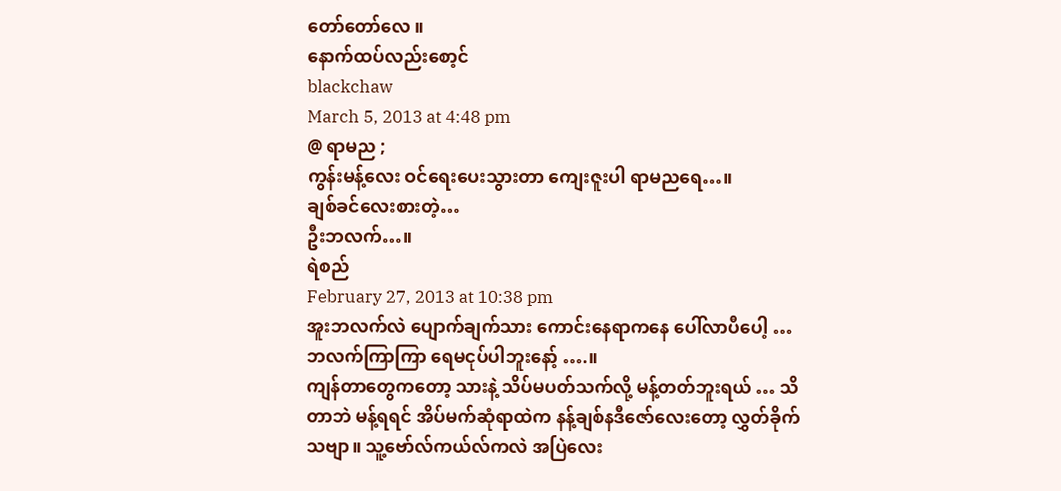တော်တော်လေ ။
နောက်ထပ်လည်းစော့င်
blackchaw
March 5, 2013 at 4:48 pm
@ ရာမည ;
ကွန်းမန့်လေး ဝင်ရေးပေးသွားတာ ကျေးဇူးပါ ရာမညရေ…။
ချစ်ခင်လေးစားတဲ့…
ဦးဘလက်…။
ရဲစည်
February 27, 2013 at 10:38 pm
အူးဘလက်လဲ ပျောက်ချက်သား ကောင်းနေရာကနေ ပေါ်လာပီပေါ့ … ဘလက်ကြာကြာ ရေမငုပ်ပါဘူးနော့် ….။
ကျန်တာတွေကတော့ သားနဲ့ သိပ်မပတ်သက်လို့ မန့်တတ်ဘူးရယ် … သိတာဘဲ မန့်ရရင် အိပ်မက်ဆုံရာထဲက နန့်ချစ်နဒီဇော်လေးတော့ လွှတ်ခိုက်သဗျာ။ သူ့ဗော်လ်ကယ်လ်ကလဲ အပြဲလေး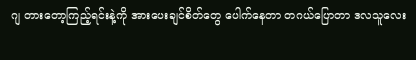ဂျ တားတော့ကြည့်ရင်းနဲ့ကို အားပေးချင်စိတ်တွေ ပေါက်နေတာ တဂယ်ပြောတာ ဒလသူလေး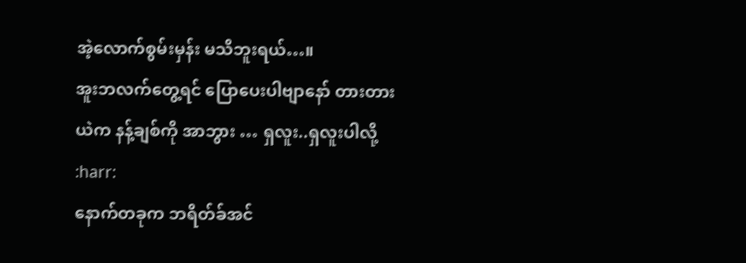အဲ့လောက်စွမ်းမှန်း မသိဘူးရယ်…။
အူးဘလက်တွေ့ရင် ပြောပေးပါဗျာနော် တားတားယဲက နန့်ချစ်ကို အာဘွား … ရှလူး..ရှလူးပါလို့ :harr:
နောက်တခုက ဘရိတ်ခ်အင်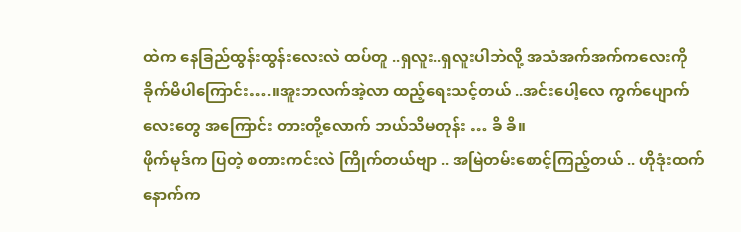ထဲက နေခြည်ထွန်းထွန်းလေးလဲ ထပ်တူ ..ရှလူး..ရှလူးပါဘဲလို့ အသံအက်အက်ကလေးကို ခိုက်မိပါကြောင်း….။အူးဘလက်အဲ့လာ ထည့်ရေးသင့်တယ် ..အင်းပေါ့လေ ကွက်ပျောက်လေးတွေ အကြောင်း တားတို့လောက် ဘယ်သိမတုန်း … ခိ ခိ။
ဖိုက်မုဒ်က ပြတဲ့ စတားကင်းလဲ ကြိုက်တယ်ဗျာ .. အမြဲတမ်းစောင့်ကြည့်တယ် .. ဟိုဒုံးထက် နောက်က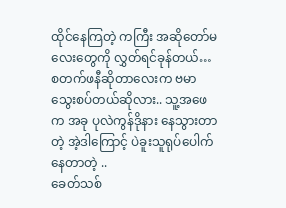ထိုင်နေကြတဲ့ ကကြီး အဆိုတော်မလေးတွေကို လွှတ်ရင်ခုန်တယ်… စတက်ဖနီဆိုတာလေးက ဗမာသွေးစပ်တယ်ဆိုလား.. သူ့အဖေက အခု ပုလဲကွန်ဒိုနား နေသွားတာတဲ့ အဲ့ဒါကြောင့် ပဲခူးသူရုပ်ပေါက်နေတာတဲ့ ..
ခေတ်သစ်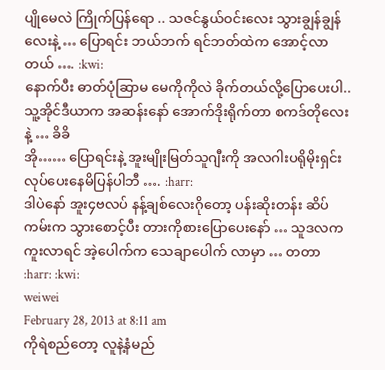ပျိုမေလဲ ကြိုက်ပြန်ရော .. သဇင်နွယ်ဝင်းလေး သွားချွန်ချွန်လေးနဲ့ … ပြောရင်း ဘယ်ဘက် ရင်ဘတ်ထဲက အောင့်လာတယ် …. :kwi:
နောက်ပီး ဓာတ်ပုံဆြာမ မေကိုကိုလဲ ခိုက်တယ်လို့ပြောပေးပါ.. သူ့အိုင်ဒီယာက အဆန်းနော် အောက်ဒိုးရိုက်တာ စကဒ်တိုလေးနဲ့ … ခိခိ
အို…… ပြောရင်းနဲ့ အူးမျိုးမြတ်သူဂျီးကို အလဂါးပရိုမိုးရှင်းလုပ်ပေးနေမိပြန်ပါဘီ …. :harr:
ဒါပဲနော် အူး၄ဗလပ် နန့်ချစ်လေးဂိုတော့ ပန်းဆိုးတန်း ဆိပ်ကမ်းက သွားစောင့်ပီး တားကိုစားပြောပေးနော် … သူဒလက ကူးလာရင် အဲ့ပေါက်က သေချာပေါက် လာမှာ … တတာ
:harr: :kwi:
weiwei
February 28, 2013 at 8:11 am
ကိုရဲစည်တော့ လူနဲ့နံမည်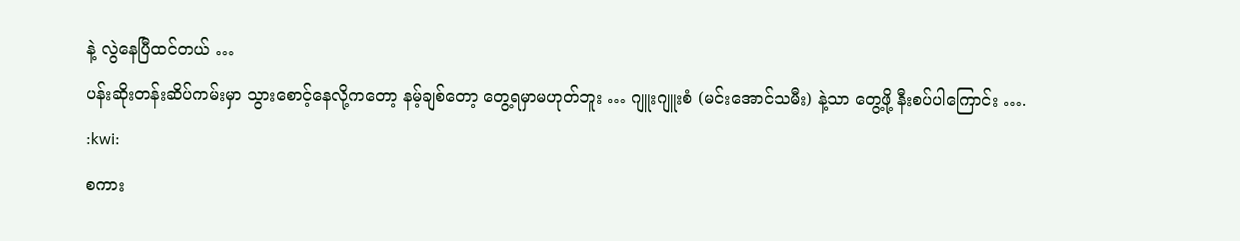နဲ့ လွဲနေပြီထင်တယ် …
ပန်းဆိုးတန်းဆိပ်ကမ်းမှာ သွားစောင့်နေလို့ကတော့ နမ့်ချစ်တော့ တွေ့ရမှာမဟုတ်ဘူး … ဂျူးဂျူးစံ (မင်းအောင်သမီး) နဲ့သာ တွေ့ဖို့ နီးစပ်ပါကြောင်း …. :kwi:
စကား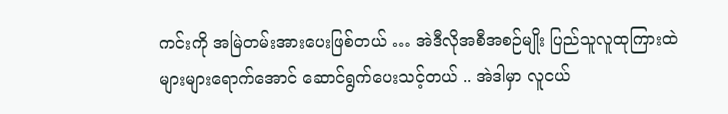ကင်းကို အမြဲတမ်းအားပေးဖြစ်တယ် … အဲဒီလိုအစီအစဉ်မျိုး ပြည်သူလူထုကြားထဲ များများရောက်အောင် ဆောင်ရွက်ပေးသင့်တယ် .. အဲဒါမှာ လူငယ်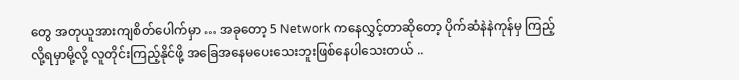တွေ အတုယူအားကျစိတ်ပေါက်မှာ … အခုတော့ 5 Network ကနေလွှင့်တာဆိုတော့ ပိုက်ဆံနဲနဲကုန်မှ ကြည့်လို့ရမှာမို့လို့ လူတိုင်းကြည့်နိုင်ဖို့ အခြေအနေမပေးသေးဘူးဖြစ်နေပါသေးတယ် ..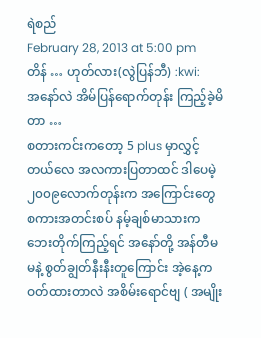ရဲစည်
February 28, 2013 at 5:00 pm
တိန် … ဟုတ်လား(လွဲပြန်ဘီ) :kwi:
အနော်လဲ အိမ်ပြန်ရောက်တုန်း ကြည့်ခဲ့မိတာ …
စတားကင်းကတော့ 5 plus မှာလွှင့်တယ်လေ အလကားပြတာထင် ဒါပေမဲ့ ၂၀၀၉လောက်တုန်းက အကြောင်းတွေ
စကားအတင်းစပ် နမ့်ချစ်မာသားက ဘေးတိုက်ကြည့်ရင် အနော်တို့ အန်တီမမနဲ့ စွတ်ချွတ်နီးနီးတူကြောင်း အဲ့နေ့က ဝတ်ထားတာလဲ အစိမ်းရောင်ဗျ ( အမျိုး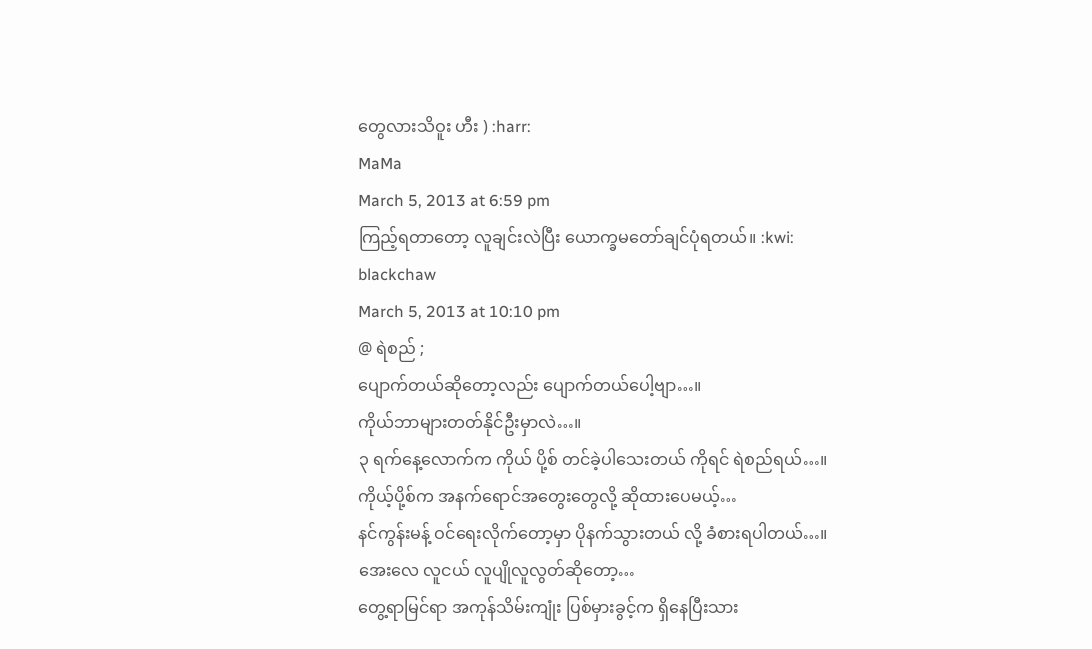တွေလားသိဝူး ဟီး ) :harr:
MaMa
March 5, 2013 at 6:59 pm
ကြည့်ရတာတော့ လူချင်းလဲပြီး ယောက္ခမတော်ချင်ပုံရတယ်။ :kwi:
blackchaw
March 5, 2013 at 10:10 pm
@ ရဲစည် ;
ပျောက်တယ်ဆိုတော့လည်း ပျောက်တယ်ပေါ့ဗျာ…။
ကိုယ်ဘာများတတ်နိုင်ဦးမှာလဲ…။
၃ ရက်နေ့လောက်က ကိုယ် ပို့စ် တင်ခဲ့ပါသေးတယ် ကိုရင် ရဲစည်ရယ်…။
ကိုယ့်ပို့စ်က အနက်ရောင်အတွေးတွေလို့ ဆိုထားပေမယ့်…
နင်ကွန်းမန့် ဝင်ရေးလိုက်တော့မှာ ပိုနက်သွားတယ် လို့ ခံစားရပါတယ်…။
အေးလေ လူငယ် လူပျိုလူလွတ်ဆိုတော့…
တွေ့ရာမြင်ရာ အကုန်သိမ်းကျုံး ပြစ်မှားခွင့်က ရှိနေပြီးသား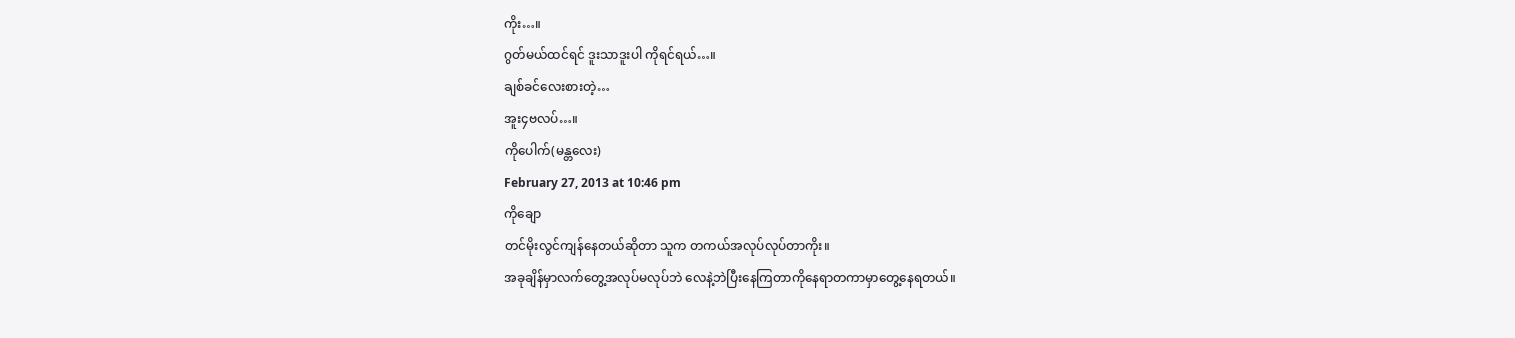ကိုး…။
ဂွတ်မယ်ထင်ရင် ဒူးသာဒူးပါ ကိုရင်ရယ်…။
ချစ်ခင်လေးစားတဲ့…
အူး၄ဗလပ်…။
ကိုပေါက်(မန္တလေး)
February 27, 2013 at 10:46 pm
ကိုချော
တင်မိုးလွင်ကျန်နေတယ်ဆိုတာ သူက တကယ်အလုပ်လုပ်တာကိုး။
အခုချိန်မှာလက်တွေ့အလုပ်မလုပ်ဘဲ လေနဲ့ဘဲပြီးနေကြတာကိုနေရာတကာမှာတွေ့နေရတယ်။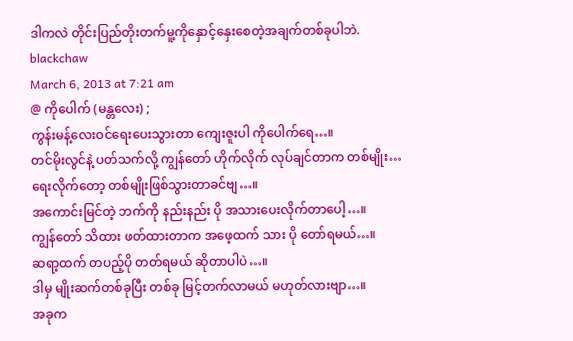ဒါကလဲ တိုင်းပြည်တိုးတက်မူ့ကိုနှောင့်နှေးစေတဲ့အချက်တစ်ခုပါဘဲ.
blackchaw
March 6, 2013 at 7:21 am
@ ကိုပေါက် (မန္တလေး) ;
ကွန်းမန့်လေးဝင်ရေးပေးသွားတာ ကျေးဇူးပါ ကိုပေါက်ရေ…။
တင်မိုးလွင်နဲ့ ပတ်သက်လို့ ကျွန်တော် ဟိုက်လိုက် လုပ်ချင်တာက တစ်မျိုး…
ရေးလိုက်တော့ တစ်မျိုးဖြစ်သွားတာခင်ဗျ…။
အကောင်းမြင်တဲ့ ဘက်ကို နည်းနည်း ပို အသားပေးလိုက်တာပေါ့…။
ကျွန်တော် သိထား ဖတ်ထားတာက အဖေ့ထက် သား ပို တော်ရမယ်…။
ဆရာ့ထက် တပည့်ပို တတ်ရမယ် ဆိုတာပါပဲ…။
ဒါမှ မျိုးဆက်တစ်ခုပြီး တစ်ခု မြင့်တက်လာမယ် မဟုတ်လားဗျာ…။
အခုက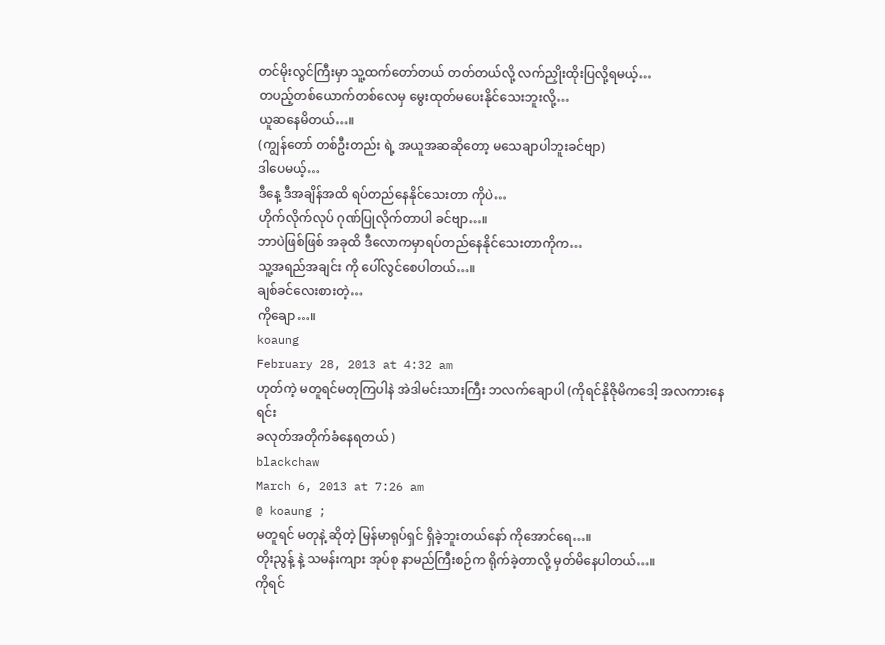တင်မိုးလွင်ကြီးမှာ သူ့ထက်တော်တယ် တတ်တယ်လို့ လက်ညှိုးထိုးပြလို့ရမယ့်…
တပည့်တစ်ယောက်တစ်လေမှ မွေးထုတ်မပေးနိုင်သေးဘူးလို့…
ယူဆနေမိတယ်…။
(ကျွန်တော် တစ်ဦးတည်း ရဲ့ အယူအဆဆိုတော့ မသေချာပါဘူးခင်ဗျာ)
ဒါပေမယ့်…
ဒီနေ့ ဒီအချိန်အထိ ရပ်တည်နေနိုင်သေးတာ ကိုပဲ…
ဟိုက်လိုက်လုပ် ဂုဏ်ပြုလိုက်တာပါ ခင်ဗျာ…။
ဘာပဲဖြစ်ဖြစ် အခုထိ ဒီလောကမှာရပ်တည်နေနိုင်သေးတာကိုက…
သူ့အရည်အချင်း ကို ပေါ်လွင်စေပါတယ်…။
ချစ်ခင်လေးစားတဲ့…
ကိုချော…။
koaung
February 28, 2013 at 4:32 am
ဟုတ်ကဲ့ မတူရင်မတုကြပါနဲ အဲဒါမင်းသားကြီး ဘလက်ချောပါ (ကိုရင်နိုဇိုမိကဒေါ့ အလကားနေရင်း
ခလုတ်အတိုက်ခံနေရတယ် )
blackchaw
March 6, 2013 at 7:26 am
@ koaung ;
မတူရင် မတုနဲ့ ဆိုတဲ့ မြန်မာရုပ်ရှင် ရှိခဲ့ဘူးတယ်နော် ကိုအောင်ရေ…။
တိုးညွန့် နဲ့ သမန်းကျား အုပ်စု နာမည်ကြီးစဉ်က ရိုက်ခဲ့တာလို့ မှတ်မိနေပါတယ်…။
ကိုရင်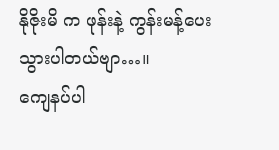နိုဇိုးမိ က ဖုန်းနဲ့ ကွန်းမန့်ပေးသွားပါတယ်ဗျာ…။
ကျေနပ်ပါ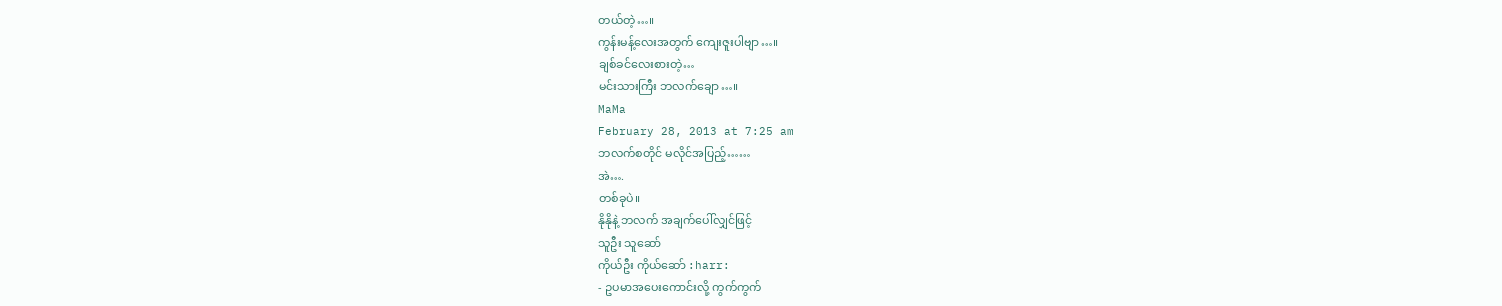တယ်တဲ့…။
ကွန်းမန့်လေးအတွက် ကျေးဇူးပါဗျာ…။
ချစ်ခင်လေးစားတဲ့…
မင်းသားကြီး ဘလက်ချော…။
MaMa
February 28, 2013 at 7:25 am
ဘလက်စတိုင် မလိုင်အပြည့်……
အဲ….
တစ်ခုပဲ။
နိုနိုနဲ့ ဘလက် အချက်ပေါ်လျှင်ဖြင့်
သူဦး သူဆော်
ကိုယ်ဦး ကိုယ်ဆော် :harr:
- ဥပမာအပေးကောင်းလို့ ကွက်ကွက်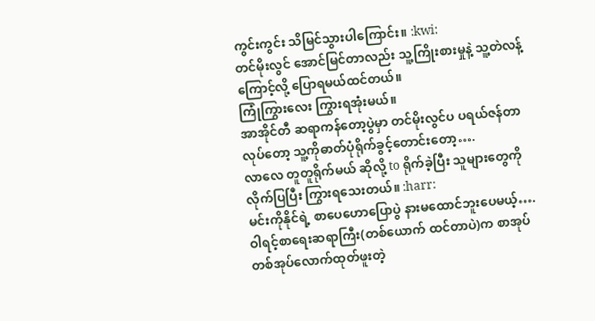ကွင်းကွင်း သိမြင်သွားပါကြောင်း။ :kwi:
တင်မိုးလွင် အောင်မြင်တာလည်း သူ့ကြိုးစားမှုနဲ့ သူ့တဲလန့်ကြောင့်လို့ ပြောရမယ်ထင်တယ်။
ကြုံကြွားလေး ကြွားရအုံးမယ်။
အာအိုင်တီ ဆရာကန်တော့ပွဲမှာ တင်မိုးလွင်ပ ပရယ်ဇန်တာ လုပ်တော့ သူ့ကိုဓာတ်ပုံရိုက်ခွင့်တောင်းတော့….
လာလေ တူတူရိုက်မယ် ဆိုလို့ to ရိုက်ခဲ့ပြီး သူများတွေကို လိုက်ပြပြီး ကြွားရသေးတယ်။ :harr:
မင်းကိုနိုင်ရဲ့ စာပေဟောပြောပွဲ နားမထောင်ဘူးပေမယ့်….
ဝါရင့်စာရေးဆရာကြီး(တစ်ယောက် ထင်တာပဲ)က စာအုပ်တစ်အုပ်လောက်ထုတ်ဖူးတဲ့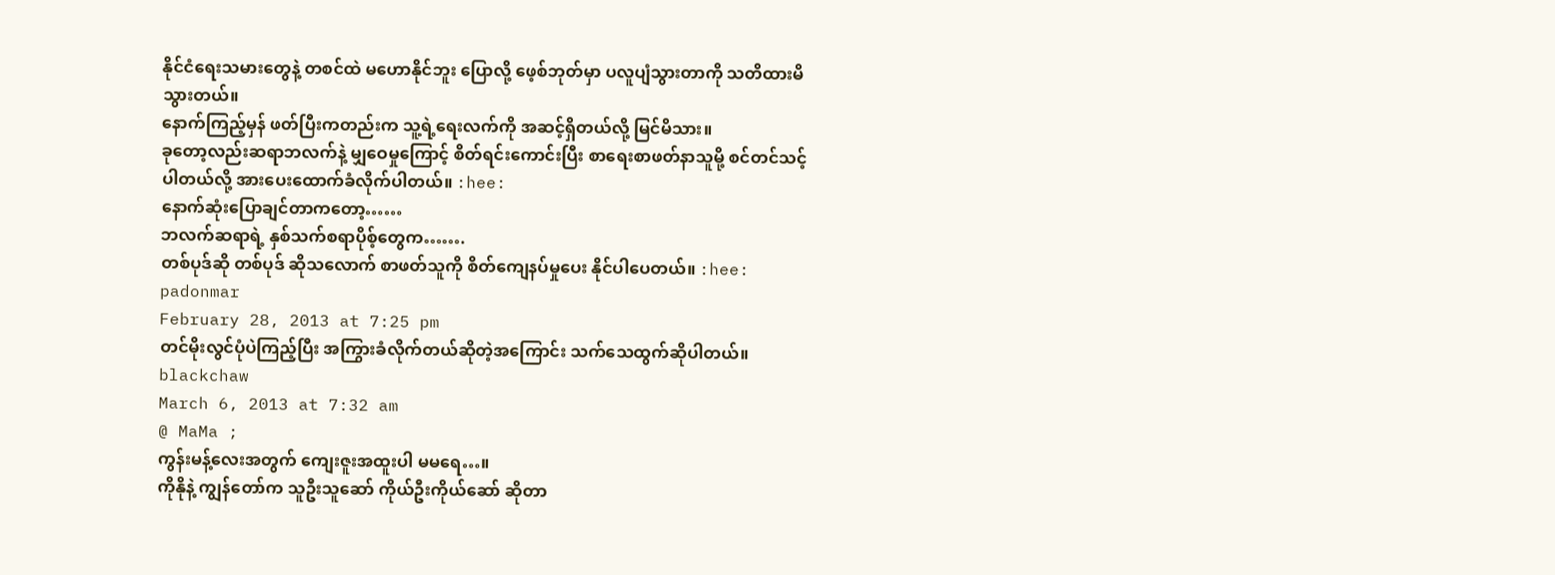နိုင်ငံရေးသမားတွေနဲ့ တစင်ထဲ မဟောနိုင်ဘူး ပြောလို့ ဖေ့စ်ဘုတ်မှာ ပလူပျံသွားတာကို သတိထားမိသွားတယ်။
နောက်ကြည့်မှန် ဖတ်ပြီးကတည်းက သူ့ရဲ့ရေးလက်ကို အဆင့်ရှိတယ်လို့ မြင်မိသား။
ခုတော့လည်းဆရာဘလက်နဲ့ မျှဝေမှုကြောင့် စိတ်ရင်းကောင်းပြီး စာရေးစာဖတ်နာသူမို့ စင်တင်သင့်ပါတယ်လို့ အားပေးထောက်ခံလိုက်ပါတယ်။ :hee:
နောက်ဆုံးပြောချင်တာကတော့……
ဘလက်ဆရာရဲ့ နှစ်သက်စရာပိုစ့်တွေက…….
တစ်ပုဒ်ဆို တစ်ပုဒ် ဆိုသလောက် စာဖတ်သူကို စိတ်ကျေနပ်မှုပေး နိုင်ပါပေတယ်။ :hee:
padonmar
February 28, 2013 at 7:25 pm
တင်မိုးလွင်ပုံပဲကြည့်ပြီး အကြွားခံလိုက်တယ်ဆိုတဲ့အကြောင်း သက်သေထွက်ဆိုပါတယ်။
blackchaw
March 6, 2013 at 7:32 am
@ MaMa ;
ကွန်းမန့်လေးအတွက် ကျေးဇူးအထူးပါ မမရေ…။
ကိုနိုနဲ့ ကျွန်တော်က သူဦးသူဆော် ကိုယ်ဦးကိုယ်ဆော် ဆိုတာ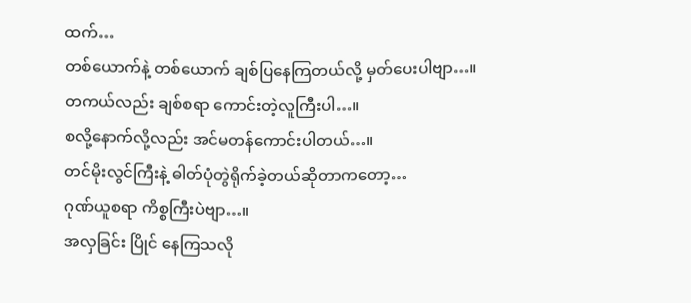ထက်…
တစ်ယောက်နဲ့ တစ်ယောက် ချစ်ပြနေကြတယ်လို့ မှတ်ပေးပါဗျာ…။
တကယ်လည်း ချစ်စရာ ကောင်းတဲ့လူကြီးပါ…။
စလို့နောက်လို့လည်း အင်မတန်ကောင်းပါတယ်…။
တင်မိုးလွင်ကြီးနဲ့ ဓါတ်ပုံတွဲရိုက်ခဲ့တယ်ဆိုတာကတော့…
ဂုဏ်ယူစရာ ကိစ္စကြီးပဲဗျာ…။
အလှခြင်း ပြိုင် နေကြသလို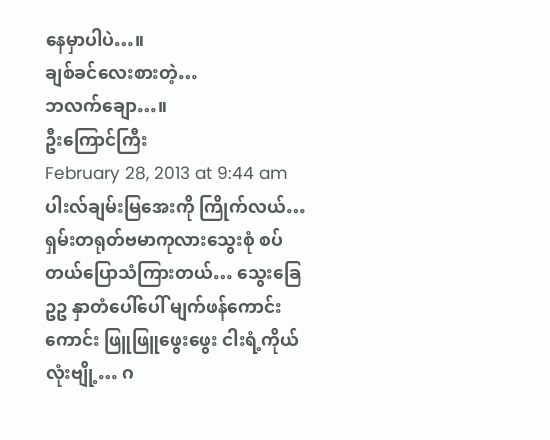နေမှာပါပဲ…။
ချစ်ခင်လေးစားတဲ့…
ဘလက်ချော…။
ဦးကြောင်ကြီး
February 28, 2013 at 9:44 am
ပါးလ်ချမ်းမြအေးကို ကြိုက်လယ်… ရှမ်းတရုတ်ဗမာကုလားသွေးစုံ စပ်တယ်ပြောသံကြားတယ်… သွေးခြေဥဥ နှာတံပေါ်ပေါ် မျက်ဖန်ကောင်းကောင်း ဖြူဖြူဖွေးဖွေး ငါးရံ့ကိုယ်လုံးဗျို့… ဂ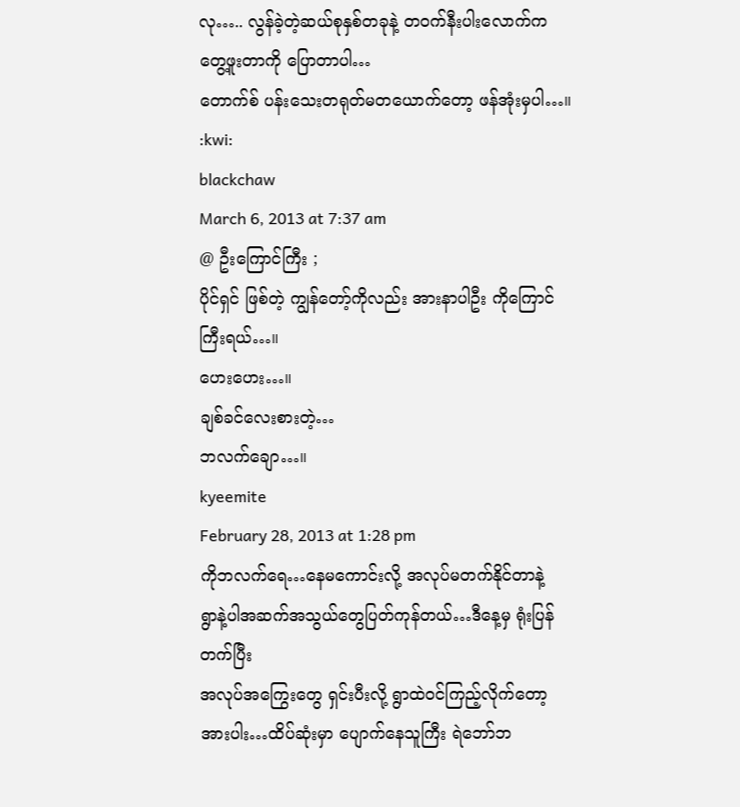လု….. လွန်ခဲ့တဲ့ဆယ်စုနှစ်တခုနဲ့ တဝက်နီးပါးလောက်က တွေ့ဖူးတာကို ပြောတာပါ…
တောက်စ် ပန်းသေးတရုတ်မတယောက်တော့ ဖန်အုံးမှပါ…။ :kwi:
blackchaw
March 6, 2013 at 7:37 am
@ ဦးကြောင်ကြီး ;
ပိုင်ရှင် ဖြစ်တဲ့ ကျွန်တော့်ကိုလည်း အားနာပါဦး ကိုကြောင်ကြီးရယ်…။
ဟေးဟေး…။
ချစ်ခင်လေးစားတဲ့…
ဘလက်ချော…။
kyeemite
February 28, 2013 at 1:28 pm
ကိုဘလက်ရေ…နေမကောင်းလို့ အလုပ်မတက်နိုင်တာနဲ့
ရွာနဲ့ပါအဆက်အသွယ်တွေပြတ်ကုန်တယ်…ဒီနေ့မှ ရုံးပြန်တက်ပြီး
အလုပ်အကြွေးတွေ ရှင်းပီးလို့ ရွာထဲဝင်ကြည့်လိုက်တော့
အားပါး…ထိပ်ဆုံးမှာ ပျောက်နေသူကြီး ရဲဘော်ဘ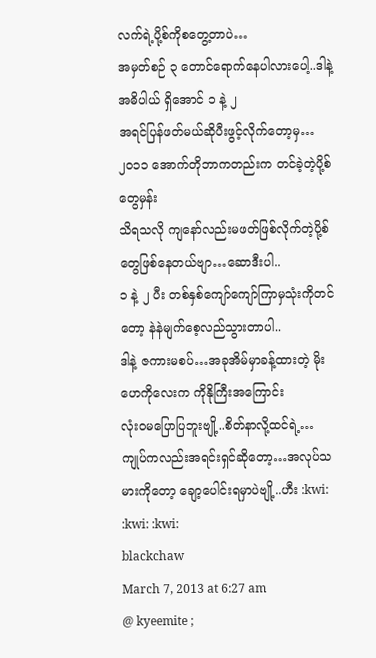လက်ရဲ့ပို့စ်ကိုစတွေ့တာပဲ…
အမှတ်စဉ် ၃ တောင်ရောက်နေပါလားပေါ့..ဒါနဲ့ အဓိပါယ် ရှိအောင် ၁ နဲ့ ၂
အရင်ပြန်ဖတ်မယ်ဆိုပီးဖွင့်လိုက်တော့မှ…၂၀၁၁ အောက်တိုဘာကတည်းက တင်ခဲ့တဲ့ပို့စ်တွေမှန်း
သိရသလို ကျနော်လည်းမဖတ်ဖြစ်လိုက်တဲ့ပို့စ်တွေဖြစ်နေတယ်ဗျာ…ဆောဒီးပါ..
၁ နဲ့ ၂ ပီး တစ်နှစ်ကျော်ကျော်ကြာမှသုံးကိုတင်တော့ နဲနဲမျက်စေ့လည်သွားတာပါ..
ဒါနဲ့ ဇကားမစပ်…အခုအိမ်မှာခန့်ထားတဲ့ မိုးဟေကိုလေးက ကိုနိုကြီးအကြောင်း
လုံးဝမပြောပြဘူးဗျို့..စိတ်နာလို့ထင်ရဲ့…
ကျုပ်ကလည်းအရင်းရှင်ဆိုတော့…အလုပ်သမားကိုတော့ ချော့ပေါင်းရမှာပဲဗျို့..ဟီး :kwi: :kwi: :kwi:
blackchaw
March 7, 2013 at 6:27 am
@ kyeemite ;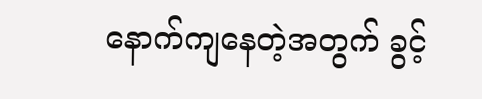နောက်ကျနေတဲ့အတွက် ခွင့်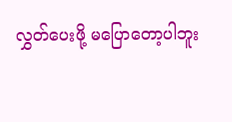လွှတ်ပေးဖို့ မပြောတော့ပါဘူး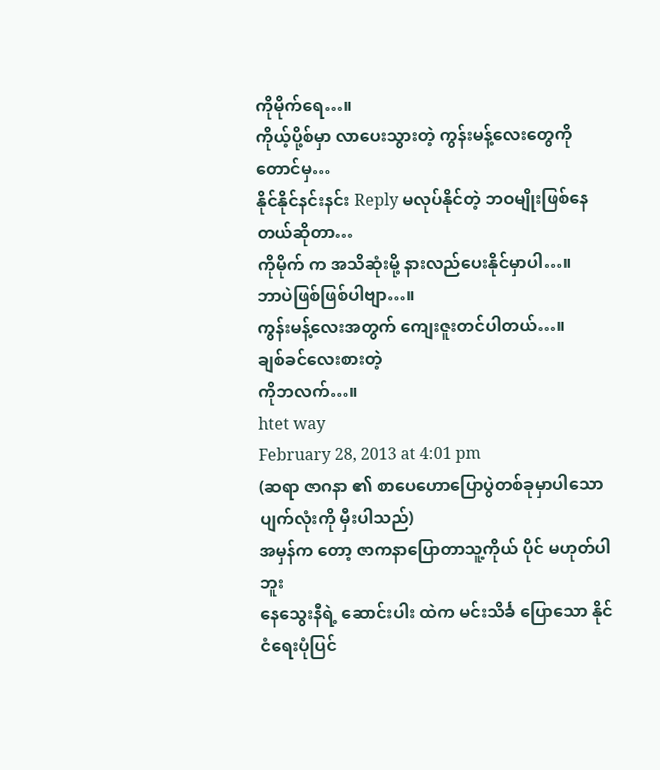ကိုမိုက်ရေ…။
ကိုယ့်ပို့စ်မှာ လာပေးသွားတဲ့ ကွန်းမန့်လေးတွေကိုတောင်မှ…
နိုင်နိုင်နင်းနင်း Reply မလုပ်နိုင်တဲ့ ဘဝမျိုးဖြစ်နေတယ်ဆိုတာ…
ကိုမိုက် က အသိဆုံးမို့ နားလည်ပေးနိုင်မှာပါ…။
ဘာပဲဖြစ်ဖြစ်ပါဗျာ…။
ကွန်းမန့်လေးအတွက် ကျေးဇူးတင်ပါတယ်…။
ချစ်ခင်လေးစားတဲ့
ကိုဘလက်…။
htet way
February 28, 2013 at 4:01 pm
(ဆရာ ဇာဂနာ ၏ စာပေဟောပြောပွဲတစ်ခုမှာပါသော ပျက်လုံးကို မှီးပါသည်)
အမှန်က တော့ ဇာကနာပြောတာသူ့ကိုယ် ပိုင် မဟုတ်ပါဘူး
နေသွေးနီရဲ့ ဆောင်းပါး ထဲက မင်းသိင်္ခ ပြောသော နိုင်ငံရေးပုံပြင်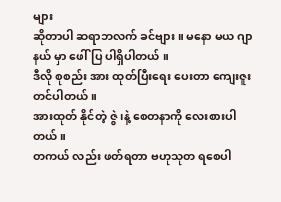များ
ဆိုတာပါ ဆရာဘလက် ခင်ဗျား။ မနော မယ ဂျာနယ် မှာ ဖေါ်ပြ ပါရှိပါတယ် ။
ဒီလို စုစည်း အား ထုတ်ပြီးရေး ပေးတာ ကျေးဇူးတင်ပါတယ် ။
အားထုတ် နိုင်တဲ့ ဇွဲ ၊နဲ့ စေတနာကို လေးစားပါတယ် ။
တကယ် လည်း ဖတ်ရတာ ဗဟုသုတ ရစေပါ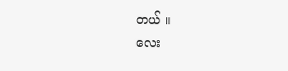တယ် ။
လေး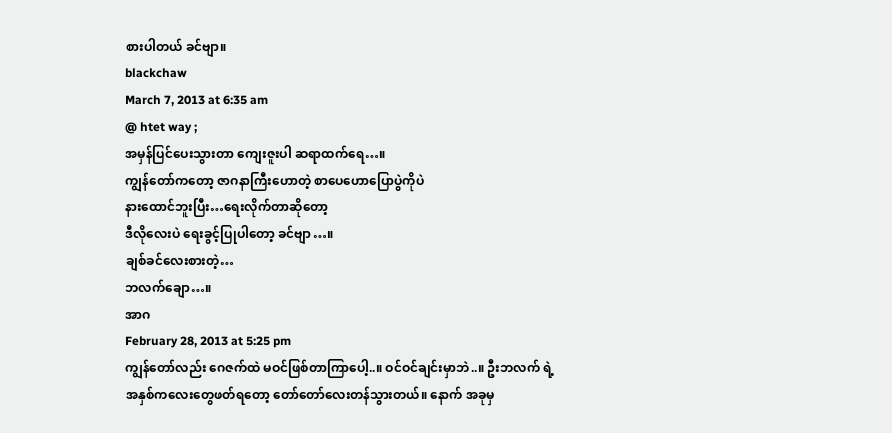စားပါတယ် ခင်ဗျာ။
blackchaw
March 7, 2013 at 6:35 am
@ htet way ;
အမှန်ပြင်ပေးသွားတာ ကျေးဇူးပါ ဆရာထက်ရေ…။
ကျွန်တော်ကတော့ ဇာဂနာကြီးဟောတဲ့ စာပေဟောပြောပွဲကိုပဲ
နားထောင်ဘူးပြီး…ရေးလိုက်တာဆိုတော့
ဒီလိုလေးပဲ ရေးခွင့်ပြုပါတော့ ခင်ဗျာ…။
ချစ်ခင်လေးစားတဲ့…
ဘလက်ချော…။
အာဂ
February 28, 2013 at 5:25 pm
ကျွန်တော်လည်း ဂေဇက်ထဲ မဝင်ဖြစ်တာကြာပေါ့..။ ဝင်ဝင်ချင်းမှာဘဲ..။ ဦးဘလက် ရဲ့ အနှစ်ကလေးတွေဖတ်ရတော့ တော်တော်လေးတန်သွားတယ်။ နောက် အခုမှ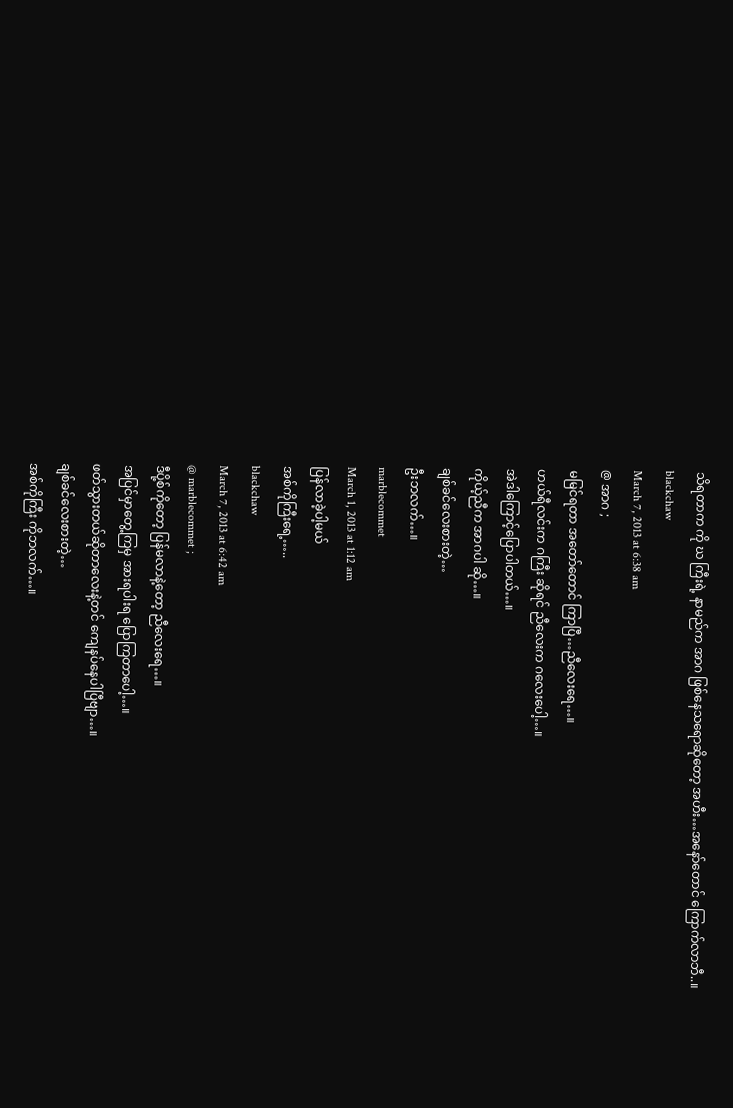သိရတာက ကို ဃ ကြီးရဲ့ နာမည်က အာဂ ဖြစ်နေသရောဆိုတော့ အဟီး…အနော်တောင် ကြောက်လာဘီ..။
blackchaw
March 7, 2013 at 6:38 am
@ အာဂ ;
မမြင်ရတာ အတော်တောင် ကြာပြီ…ညီလေးရေ…။
ဟယ်ရီလင်းက ဂကြီး ဆိုရင် ညီလေးက ဂလေးပေါ့…။
အဲဒါကြောင့်ပြောပါတယ်…။
ကိုယ့်ညီက အာဂပါ ဆို…။
ချစ်ခင်လေးစားတဲ့…
ဦးဘလက်…။
marblecommet
March 1, 2013 at 1:12 am
ပြန်လာခဲ့ပါ့မယ်
အစ်ကိုကြီးရေ့…..
blackchaw
March 7, 2013 at 6:42 am
@ marblecommet ;
ဒီပို့စ်ကိုတော့ ပြန်မလာနဲ့တော့ ညီလေးရေ…။
အပြင်မှာတွေ့ကြမှ အားရပါးရ ပြောကြတာပေါ့…။
ဖတ်သွားတယ်ဆိုတာလေးနဲ့တင် ကျေနပ်နေပါပြီဗျာ…။
ချစ်ခင်လေးစားတဲ့…
အစ်ကိုကြီး ကိုဘလက်…။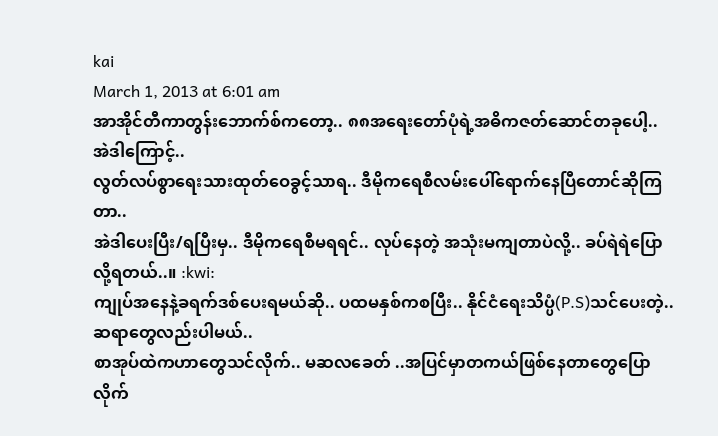kai
March 1, 2013 at 6:01 am
အာအိုင်တီကာတွန်းဘောက်စ်ကတော့.. ၈၈အရေးတော်ပုံရဲ့အဓိကဇတ်ဆောင်တခုပေါ့..
အဲဒါကြောင့်..
လွတ်လပ်စွာရေးသားထုတ်ဝေခွင့်သာရ.. ဒီမိုကရေစီလမ်းပေါ်ရောက်နေပြီတောင်ဆိုကြတာ..
အဲဒါပေးပြီး/ရပြီးမှ.. ဒီမိုကရေစီမရရင်.. လုပ်နေတဲ့ အသုံးမကျတာပဲလို့.. ခပ်ရဲရဲပြောလို့ရတယ်..။ :kwi:
ကျုပ်အနေနဲ့ခရက်ဒစ်ပေးရမယ်ဆို.. ပထမနှစ်ကစပြီး.. နိုင်ငံရေးသိပ္ပံ(P.S)သင်ပေးတဲ့.. ဆရာတွေလည်းပါမယ်..
စာအုပ်ထဲကဟာတွေသင်လိုက်.. မဆလခေတ် ..အပြင်မှာတကယ်ဖြစ်နေတာတွေပြောလိုက်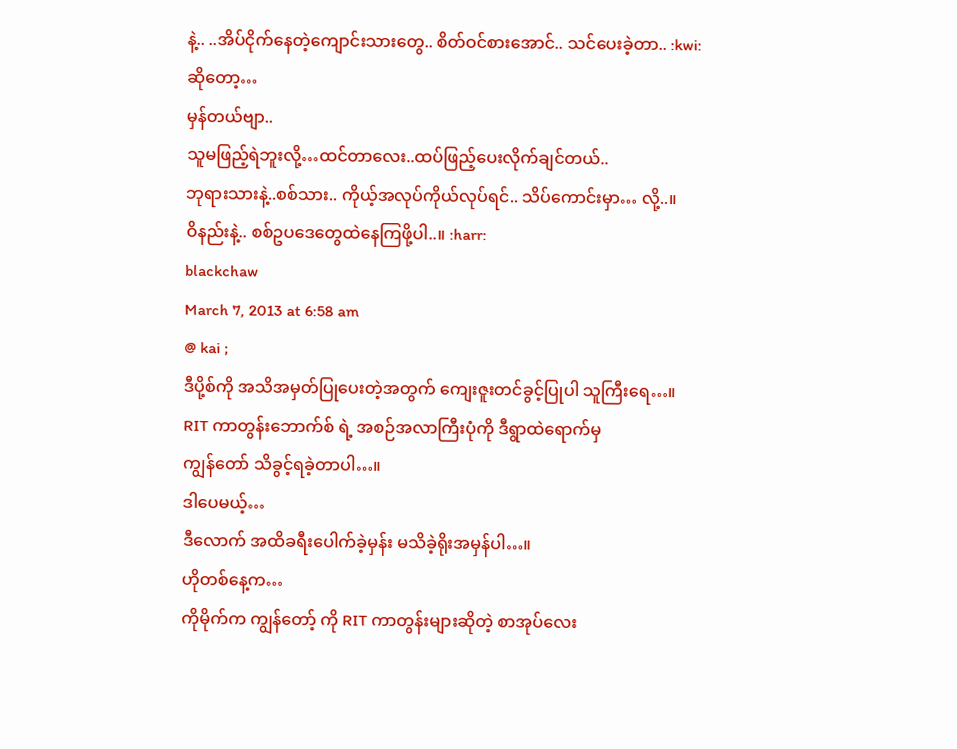နဲ့.. ..အိပ်ငိုက်နေတဲ့ကျောင်းသားတွေ.. စိတ်ဝင်စားအောင်.. သင်ပေးခဲ့တာ.. :kwi:
ဆိုတော့…
မှန်တယ်ဗျာ..
သူမဖြည့်ရဲဘူးလို့…ထင်တာလေး..ထပ်ဖြည့်ပေးလိုက်ချင်တယ်..
ဘုရားသားနဲ့..စစ်သား.. ကိုယ့်အလုပ်ကိုယ်လုပ်ရင်.. သိပ်ကောင်းမှာ… လို့..။
ဝိနည်းနဲ့.. စစ်ဥပဒေတွေထဲနေကြဖို့ပါ..။ :harr:
blackchaw
March 7, 2013 at 6:58 am
@ kai ;
ဒီပို့စ်ကို အသိအမှတ်ပြုပေးတဲ့အတွက် ကျေးဇူးတင်ခွင့်ပြုပါ သူကြီးရေ…။
RIT ကာတွန်းဘောက်စ် ရဲ့ အစဉ်အလာကြီးပုံကို ဒီရွာထဲရောက်မှ
ကျွန်တော် သိခွင့်ရခဲ့တာပါ…။
ဒါပေမယ့်…
ဒီလောက် အထိခရီးပေါက်ခဲ့မှန်း မသိခဲ့ရိုးအမှန်ပါ…။
ဟိုတစ်နေ့က…
ကိုမိုက်က ကျွန်တော့် ကို RIT ကာတွန်းများဆိုတဲ့ စာအုပ်လေး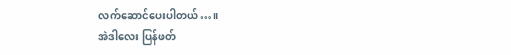လက်ဆောင်ပေးပါတယ်…။
အဲဒါလေး ပြန်ဖတ်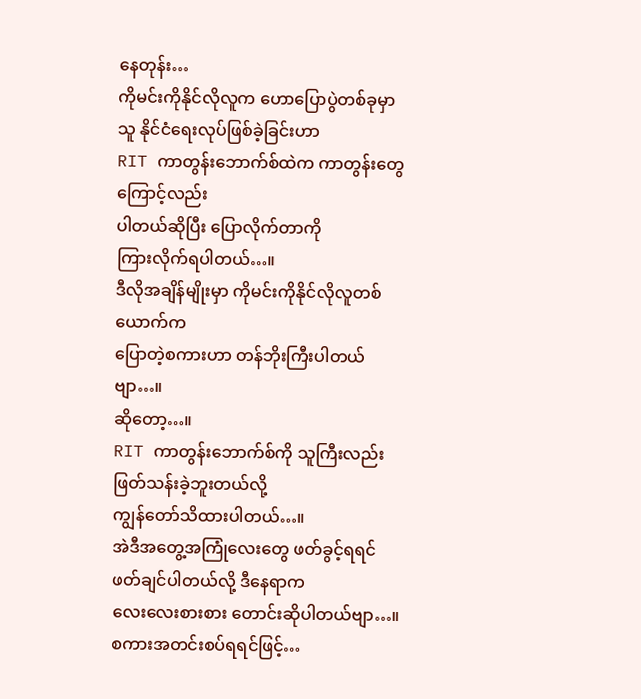နေတုန်း…
ကိုမင်းကိုနိုင်လိုလူက ဟောပြောပွဲတစ်ခုမှာ
သူ နိုင်ငံရေးလုပ်ဖြစ်ခဲ့ခြင်းဟာ
RIT ကာတွန်းဘောက်စ်ထဲက ကာတွန်းတွေကြောင့်လည်း
ပါတယ်ဆိုပြီး ပြောလိုက်တာကို
ကြားလိုက်ရပါတယ်…။
ဒီလိုအချိန်မျိုးမှာ ကိုမင်းကိုနိုင်လိုလူတစ်ယောက်က
ပြောတဲ့စကားဟာ တန်ဘိုးကြီးပါတယ်ဗျာ…။
ဆိုတော့…။
RIT ကာတွန်းဘောက်စ်ကို သူကြီးလည်း ဖြတ်သန်းခဲ့ဘူးတယ်လို့
ကျွန်တော်သိထားပါတယ်…။
အဲဒီအတွေ့အကြုံလေးတွေ ဖတ်ခွင့်ရရင် ဖတ်ချင်ပါတယ်လို့ ဒီနေရာက
လေးလေးစားစား တောင်းဆိုပါတယ်ဗျာ…။
စကားအတင်းစပ်ရရင်ဖြင့်…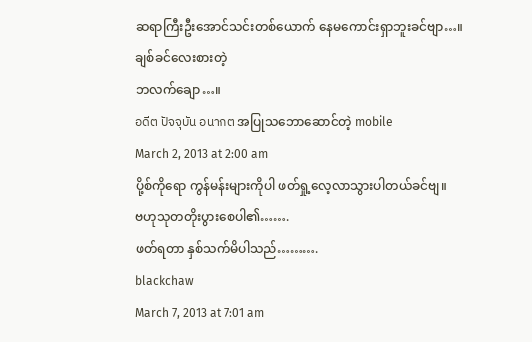ဆရာကြီးဦးအောင်သင်းတစ်ယောက် နေမကောင်းရှာဘူးခင်ဗျာ…။
ချစ်ခင်လေးစားတဲ့
ဘလက်ချော…။
อดีต ปัจจุบัน อนากต အပြုသဘောဆောင်တဲ့ mobile
March 2, 2013 at 2:00 am
ပို့စ်ကိုရော ကွန်မန်းများကိုပါ ဖတ်ရှု့လေ့လာသွားပါတယ်ခင်ဗျ။
ဗဟုသုတတိုးပွားစေပါ၏…….
ဖတ်ရတာ နှစ်သက်မိပါသည်……….
blackchaw
March 7, 2013 at 7:01 am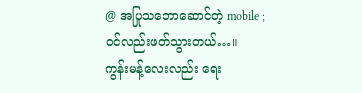@ အပြုသဘောဆောင်တဲ့ mobile ;
ဝင်လည်းဖတ်သွားတယ်…။
ကွန်းမန့်လေးလည်း ရေး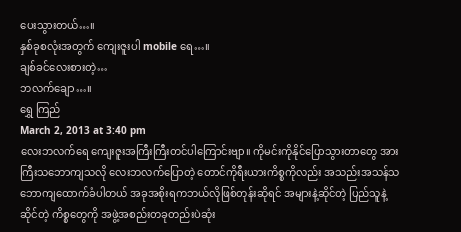ပေးသွားတယ်…။
နှစ်ခုစလုံးအတွက် ကျေးဇူးပါ mobile ရေ…။
ချစ်ခင်လေးစားတဲ့…
ဘလက်ချော…။
ရွှေ ကြည်
March 2, 2013 at 3:40 pm
လေးဘလက်ရေ ကျေးဇူးအကြီးကြီးတင်ပါကြောင်းဗျာ။ ကိုမင်းကိုနိုင်ပြောသွားတာတွေ အားကြီးသဘောကျသလို လေးဘလက်ပြောတဲ့ တောင်ကိုရီးယားကိစ္စကိုလည်း အသည်းအသန်သဘောကျထောက်ခံပါတယ် အခုအစိုးရကဘယ်လိုဖြစ်တုန်းဆိုရင် အများနဲ့ဆိုင်တဲ့ ပြည်သူနဲ့ဆိုင်တဲ့ ကိစ္စတွေကို အဖွဲ့အစည်းတခုတည်းပဲဆုံး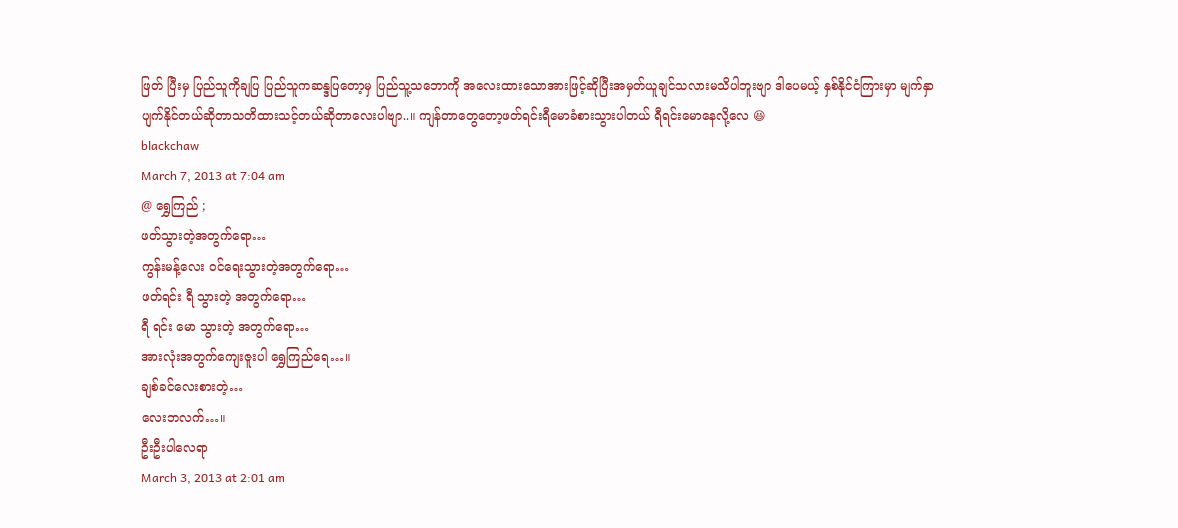ဖြတ် ပြီးမှ ပြည်သူကိုချပြ ပြည်သူကဆန္ဒပြတော့မှ ပြည်သူ့သဘောကို အလေးထားသောအားဖြင့်ဆိုပြီးအမှတ်ယူချင်သလားမသိပါဘူးဗျာ ဒါပေမယ့် နှစ်နိုင်ငံကြားမှာ မျက်နှာပျက်နိုင်တယ်ဆိုတာသတိထားသင့်တယ်ဆိုတာလေးပါဗျာ..။ ကျန်တာတွေတော့ဖတ်ရင်းရီမောခံစားသွားပါတယ် ရီရင်းမောနေလို့လေ 😆
blackchaw
March 7, 2013 at 7:04 am
@ ရွှေကြည် ;
ဖတ်သွားတဲ့အတွက်ရော…
ကွန်းမန့်လေး ဝင်ရေးသွားတဲ့အတွက်ရော…
ဖတ်ရင်း ရီ သွားတဲ့ အတွက်ရော…
ရီ ရင်း မော သွားတဲ့ အတွက်ရော…
အားလုံးအတွက်ကျေးဇူးပါ ရွှေကြည်ရေ…။
ချစ်ခင်လေးစားတဲ့…
လေးဘလက်…။
ဦးဦးပါလေရာ
March 3, 2013 at 2:01 am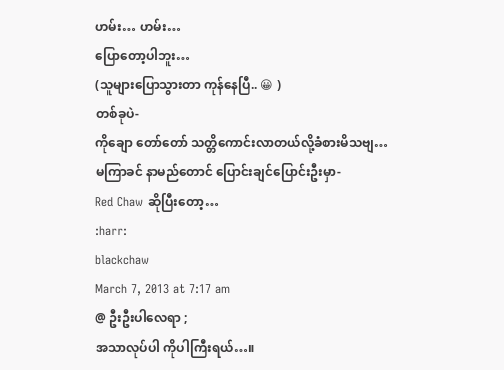ဟမ်း… ဟမ်း…
ပြောတော့ပါဘူး…
(သူများပြောသွားတာ ကုန်နေပြီ.. 😀 )
တစ်ခုပဲ-
ကိုချော တော်တော် သတ္တိကောင်းလာတယ်လို့ခံစားမိသဗျ…
မကြာခင် နာမည်တောင် ပြောင်းချင်ပြောင်းဦးမှာ-
Red Chaw ဆိုပြီးတော့…
:harr:
blackchaw
March 7, 2013 at 7:17 am
@ ဦးဦးပါလေရာ ;
အသာလုပ်ပါ ကိုပါကြီးရယ်…။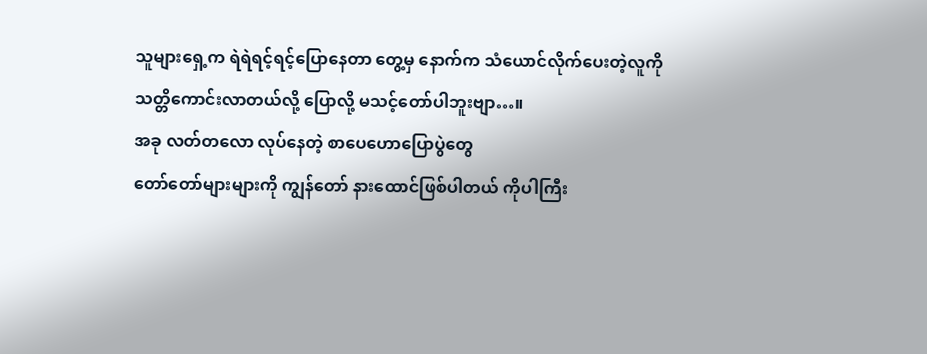သူများရှေ့က ရဲရဲရင့်ရင့်ပြောနေတာ တွေ့မှ နောက်က သံယောင်လိုက်ပေးတဲ့လူကို
သတ္တိကောင်းလာတယ်လို့ ပြောလို့ မသင့်တော်ပါဘူးဗျာ…။
အခု လတ်တလော လုပ်နေတဲ့ စာပေဟောပြောပွဲတွေ
တော်တော်များများကို ကျွန်တော် နားထောင်ဖြစ်ပါတယ် ကိုပါကြီး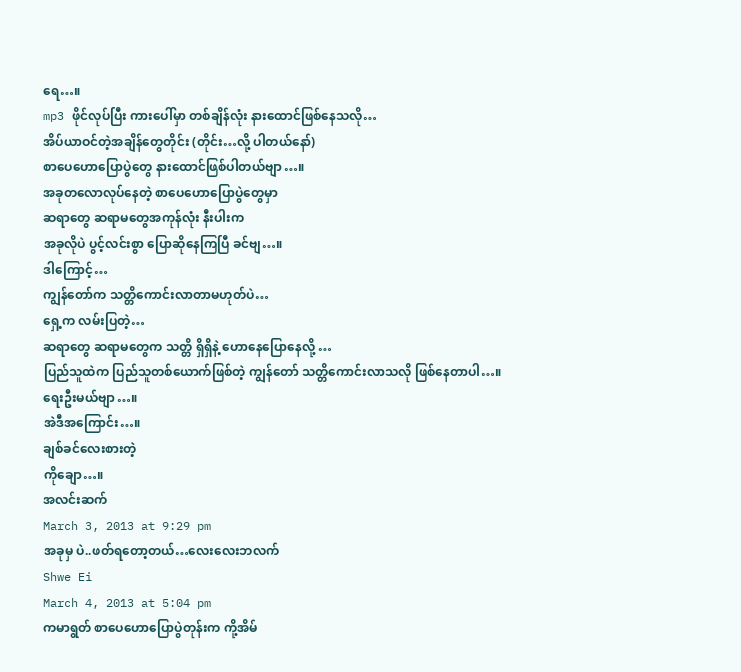ရေ…။
mp3 ဖိုင်လုပ်ပြီး ကားပေါ်မှာ တစ်ချိန်လုံး နားထောင်ဖြစ်နေသလို…
အိပ်ယာဝင်တဲ့အချိန်တွေတိုင်း (တိုင်း…လို့ ပါတယ်နော်)
စာပေဟောပြောပွဲတွေ နားထောင်ဖြစ်ပါတယ်ဗျာ…။
အခုတလောလုပ်နေတဲ့ စာပေဟောပြောပွဲတွေမှာ
ဆရာတွေ ဆရာမတွေအကုန်လုံး နီးပါးက
အခုလိုပဲ ပွင့်လင်းစွာ ပြောဆိုနေကြပြီ ခင်ဗျ…။
ဒါကြောင့်…
ကျွန်တော်က သတ္တိကောင်းလာတာမဟုတ်ပဲ…
ရှေ့က လမ်းပြတဲ့…
ဆရာတွေ ဆရာမတွေက သတ္တိ ရှိရှိနဲ့ ဟောနေပြောနေလို့ …
ပြည်သူထဲက ပြည်သူတစ်ယောက်ဖြစ်တဲ့ ကျွန်တော် သတ္တိကောင်းလာသလို ဖြစ်နေတာပါ…။
ရေးဦးမယ်ဗျာ…။
အဲဒီအကြောင်း…။
ချစ်ခင်လေးစားတဲ့
ကိုချော…။
အလင်းဆက်
March 3, 2013 at 9:29 pm
အခုမှ ပဲ..ဖတ်ရတော့တယ်…လေးလေးဘလက်
Shwe Ei
March 4, 2013 at 5:04 pm
ကမာရွတ် စာပေဟောပြောပွဲတုန်းက ကို့အိမ်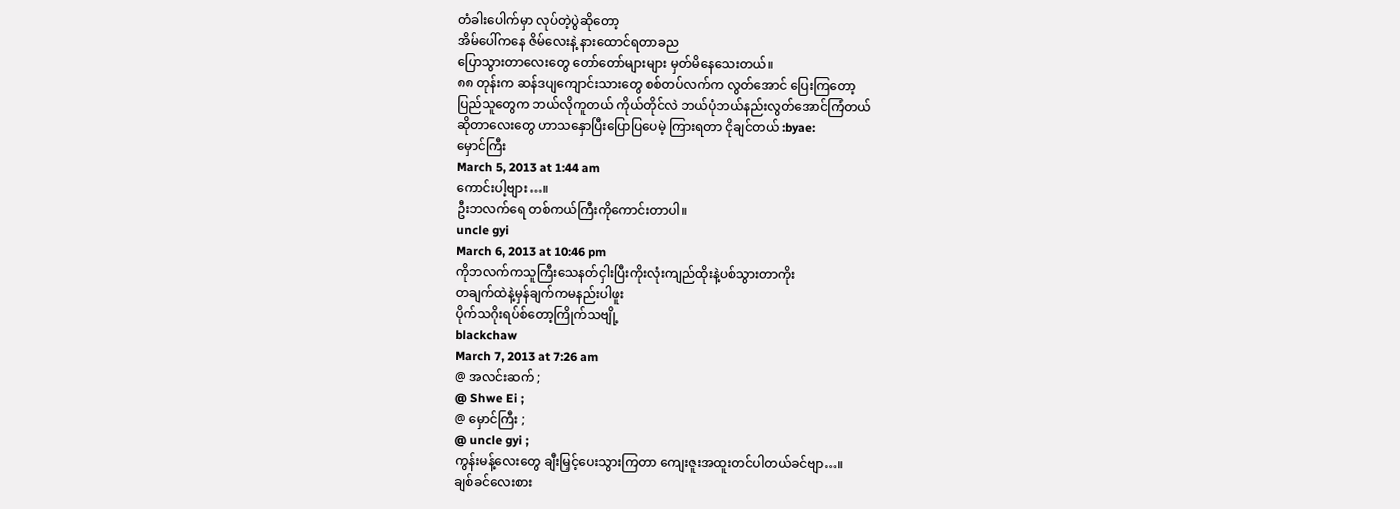တံခါးပေါက်မှာ လုပ်တဲ့ပွဲဆိုတော့
အိမ်ပေါ်ကနေ ဇိမ်လေးနဲ့ နားထောင်ရတာခည
ပြောသွားတာလေးတွေ တော်တော်များများ မှတ်မိနေသေးတယ်။
၈၈ တုန်းက ဆန်ဒပျကျောင်းသားတွေ စစ်တပ်လက်က လွတ်အောင် ပြေးကြတော့
ပြည်သူတွေက ဘယ်လိုကူတယ် ကိုယ်တိုင်လဲ ဘယ်ပုံဘယ်နည်းလွတ်အောင်ကြံတယ်
ဆိုတာလေးတွေ ဟာသနှောပြီးပြောပြပေမဲ့ ကြားရတာ ငိုချင်တယ် :byae:
မှောင်ကြီး
March 5, 2013 at 1:44 am
ကောင်းပါ့ဗျား…။
ဦးဘလက်ရေ တစ်ကယ်ကြီးကိုကောင်းတာပါ။
uncle gyi
March 6, 2013 at 10:46 pm
ကိုဘလက်ကသူကြီးသေနတ်ငှါးပြီးကိုးလုံးကျည်ထိုးနဲ့ပစ်သွားတာကိုး
တချက်ထဲနဲ့မှန်ချက်ကမနည်းပါဖူး
ပိုက်သဂိုးရပ်စ်တော့ကြိုက်သဗျို့
blackchaw
March 7, 2013 at 7:26 am
@ အလင်းဆက် ;
@ Shwe Ei ;
@ မှောင်ကြီး ;
@ uncle gyi ;
ကွန်းမန့်လေးတွေ ချီးမြှင့်ပေးသွားကြတာ ကျေးဇူးအထူးတင်ပါတယ်ခင်ဗျာ…။
ချစ်ခင်လေးစား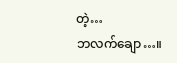တဲ့…
ဘလက်ချော…။